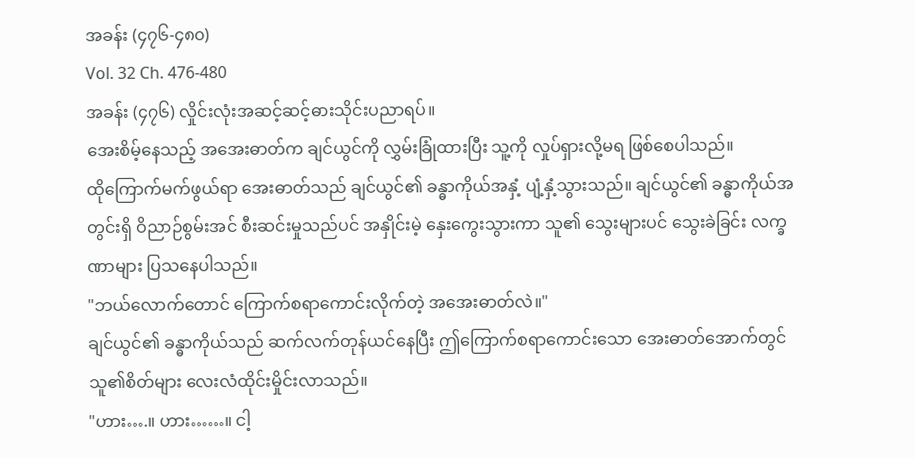အခန်း (၄၇၆-၄၈၀)
Vol. 32 Ch. 476-480
အခန်း (၄၇၆) လှိုင်းလုံးအဆင့်ဆင့်ဓားသိုင်းပညာရပ်။
အေးစိမ့်နေသည့် အအေးဓာတ်က ချင်ယွင်ကို လွှမ်းခြုံထားပြီး သူ့ကို လှုပ်ရှားလို့မရ ဖြစ်စေပါသည်။
ထိုကြောက်မက်ဖွယ်ရာ အေးဓာတ်သည် ချင်ယွင်၏ ခန္ဓာကိုယ်အနှံ့ ပျံ့နှံ့သွားသည်။ ချင်ယွင်၏ ခန္ဓာကိုယ်အတွင်းရှိ ဝိညာဉ်စွမ်းအင် စီးဆင်းမှုသည်ပင် အနှိုင်းမဲ့ နှေးကွေးသွားကာ သူ၏ သွေးများပင် သွေးခဲခြင်း လက္ခဏာများ ပြသနေပါသည်။
"ဘယ်လောက်တောင် ကြောက်စရာကောင်းလိုက်တဲ့ အအေးဓာတ်လဲ။"
ချင်ယွင်၏ ခန္ဓာကိုယ်သည် ဆက်လက်တုန်ယင်နေပြီး ဤကြောက်စရာကောင်းသော အေးဓာတ်အောက်တွင် သူ၏စိတ်များ လေးလံထိုင်းမှိုင်းလာသည်။
"ဟား….။ ဟား……။ ငါ့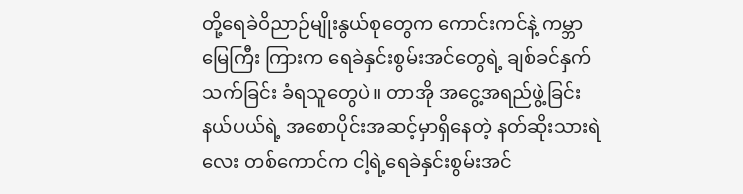တို့ရေခဲဝိညာဉ်မျိုးနွယ်စုတွေက ကောင်းကင်နဲ့ ကမ္ဘာမြေကြီး ကြားက ရေခဲနှင်းစွမ်းအင်တွေရဲ့ ချစ်ခင်နှက်သက်ခြင်း ခံရသူတွေပဲ။ တာအို အငွေ့အရည်ဖွဲ့ခြင်းနယ်ပယ်ရဲ့ အစောပိုင်းအဆင့်မှာရှိနေတဲ့ နတ်ဆိုးသားရဲလေး တစ်ကောင်က ငါ့ရဲ့ရေခဲနှင်းစွမ်းအင်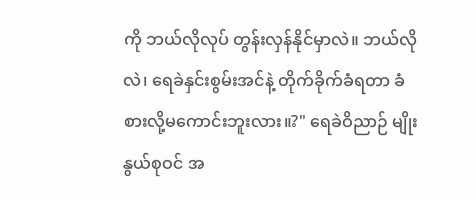ကို ဘယ်လိုလုပ် တွန်းလှန်နိုင်မှာလဲ။ ဘယ်လိုလဲ၊ ရေခဲနှင်းစွမ်းအင်နဲ့ တိုက်ခိုက်ခံရတာ ခံစားလို့မကောင်းဘူးလား။?" ရေခဲဝိညာဉ် မျိုးနွယ်စုဝင် အ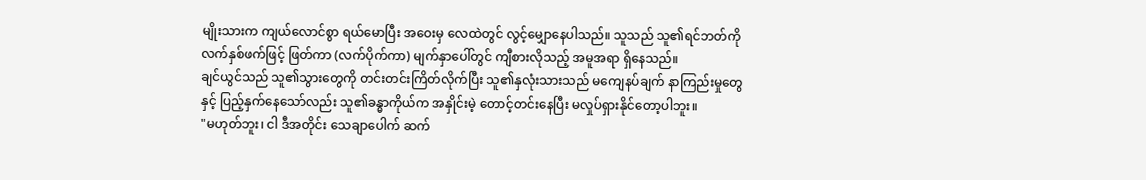မျိုးသားက ကျယ်လောင်စွာ ရယ်မောပြီး အဝေးမှ လေထဲတွင် လွင့်မျှောနေပါသည်။ သူသည် သူ၏ရင်ဘတ်ကို လက်နှစ်ဖက်ဖြင့် ဖြတ်ကာ (လက်ပိုက်ကာ) မျက်နှာပေါ်တွင် ကျီစားလိုသည့် အမူအရာ ရှိနေသည်။
ချင်ယွင်သည် သူ၏သွားတွေကို တင်းတင်းကြိတ်လိုက်ပြီး သူ၏နှလုံးသားသည် မကျေနပ်ချက် နာကြည်းမှုတွေနှင့် ပြည့်နှက်နေသော်လည်း သူ၏ခန္ဓာကိုယ်က အနှိုင်းမဲ့ တောင့်တင်းနေပြီး မလှုပ်ရှားနိုင်တော့ပါဘူး။
"မဟုတ်ဘူး၊ ငါ ဒီအတိုင်း သေချာပေါက် ဆက်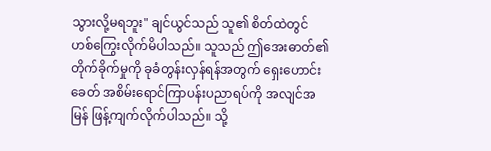သွားလို့မရဘူး" ချင်ယွင်သည် သူ၏ စိတ်ထဲတွင် ဟစ်ကြွေးလိုက်မိပါသည်။ သူသည် ဤအေးဓာတ်၏ တိုက်ခိုက်မှုကို ခုခံတွန်းလှန်ရန်အတွက် ရှေးဟောင်းခေတ် အစိမ်းရောင်ကြာပန်းပညာရပ်ကို အလျင်အမြန် ဖြန့်ကျက်လိုက်ပါသည်။ သို့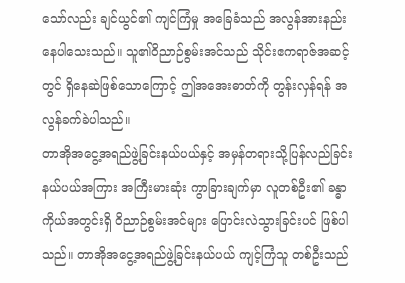သော်လည်း ချင်ယွင်၏ ကျင်ကြံမှု အခြေခံသည် အလွန်အားနည်းနေပါသေးသည်။ သူ၏ဝိညာဉ်စွမ်းအင်သည် သိုင်းဧကရာဇ်အဆင့်တွင် ရှိနေဆဲဖြစ်သောကြောင့် ဤအအေးဓာတ်ကို တွန်းလှန်ရန် အလွန်ခက်ခဲပါသည်။
တာအိုအငွေ့အရည်ဖွဲ့ခြင်းနယ်ပယ်နှင့် အမှန်တရားသို့ပြန်လည်ခြင်းနယ်ပယ်အကြား အကြီးမားဆုံး ကွာခြားချက်မှာ လူတစ်ဦး၏ ခန္ဓာကိုယ်အတွင်းရှိ ဝိညာဉ်စွမ်းအင်များ ပြောင်းလဲသွားခြင်းပင် ဖြစ်ပါသည်။ တာအိုအငွေ့အရည်ဖွဲ့ခြင်းနယ်ပယ် ကျင့်ကြံသူ တစ်ဦးသည်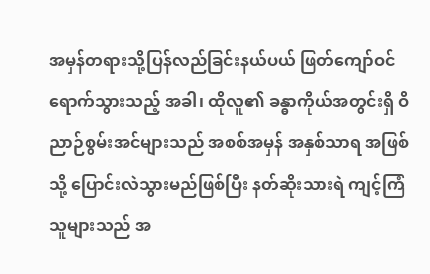အမှန်တရားသို့ပြန်လည်ခြင်းနယ်ပယ် ဖြတ်ကျော်ဝင်ရောက်သွားသည့် အခါ၊ ထိုလူ၏ ခန္ဓာကိုယ်အတွင်းရှိ ဝိညာဉ်စွမ်းအင်များသည် အစစ်အမှန် အနှစ်သာရ အဖြစ်သို့ ပြောင်းလဲသွားမည်ဖြစ်ပြီး နတ်ဆိုးသားရဲ ကျင့်ကြံသူများသည် အ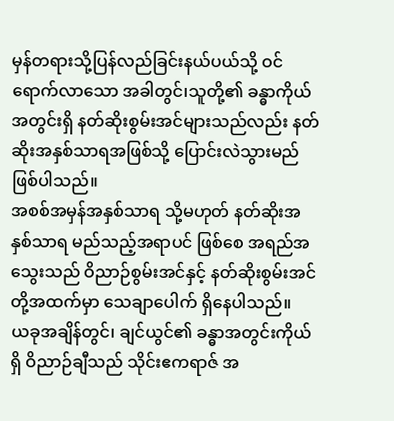မှန်တရားသို့ပြန်လည်ခြင်းနယ်ပယ်သို့ ဝင်ရောက်လာသော အခါတွင်၊သူတို့၏ ခန္ဓာကိုယ်အတွင်းရှိ နတ်ဆိုးစွမ်းအင်များသည်လည်း နတ်ဆိုးအနှစ်သာရအဖြစ်သို့ ပြောင်းလဲသွားမည် ဖြစ်ပါသည်။
အစစ်အမှန်အနှစ်သာရ သို့မဟုတ် နတ်ဆိုးအနှစ်သာရ မည်သည့်အရာပင် ဖြစ်စေ အရည်အသွေးသည် ဝိညာဉ်စွမ်းအင်နှင့် နတ်ဆိုးစွမ်းအင်တို့အထက်မှာ သေချာပေါက် ရှိနေပါသည်။
ယခုအချိန်တွင်၊ ချင်ယွင်၏ ခန္ဓာအတွင်းကိုယ်ရှိ ဝိညာဉ်ချီသည် သိုင်းဧကရာဇ် အ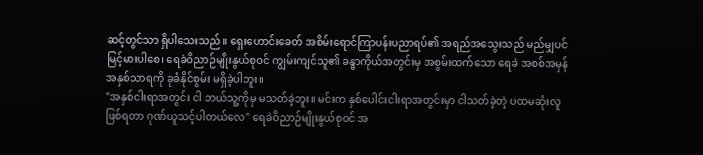ဆင့်တွင်သာ ရှိပါသေးသည်။ ရှေးဟောင်းခေတ် အစိမ်းရောင်ကြာပန်းပညာရပ်၏ အရည်အသွေးသည် မည်မျှပင် မြင့်မားပါစေ၊ ရေခဲဝိညာဉ်မျိုးနွယ်စုဝင် ကျွမ်းကျင်သူ၏ ခန္ဓာကိုယ်အတွင်းမှ အစွမ်းထက်သော ရေခဲ အစစ်အမှန်အနှစ်သာရကို ခုခံနိုင်စွမ်း မရှိခဲ့ပါဘူး။
"အနှစ်ငါးရာအတွင်း ငါ ဘယ်သူ့ကိုမှ မသတ်ခဲ့ဘူး။ မင်းက နှစ်ပေါင်းငါးရာအတွင်းမှာ ငါသတ်ခဲ့တဲ့ ပထမဆုံးလူဖြစ်ရတာ ဂုဏ်ယူသင့်ပါတယ်လေ" ရေခဲဝိညာဉ်မျိုးနွယ်စုဝင် အ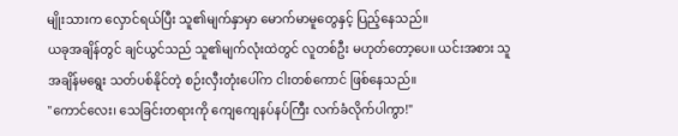မျိုးသားက လှောင်ရယ်ပြီး သူ၏မျက်နှာမှာ မောက်မာမူတွေနှင့် ပြည့်နေသည်။
ယခုအချိန်တွင် ချင်ယွင်သည် သူ၏မျက်လုံးထဲတွင် လူတစ်ဦး မဟုတ်တော့ပေ။ ယင်းအစား သူ အချိန်မရွေး သတ်ပစ်နိုင်တဲ့ စဉ်းလှီးတုံးပေါ်က ငါးတစ်ကောင် ဖြစ်နေသည်။
"ကောင်လေး၊ သေခြင်းတရားကို ကျေကျေနပ်နပ်ကြီး လက်ခံလိုက်ပါကွာ!"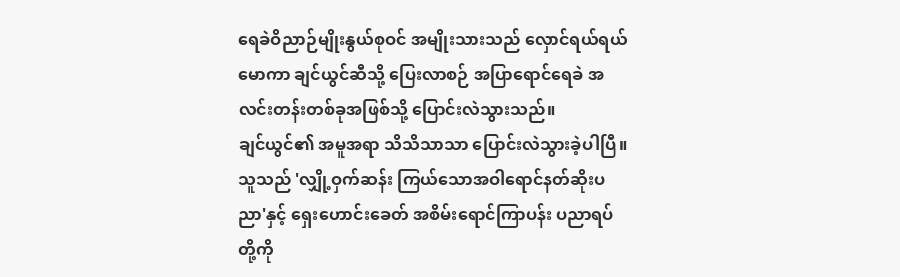ရေခဲဝိညာဉ်မျိုးနွယ်စုဝင် အမျိုးသားသည် လှောင်ရယ်ရယ်မောကာ ချင်ယွင်ဆီသို့ ပြေးလာစဉ် အပြာရောင်ရေခဲ အလင်းတန်းတစ်ခုအဖြစ်သို့ ပြောင်းလဲသွားသည်။
ချင်ယွင်၏ အမူအရာ သိသိသာသာ ပြောင်းလဲသွားခဲ့ပါပြီ။ သူသည် 'လျှို့ဝှက်ဆန်း ကြယ်သောအဝါရောင်နတ်ဆိုးပညာ'နှင့် ရှေးဟောင်းခေတ် အစိမ်းရောင်ကြာပန်း ပညာရပ်တို့ကို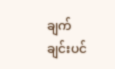ချက်ချင်းပင်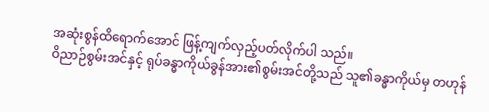အဆုံးစွန်ထိရောက်အောင် ဖြန့်ကျက်လှည့်ပတ်လိုက်ပါ သည်။
ဝိညာဉ်စွမ်းအင်နှင့် ရုပ်ခန္ဓာကိုယ်ခွန်အား၏စွမ်းအင်တို့သည် သူ၏ခန္ဓာကိုယ်မှ တဟုန်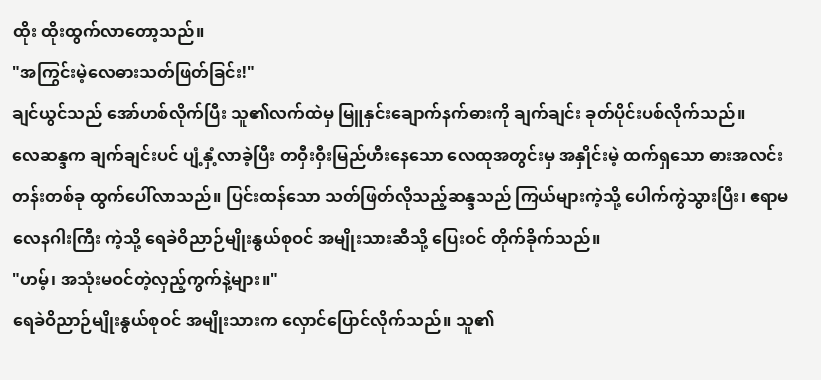ထိုး ထိုးထွက်လာတော့သည်။
"အကြွင်းမဲ့လေဓားသတ်ဖြတ်ခြင်း!"
ချင်ယွင်သည် အော်ဟစ်လိုက်ပြီး သူ၏လက်ထဲမှ မြူနှင်းချောက်နက်ဓားကို ချက်ချင်း ခုတ်ပိုင်းပစ်လိုက်သည်။
လေဆန္ဒက ချက်ချင်းပင် ပျံ့နှံ့လာခဲ့ပြီး တဝှီးဝှီးမြည်ဟီးနေသော လေထုအတွင်းမှ အနှိုင်းမဲ့ ထက်ရှသော ဓားအလင်းတန်းတစ်ခု ထွက်ပေါ်လာသည်။ ပြင်းထန်သော သတ်ဖြတ်လိုသည့်ဆန္ဒသည် ကြယ်များကဲ့သို့ ပေါက်ကွဲသွားပြီး၊ ဧရာမလေနဂါးကြီး ကဲ့သို့ ရေခဲဝိညာဉ်မျိုးနွယ်စုဝင် အမျိုးသားဆီသို့ ပြေးဝင် တိုက်ခိုက်သည်။
"ဟမ့်၊ အသုံးမဝင်တဲ့လှည့်ကွက်နဲ့များ။"
ရေခဲဝိညာဉ်မျိုးနွယ်စုဝင် အမျိုးသားက လှောင်ပြောင်လိုက်သည်။ သူ၏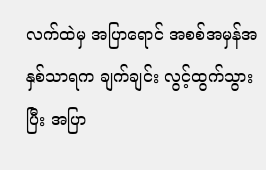လက်ထဲမှ အပြာရောင် အစစ်အမှန်အနှစ်သာရက ချက်ချင်း လွင့်ထွက်သွားပြီး အပြာ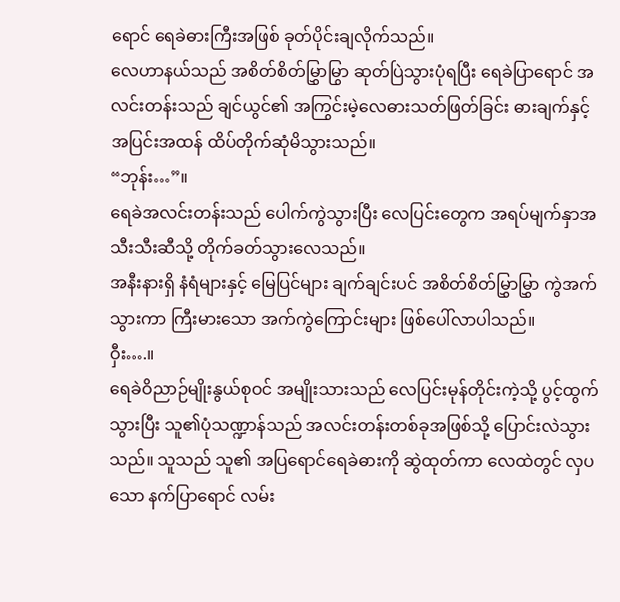ရောင် ရေခဲဓားကြီးအဖြစ် ခုတ်ပိုင်းချလိုက်သည်။
လေဟာနယ်သည် အစိတ်စိတ်မြွှာမြွာ ဆုတ်ပြဲသွားပုံရပြီး ရေခဲပြာရောင် အလင်းတန်းသည် ချင်ယွင်၏ အကြွင်းမဲ့လေဓားသတ်ဖြတ်ခြင်း ဓားချက်နှင့် အပြင်းအထန် ထိပ်တိုက်ဆုံမိသွားသည်။
“ဘုန်း…”။
ရေခဲအလင်းတန်းသည် ပေါက်ကွဲသွားပြီး လေပြင်းတွေက အရပ်မျက်နှာအသီးသီးဆီသို့ တိုက်ခတ်သွားလေသည်။
အနီးနားရှိ နံရံများနှင့် မြေပြင်များ ချက်ချင်းပင် အစိတ်စိတ်မြွှာမြွှာ ကွဲအက်သွားကာ ကြီးမားသော အက်ကွဲကြောင်းများ ဖြစ်ပေါ်လာပါသည်။
ဝှီး….။
ရေခဲဝိညာဉ်မျိုးနွယ်စုဝင် အမျိုးသားသည် လေပြင်းမုန်တိုင်းကဲ့သို့ ပွင့်ထွက်သွားပြီး သူ၏ပုံသဏ္ဍာန်သည် အလင်းတန်းတစ်ခုအဖြစ်သို့ ပြောင်းလဲသွားသည်။ သူသည် သူ၏ အပြရောင်ရေခဲဓားကို ဆွဲထုတ်ကာ လေထဲတွင် လှပသော နက်ပြာရောင် လမ်း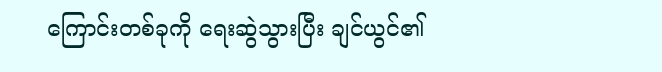ကြောင်းတစ်ခုကို ရေးဆွဲသွားပြီး ချင်ယွင်၏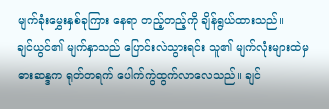မျက်ခုံးမွှေးနှစ်ခုကြား နေရာ တည့်တည့်ကို ချိန်ရွယ်ထားသည်။
ချင်ယွင်၏ မျက်နှာသည် ပြောင်းလဲသွားရင်း သူ၏ မျက်လုံးများထဲမှ ဓားဆန္ဒက ရုတ်တရက် ပေါက်ကွဲထွက်လာလေသည်။ ချင်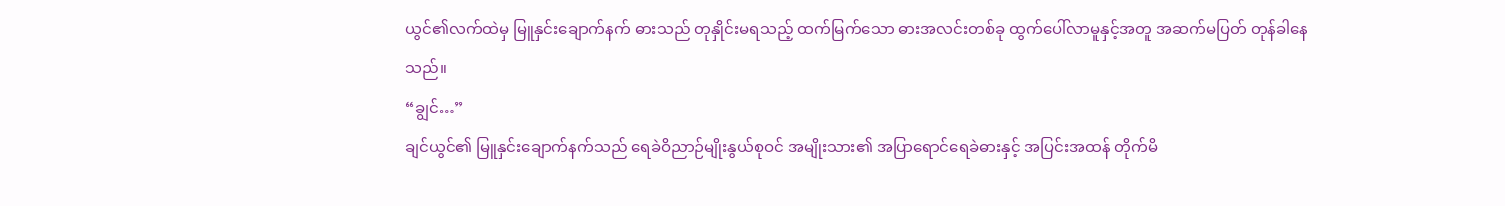ယွင်၏လက်ထဲမှ မြူနှင်းချောက်နက် ဓားသည် တုနှိုင်းမရသည့် ထက်မြက်သော ဓားအလင်းတစ်ခု ထွက်ပေါ်လာမူနှင့်အတူ အဆက်မပြတ် တုန်ခါနေသည်။
“ချွင်…”
ချင်ယွင်၏ မြူနှင်းချောက်နက်သည် ရေခဲဝိညာဉ်မျိုးနွယ်စုဝင် အမျိုးသား၏ အပြာရောင်ရေခဲဓားနှင့် အပြင်းအထန် တိုက်မိ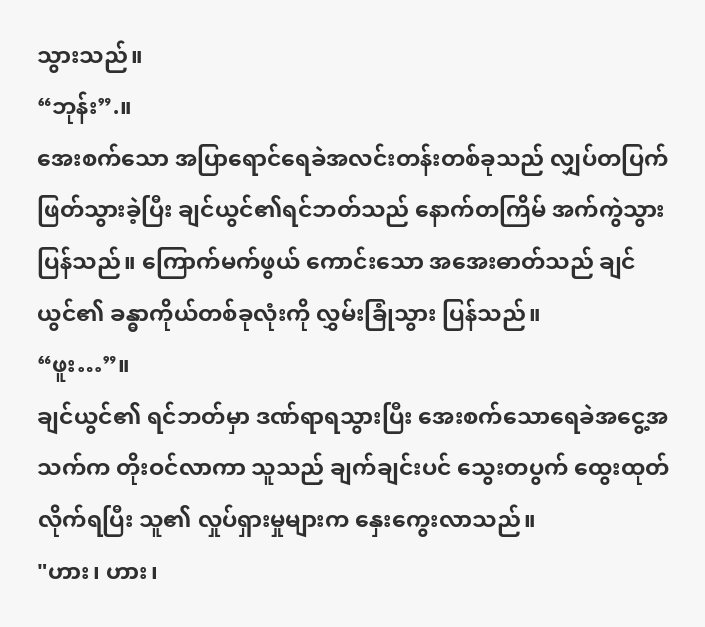သွားသည်။
“ဘုန်း”.။
အေးစက်သော အပြာရောင်ရေခဲအလင်းတန်းတစ်ခုသည် လျှပ်တပြက် ဖြတ်သွားခဲ့ပြီး ချင်ယွင်၏ရင်ဘတ်သည် နောက်တကြိမ် အက်ကွဲသွားပြန်သည်။ ကြောက်မက်ဖွယ် ကောင်းသော အအေးဓာတ်သည် ချင်ယွင်၏ ခန္ဓာကိုယ်တစ်ခုလုံးကို လွှမ်းခြုံသွား ပြန်သည်။
“ဖူး…”။
ချင်ယွင်၏ ရင်ဘတ်မှာ ဒဏ်ရာရသွားပြီး အေးစက်သောရေခဲအငွေ့အသက်က တိုးဝင်လာကာ သူသည် ချက်ချင်းပင် သွေးတပွက် ထွေးထုတ်လိုက်ရပြီး သူ၏ လှုပ်ရှားမှုများက နှေးကွေးလာသည်။
"ဟား၊ ဟား၊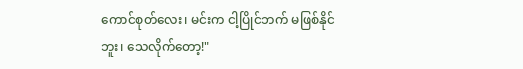ကောင်စုတ်လေး၊ မင်းက ငါ့ပြိုင်ဘက် မဖြစ်နိုင်ဘူး၊ သေလိုက်တော့!"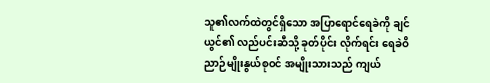သူ၏လက်ထဲတွင်ရှိသော အပြာရောင်ရေခဲကို ချင်ယွင်၏ လည်ပင်းဆီသို့ ခုတ်ပိုင်း လိုက်ရင်း ရေခဲဝိညာဉ်မျိုးနွယ်စုဝင် အမျိုးသားသည် ကျယ်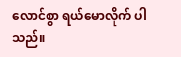လောင်စွာ ရယ်မောလိုက် ပါသည်။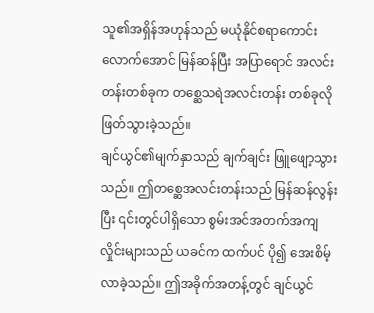သူ၏အရှိန်အဟုန်သည် မယုံနိုင်စရာကောင်းလောက်အောင် မြန်ဆန်ပြီး အပြာရောင် အလင်းတန်းတစ်ခုက တစ္ဆေသရဲအလင်းတန်း တစ်ခုလို ဖြတ်သွားခဲ့သည်။
ချင်ယွင်၏မျက်နှာသည် ချက်ချင်း ဖြူဖျော့သွားသည်။ ဤတစ္ဆေအလင်းတန်းသည် မြန်ဆန်လွန်းပြီး ၎င်းတွင်ပါရှိသော စွမ်းအင်အတက်အကျလှိုင်းများသည် ယခင်က ထက်ပင် ပို၍ အေးစိမ့်လာခဲ့သည်။ ဤအခိုက်အတန့်တွင် ချင်ယွင်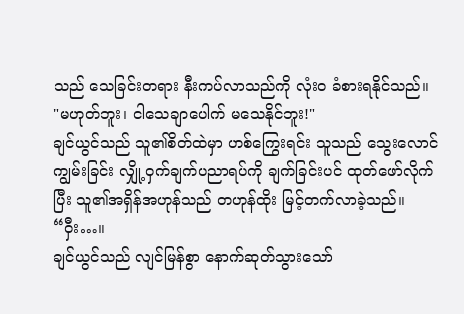သည် သေခြင်းတရား နီးကပ်လာသည်ကို လုံး၀ ခံစားရနိုင်သည်။
"မဟုတ်ဘူး၊ ငါသေချာပေါက် မသေနိုင်ဘူး!"
ချင်ယွင်သည် သူ၏စိတ်ထဲမှာ ဟစ်ကြွေးရင်း သူသည် သွေးလောင်ကျွမ်းခြင်း လျှို့ဝှက်ချက်ပညာရပ်ကို ချက်ခြင်းပင် ထုတ်ဖော်လိုက်ပြီး သူ၏အရှိန်အဟုန်သည် တဟုန်ထိုး မြင့်တက်လာခဲ့သည်။
“ဝှီး…။
ချင်ယွင်သည် လျင်မြန်စွာ နောက်ဆုတ်သွားသော်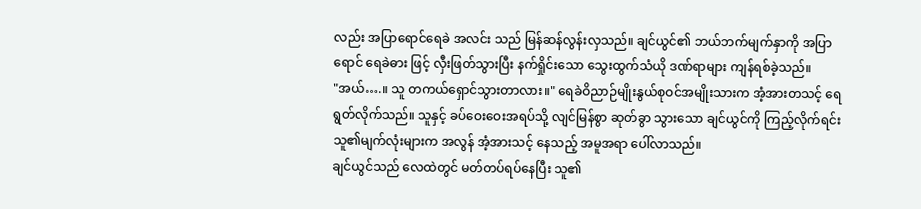လည်း အပြာရောင်ရေခဲ အလင်း သည် မြန်ဆန်လွန်းလှသည်။ ချင်ယွင်၏ ဘယ်ဘက်မျက်နှာကို အပြာရောင် ရေခဲဓား ဖြင့် လှီးဖြတ်သွားပြီး နက်ရှိုင်းသော သွေးထွက်သံယို ဒဏ်ရာများ ကျန်ရစ်ခဲ့သည်။
"အယ်….။ သူ တကယ်ရှောင်သွားတာလား။" ရေခဲဝိညာဉ်မျိုးနွယ်စုဝင်အမျိုးသားက အံ့အားတသင့် ရေရွတ်လိုက်သည်။ သူနှင့် ခပ်ဝေးဝေးအရပ်သို့ လျင်မြန်စွာ ဆုတ်ခွာ သွားသော ချင်ယွင်ကို ကြည့်လိုက်ရင်း သူ၏မျက်လုံးများက အလွန် အံ့အားသင့် နေသည့် အမူအရာ ပေါ်လာသည်။
ချင်ယွင်သည် လေထဲတွင် မတ်တပ်ရပ်နေပြီး သူ၏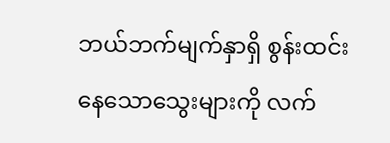ဘယ်ဘက်မျက်နှာရှိ စွန်းထင်းနေသောသွေးများကို လက်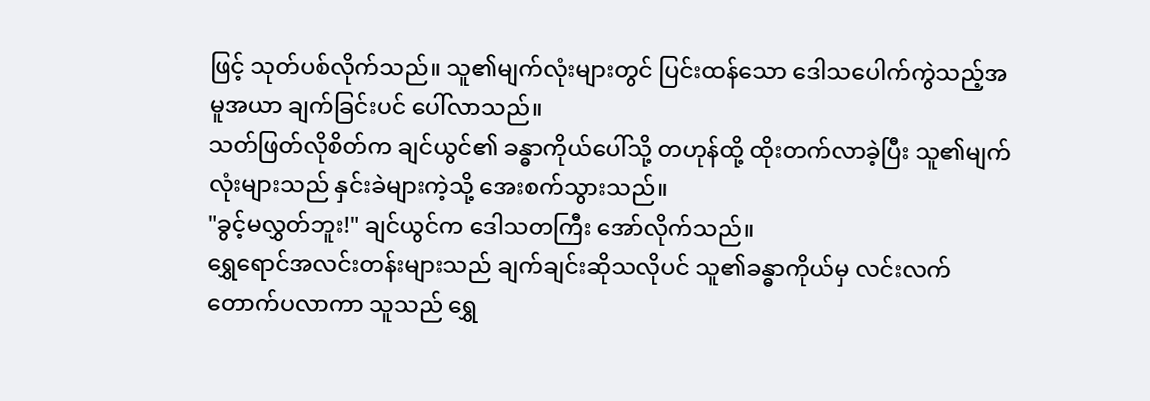ဖြင့် သုတ်ပစ်လိုက်သည်။ သူ၏မျက်လုံးများတွင် ပြင်းထန်သော ဒေါသပေါက်ကွဲသည့်အမူအယာ ချက်ခြင်းပင် ပေါ်လာသည်။
သတ်ဖြတ်လိုစိတ်က ချင်ယွင်၏ ခန္ဓာကိုယ်ပေါ်သို့ တဟုန်ထို့ ထိုးတက်လာခဲ့ပြီး သူ၏မျက်လုံးများသည် နှင်းခဲများကဲ့သို့ အေးစက်သွားသည်။
"ခွင့်မလွှတ်ဘူး!" ချင်ယွင်က ဒေါသတကြီး အော်လိုက်သည်။
ရွှေရောင်အလင်းတန်းများသည် ချက်ချင်းဆိုသလိုပင် သူ၏ခန္ဓာကိုယ်မှ လင်းလက် တောက်ပလာကာ သူသည် ရွှေ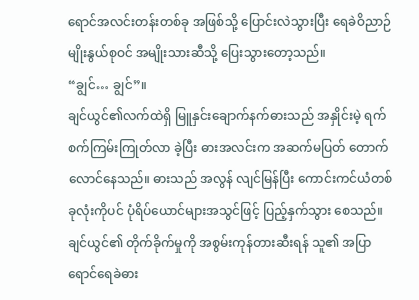ရောင်အလင်းတန်းတစ်ခု အဖြစ်သို့ ပြောင်းလဲသွားပြီး ရေခဲဝိညာဉ်မျိုးနွယ်စုဝင် အမျိုးသားဆီသို့ ပြေးသွားတော့သည်။
“ချွင်… ချွင်”။
ချင်ယွင်၏လက်ထဲရှိ မြူနှင်းချောက်နက်ဓားသည် အနှိုင်းမဲ့ ရက်စက်ကြမ်းကြုတ်လာ ခဲ့ပြီး ဓားအလင်းက အဆက်မပြတ် တောက်လောင်နေသည်။ ဓားသည် အလွန် လျင်မြန်ပြီး ကောင်းကင်ယံတစ်ခုလုံးကိုပင် ပုံရိပ်ယောင်များအသွင်ဖြင့် ပြည့်နှက်သွား စေသည်။
ချင်ယွင်၏ တိုက်ခိုက်မှုကို အစွမ်းကုန်တားဆီးရန် သူ၏ အပြာရောင်ရေခဲဓား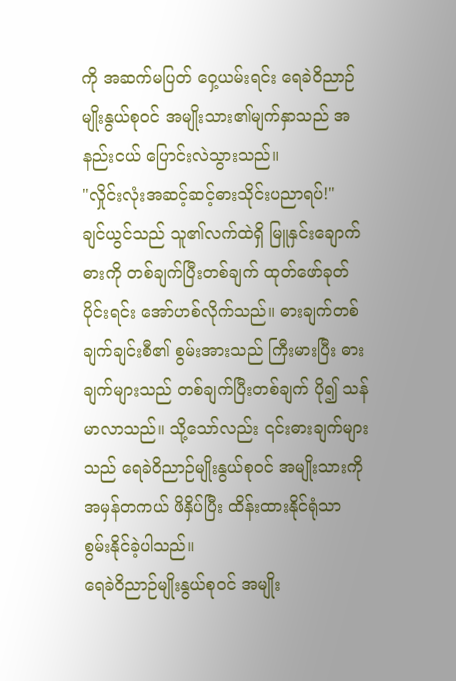ကို အဆက်မပြတ် ဝှေ့ယမ်းရင်း ရေခဲဝိညာဉ်မျိုးနွယ်စုဝင် အမျိုးသား၏မျက်နှာသည် အနည်းငယ် ပြောင်းလဲသွားသည်။
"လှိုင်းလုံးအဆင့်ဆင့်ဓားသိုင်းပညာရပ်!"
ချင်ယွင်သည် သူ၏လက်ထဲရှိ မြူနှင်းချောက်ဓားကို တစ်ချက်ပြီးတစ်ချက် ထုတ်ဖော်ခုတ်ပိုင်းရင်း အော်ဟစ်လိုက်သည်။ ဓားချက်တစ်ချက်ချင်းစီ၏ စွမ်းအားသည် ကြီးမားပြီး ဓားချက်များသည် တစ်ချက်ပြီးတစ်ချက် ပို၍ သန်မာလာသည်။ သို့သော်လည်း ၎င်းဓားချက်များသည် ရေခဲဝိညာဉ်မျိုးနွယ်စုဝင် အမျိုးသားကို အမှန်တကယ် ဖိနှိပ်ပြီး ထိန်းထားနိုင်ရုံသာ စွမ်းနိုင်ခဲ့ပါသည်။
ရေခဲဝိညာဉ်မျိုးနွယ်စုဝင် အမျိုး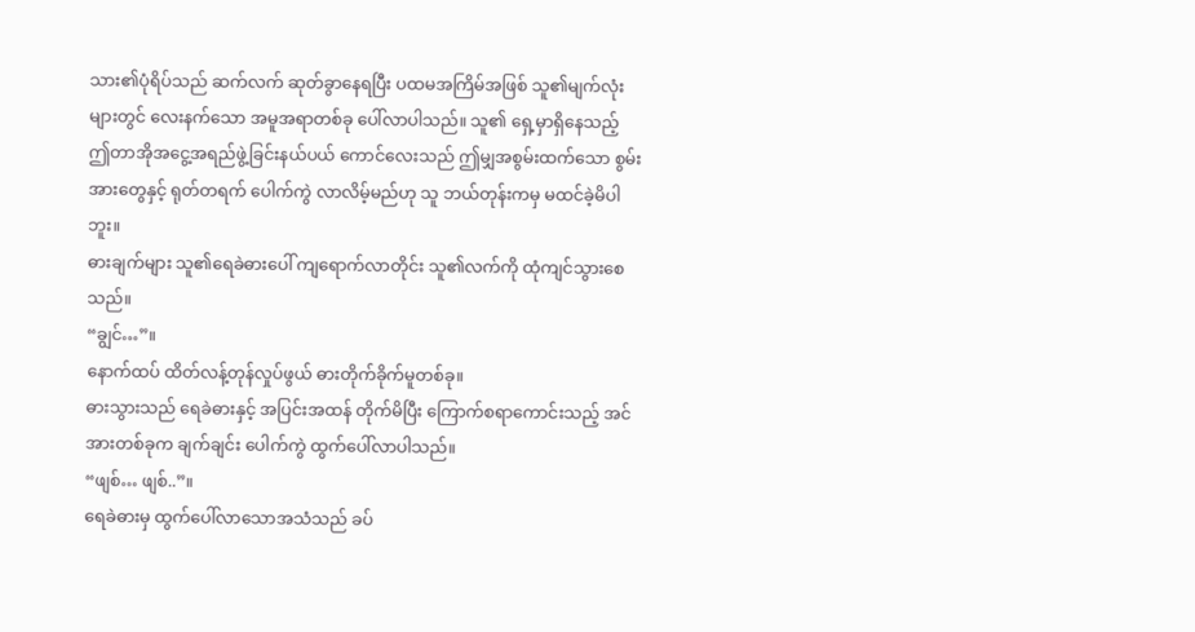သား၏ပုံရိပ်သည် ဆက်လက် ဆုတ်ခွာနေရပြီး ပထမအကြိမ်အဖြစ် သူ၏မျက်လုံးများတွင် လေးနက်သော အမူအရာတစ်ခု ပေါ်လာပါသည်။ သူ၏ ရှေ့မှာရှိနေသည့် ဤတာအိုအငွေ့အရည်ဖွဲ့ခြင်းနယ်ပယ် ကောင်လေးသည် ဤမျှအစွမ်းထက်သော စွမ်းအားတွေနှင့် ရုတ်တရက် ပေါက်ကွဲ လာလိမ့်မည်ဟု သူ ဘယ်တုန်းကမှ မထင်ခဲ့မိပါဘူး။
ဓားချက်များ သူ၏ရေခဲဓားပေါ် ကျရောက်လာတိုင်း သူ၏လက်ကို ထုံကျင်သွားစေ သည်။
“ချွင်…”။
နောက်ထပ် ထိတ်လန့်တုန်လှုပ်ဖွယ် ဓားတိုက်ခိုက်မူတစ်ခု။
ဓားသွားသည် ရေခဲဓားနှင့် အပြင်းအထန် တိုက်မိပြီး ကြောက်စရာကောင်းသည့် အင်အားတစ်ခုက ချက်ချင်း ပေါက်ကွဲ ထွက်ပေါ်လာပါသည်။
“ဖျစ်… ဖျစ်..”။
ရေခဲဓားမှ ထွက်ပေါ်လာသောအသံသည် ခပ်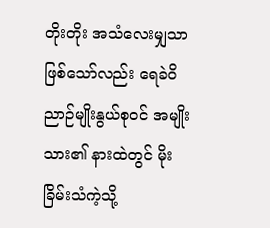တိုးတိုး အသံလေးမျှသာ ဖြစ်သော်လည်း ရေခဲဝိညာဉ်မျိုးနွယ်စုဝင် အမျိုးသား၏ နားထဲတွင် မိုးခြိမ်းသံကဲ့သို့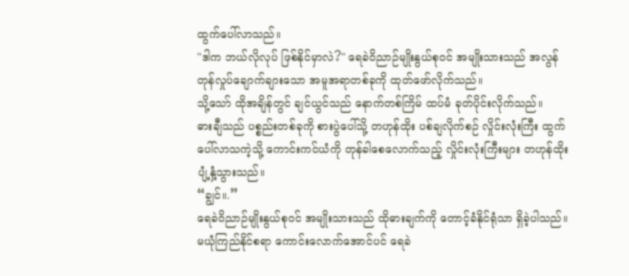ထွက်ပေါ်လာသည်။
"ဒါက ဘယ်လိုလုပ် ဖြစ်နိုင်မှာလဲ?" ရေခဲဝိညာဉ်မျိုးနွယ်စုဝင် အမျိုးသားသည် အလွန် တုန်လှုပ်ချောက်ချားသော အမူအရာတစ်ခုကို ထုတ်ဖော်လိုက်သည်။
သို့သော် ထိုအချိန်တွင် ချင်ယွင်သည် နောက်တစ်ကြိမ် ထပ်မံ ခုတ်ပိုင်းလိုက်သည်။
ဓားချီသည် ပစ္စည်းတစ်ခုကို စားပွဲပေါ်သို့ တဟုန်ထိုး ပစ်ချလိုက်စဉ် လှိုင်းလုံးကြီး ထွက်ပေါ်လာသကဲ့သို့ ကောင်းကင်ယံကို တုန်ခါစေလောက်သည့် လှိုင်းလုံးကြီးများ တဟုန်ထိုး ပျံ့နှံ့သွားသည်။
“ချွင်။.”
ရေခဲဝိညာဉ်မျိုးနွယ်စုဝင် အမျိုးသားသည် ထိုဓားချက်ကို တောင့်ခံနိုင်ရုံသာ ရှိခဲ့ပါသည်။ မယုံကြည်နိုင်စရာ ကောင်းလောက်အောင်ပင် ရေခဲ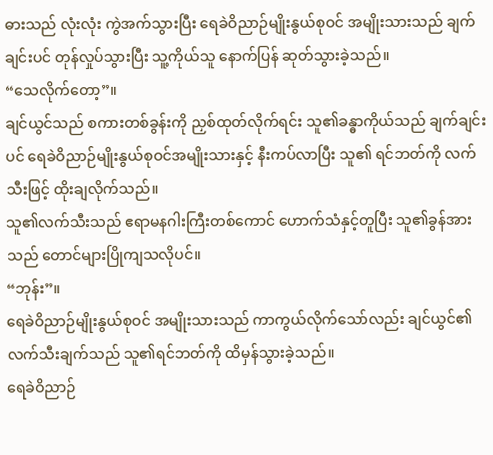ဓားသည် လုံးလုံး ကွဲအက်သွားပြီး ရေခဲဝိညာဉ်မျိုးနွယ်စုဝင် အမျိုးသားသည် ချက်ချင်းပင် တုန်လှုပ်သွားပြီး သူ့ကိုယ်သူ နောက်ပြန် ဆုတ်သွားခဲ့သည်။
“သေလိုက်တော့”။
ချင်ယွင်သည် စကားတစ်ခွန်းကို ညှစ်ထုတ်လိုက်ရင်း သူ၏ခန္ဓာကိုယ်သည် ချက်ချင်းပင် ရေခဲဝိညာဉ်မျိုးနွယ်စုဝင်အမျိုးသားနှင့် နီးကပ်လာပြီး သူ၏ ရင်ဘတ်ကို လက်သီးဖြင့် ထိုးချလိုက်သည်။
သူ၏လက်သီးသည် ဧရာမနဂါးကြီးတစ်ကောင် ဟောက်သံနှင့်တူပြီး သူ၏ခွန်အား သည် တောင်များပြိုကျသလိုပင်။
“ဘုန်း”။
ရေခဲဝိညာဉ်မျိုးနွယ်စုဝင် အမျိုးသားသည် ကာကွယ်လိုက်သော်လည်း ချင်ယွင်၏ လက်သီးချက်သည် သူ၏ရင်ဘတ်ကို ထိမှန်သွားခဲ့သည်။
ရေခဲဝိညာဉ်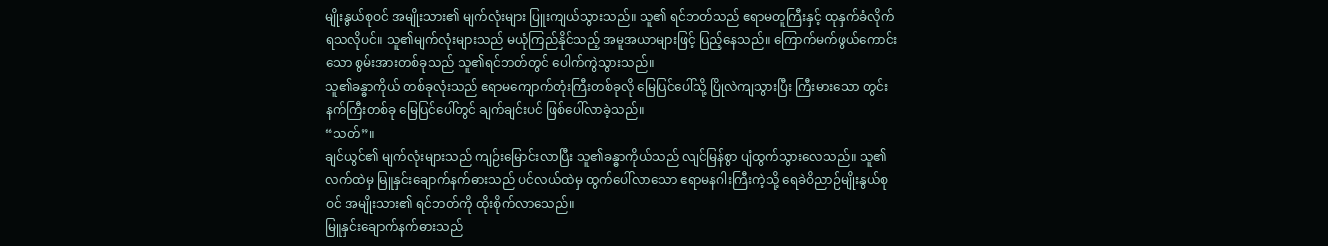မျိုးနွယ်စုဝင် အမျိုးသား၏ မျက်လုံးများ ပြူးကျယ်သွားသည်။ သူ၏ ရင်ဘတ်သည် ဧရာမတူကြီးနှင့် ထုနှက်ခံလိုက်ရသလိုပင်။ သူ၏မျက်လုံးများသည် မယုံကြည်နိုင်သည့် အမူအယာများဖြင့် ပြည့်နေသည်။ ကြောက်မက်ဖွယ်ကောင်းသော စွမ်းအားတစ်ခုသည် သူ၏ရင်ဘတ်တွင် ပေါက်ကွဲသွားသည်။
သူ၏ခန္ဓာကိုယ် တစ်ခုလုံးသည် ဧရာမကျောက်တုံးကြီးတစ်ခုလို မြေပြင်ပေါ်သို့ ပြိုလဲကျသွားပြီး ကြီးမားသော တွင်းနက်ကြီးတစ်ခု မြေပြင်ပေါ်တွင် ချက်ချင်းပင် ဖြစ်ပေါ်လာခဲ့သည်။
“သတ်”။
ချင်ယွင်၏ မျက်လုံးများသည် ကျဉ်းမြောင်းလာပြီး သူ၏ခန္ဓာကိုယ်သည် လျင်မြန်စွာ ပျံထွက်သွားလေသည်။ သူ၏လက်ထဲမှ မြူနှင်းချောက်နက်ဓားသည် ပင်လယ်ထဲမှ ထွက်ပေါ်လာသော ဧရာမနဂါးကြီးကဲ့သို့ ရေခဲဝိညာဉ်မျိုးနွယ်စုဝင် အမျိုးသား၏ ရင်ဘတ်ကို ထိုးစိုက်လာသေည်။
မြူနှင်းချောက်နက်ဓားသည်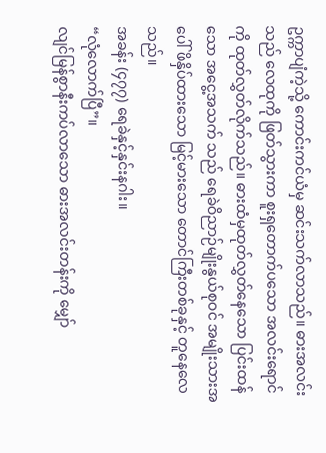ဥက္ကာပျံကဲ့သို့ ကောင်းကင်ယံမှ ဆင်းသက်လာသည်။ ဓားအလင်းသည် လေထုကို ဖြတ်သွားကာ စူးရှတောက်ပသော အလင်းရောင်ကို ထုတ်လွှတ်လိုက်သည်။ ဓားထံမှထုတ်လွှတ်နေသော ပြင်းထန်သော အငွေ့အသက် သည် ရေခဲဝိညာဉ်မျိုးနွယ်စုဝင် အမျိုးသားအပေါ် ဖိနှိပ်ထားသော မြင့်မားသော တောင်ကြီးတစ်ခုနှင့် တူနေလေသည်။
အခန်း (၄၇၇) ရေခဲနှင့်နှင်းနဂါး။
“လုံလောက်ပြီ”။
လျင်မြန်စွာနီးကပ်လာသော ဓားအလင်းတန်းကို မျှော်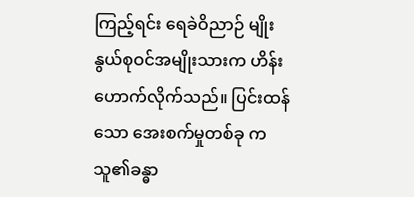ကြည့်ရင်း ရေခဲဝိညာဉ် မျိုးနွယ်စုဝင်အမျိုးသားက ဟိန်းဟောက်လိုက်သည်။ ပြင်းထန်သော အေးစက်မှုတစ်ခု က သူ၏ခန္ဓာ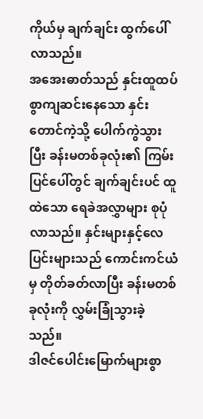ကိုယ်မှ ချက်ချင်း ထွက်ပေါ်လာသည်။
အအေးဓာတ်သည် နှင်းထူထပ်စွာကျဆင်းနေသော နှင်းတောင်ကဲ့သို့ ပေါက်ကွဲသွားပြီး ခန်းမတစ်ခုလုံး၏ ကြမ်းပြင်ပေါ်တွင် ချက်ချင်းပင် ထူထဲသော ရေခဲအလွှာများ စုပုံလာသည်။ နှင်းများနှင့်လေပြင်းများသည် ကောင်းကင်ယံမှ တိုတ်ခတ်လာပြီး ခန်းမတစ်ခုလုံးကို လွှမ်းခြုံသွားခဲ့သည်။
ဒါဇင်ပေါင်းမြောက်များစွာ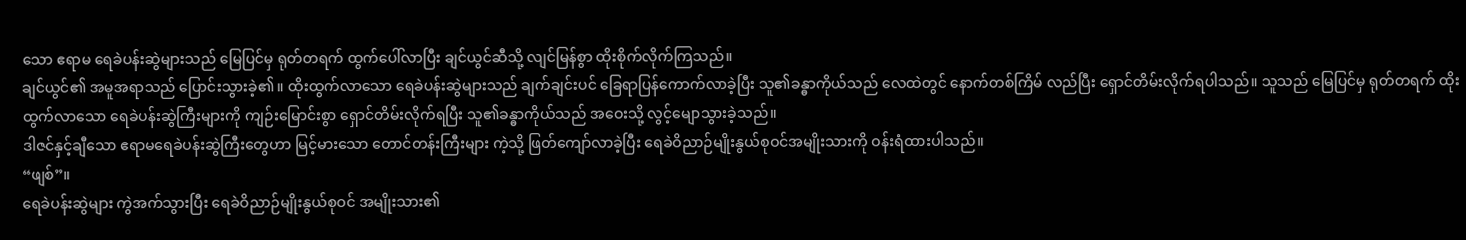သော ဧရာမ ရေခဲပန်းဆွဲများသည် မြေပြင်မှ ရုတ်တရက် ထွက်ပေါ်လာပြီး ချင်ယွင်ဆီသို့ လျင်မြန်စွာ ထိုးစိုက်လိုက်ကြသည်။
ချင်ယွင်၏ အမူအရာသည် ပြောင်းသွားခဲ့၏။ ထိုးထွက်လာသော ရေခဲပန်းဆွဲများသည် ချက်ချင်းပင် ခြေရာပြန်ကောက်လာခဲ့ပြီး သူ၏ခန္ဓာကိုယ်သည် လေထဲတွင် နောက်တစ်ကြိမ် လည်ပြီး ရှောင်တိမ်းလိုက်ရပါသည်။ သူသည် မြေပြင်မှ ရုတ်တရက် ထိုးထွက်လာသော ရေခဲပန်းဆွဲကြီးများကို ကျဉ်းမြောင်းစွာ ရှောင်တိမ်းလိုက်ရပြီး သူ၏ခန္ဓာကိုယ်သည် အဝေးသို့ လွင့်မျောသွားခဲ့သည်။
ဒါဇင်နှင့်ချီသော ဧရာမရေခဲပန်းဆွဲကြီးတွေဟာ မြင့်မားသော တောင်တန်းကြီးများ ကဲ့သို့ ဖြတ်ကျော်လာခဲ့ပြီး ရေခဲဝိညာဉ်မျိုးနွယ်စုဝင်အမျိုးသားကို ဝန်းရံထားပါသည်။
“ဖျစ်”။
ရေခဲပန်းဆွဲများ ကွဲအက်သွားပြီး ရေခဲဝိညာဉ်မျိုးနွယ်စုဝင် အမျိုးသား၏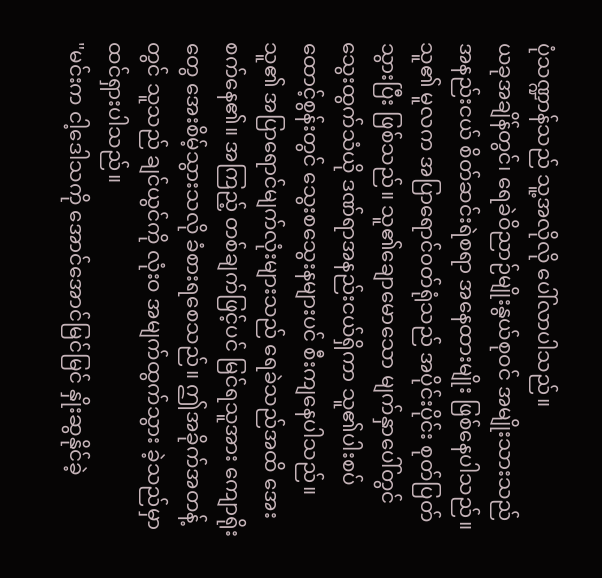ပုံသဏ္ဍာန်သည် သူ့အလိုလို ပေါ်လာပါသည်။
ယခုအချိန်တွင်၊ ရေခဲဝိညာဉ်မျိုးနွယ်စုဝင် အမျိုးသားသည် အနည်းငယ် စိတ်ဆင်းရဲစရာ အနေထားမျိုး ဖြစ်နေပါသည်။ သူ၏ မူလက အပြာရောင်၀တ်ရုံသည် အပိုင်းပိုင်း စုတ်ပြတ်သွားပြီး ဖြစ်သည်။ သူ၏ချောမောသော မျက်နှာပေါ်တွင် သွေးထွက်သံယို ဒဏ်ရာအနည်းငယ်ရှိကာ သူ၏ပါးစပ်ထောင့်စွန်းတွင် သွေးစသွေးနများပင် စီးကျနေပါသည်။
သူ၏ အပြာရောင်မျက်လုံးများသည် ရေခဲသည်အထိ အေးစက်နေ၏။ အကြည့် တစ်ချက်ဖြင့်ပင် မြင်ရသူအား ကျောရိုးတွေ အေးစိမ့်သွားသလို ခံစားရစေသည်။ ဤအခိုက်အတန့်တွင် သူသည် ချင်ယွင်ကို လုံးဝ အမျက်ထွက်သွား ခဲ့သည်မှာ ထင်ရှားပါသည်။
"မင်းက ငါ့ဒေါသကို အောင်အောင်မြင်မြင် နှိုးဆွနိုင်ခဲ့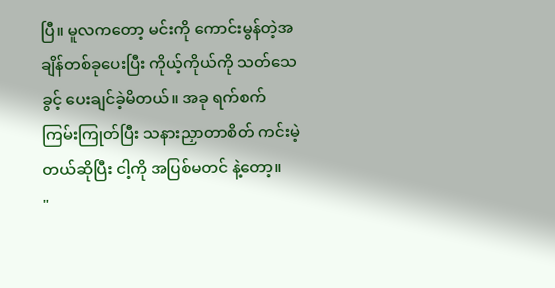ပြီ။ မူလကတော့ မင်းကို ကောင်းမွန်တဲ့အချိန်တစ်ခုပေးပြီး ကိုယ့်ကိုယ်ကို သတ်သေခွင့် ပေးချင်ခဲ့မိတယ်။ အခု ရက်စက်ကြမ်းကြုတ်ပြီး သနားညှာတာစိတ် ကင်းမဲ့တယ်ဆိုပြီး ငါ့ကို အပြစ်မတင် နဲ့တော့။
"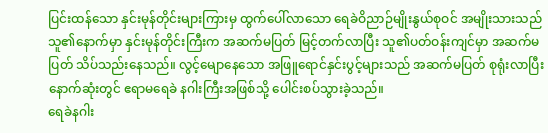ပြင်းထန်သော နှင်းမုန်တိုင်းများကြားမှ ထွက်ပေါ်လာသော ရေခဲဝိညာဉ်မျိုးနွယ်စုဝင် အမျိုးသားသည် သူ၏နောက်မှာ နှင်းမုန်တိုင်းကြီးက အဆက်မပြတ် မြင့်တက်လာပြီး သူ၏ပတ်ဝန်းကျင်မှာ အဆက်မပြတ် သိပ်သည်းနေသည်။ လွင့်မျောနေသော အဖြူရောင်နှင်းပွင့်များသည် အဆက်မပြတ် စုရုံးလာပြီး နောက်ဆုံးတွင် ဧရာမရေခဲ နဂါးကြီးအဖြစ်သို့ ပေါင်းစပ်သွားခဲ့သည်။
ရေခဲနဂါး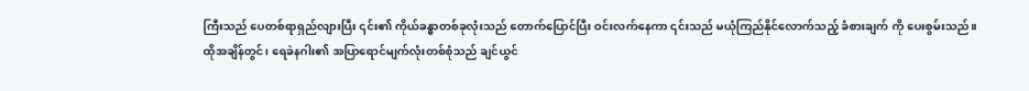ကြီးသည် ပေတစ်ရာရှည်လျားပြီး ၎င်း၏ ကိုယ်ခန္ဓာတစ်ခုလုံးသည် တောက်ပြောင်ပြီး ဝင်းလက်နေကာ ၎င်းသည် မယုံကြည်နိုင်လောက်သည့် ခံစားချက် ကို ပေးစွမ်းသည်။
ထိုအချိန်တွင်၊ ရေခဲနဂါး၏ အပြာရောင်မျက်လုံးတစ်စုံသည် ချင်ယွင်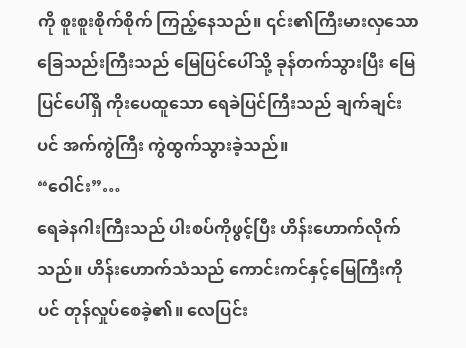ကို စူးစူးစိုက်စိုက် ကြည့်နေသည်။ ၎င်း၏ကြီးမားလှသော ခြေသည်းကြီးသည် မြေပြင်ပေါ်သို့ ခုန်တက်သွားပြီး မြေပြင်ပေါ်ရှိ ကိုးပေထူသော ရေခဲပြင်ကြီးသည် ချက်ချင်းပင် အက်ကွဲကြီး ကွဲထွက်သွားခဲ့သည်။
“ဝေါင်း”…
ရေခဲနဂါးကြီးသည် ပါးစပ်ကိုဖွင့်ပြီး ဟိန်းဟောက်လိုက်သည်။ ဟိန်းဟောက်သံသည် ကောင်းကင်နှင့်မြေကြီးကိုပင် တုန်လှုပ်စေခဲ့၏။ လေပြင်း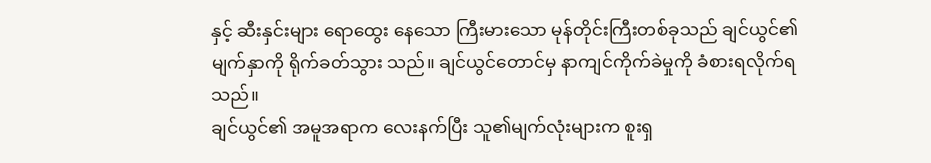နှင့် ဆီးနှင်းများ ရောထွေး နေသော ကြီးမားသော မုန်တိုင်းကြီးတစ်ခုသည် ချင်ယွင်၏ မျက်နှာကို ရိုက်ခတ်သွား သည်။ ချင်ယွင်တောင်မှ နာကျင်ကိုက်ခဲမှုကို ခံစားရလိုက်ရသည်။
ချင်ယွင်၏ အမူအရာက လေးနက်ပြီး သူ၏မျက်လုံးများက စူးရှ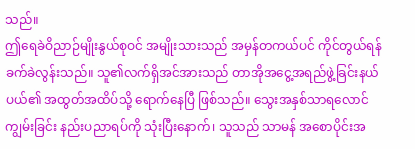သည်။
ဤရေခဲဝိညာဉ်မျိုးနွယ်စုဝင် အမျိုးသားသည် အမှန်တကယ်ပင် ကိုင်တွယ်ရန် ခက်ခဲလွန်းသည်။ သူ၏လက်ရှိအင်အားသည် တာအိုအငွေ့အရည်ဖွဲ့ခြင်းနယ်ပယ်၏ အထွတ်အထိပ်သို့ ရောက်နေပြီ ဖြစ်သည်။ သွေးအနှစ်သာရလောင်ကျွမ်းခြင်း နည်းပညာရပ်ကို သုံးပြီးနောက်၊ သူသည် သာမန် အစောပိုင်းအ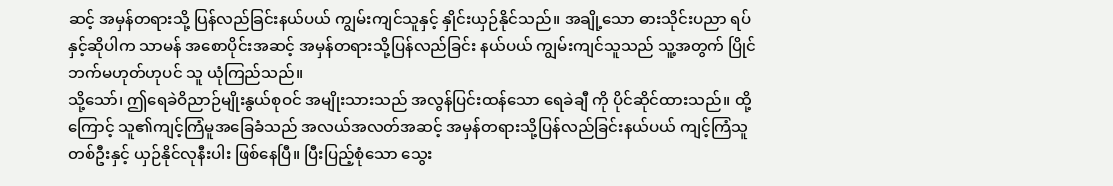ဆင့် အမှန်တရားသို့ ပြန်လည်ခြင်းနယ်ပယ် ကျွမ်းကျင်သူနှင့် နှိုင်းယှဉ်နိုင်သည်။ အချို့သော ဓားသိုင်းပညာ ရပ်နှင့်ဆိုပါက သာမန် အစောပိုင်းအဆင့် အမှန်တရားသို့ပြန်လည်ခြင်း နယ်ပယ် ကျွမ်းကျင်သူသည် သူ့အတွက် ပြိုင်ဘက်မဟုတ်ဟုပင် သူ ယုံကြည်သည်။
သို့သော်၊ ဤရေခဲဝိညာဉ်မျိုးနွယ်စုဝင် အမျိုးသားသည် အလွန်ပြင်းထန်သော ရေခဲချီ ကို ပိုင်ဆိုင်ထားသည်။ ထို့ကြောင့် သူ၏ကျင့်ကြံမူအခြေခံသည် အလယ်အလတ်အဆင့် အမှန်တရားသို့ပြန်လည်ခြင်းနယ်ပယ် ကျင့်ကြံသူတစ်ဦးနှင့် ယှဉ်နိုင်လုနီးပါး ဖြစ်နေပြီ။ ပြီးပြည့်စုံသော သွေး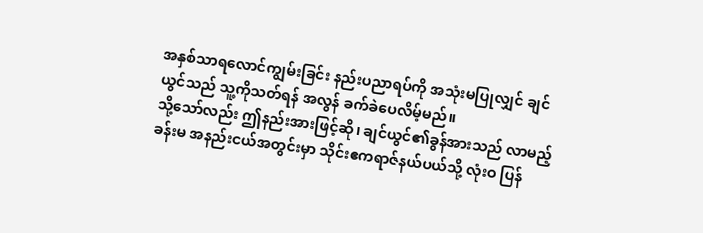အနှစ်သာရလောင်ကျွမ်းခြင်း နည်းပညာရပ်ကို အသုံးမပြုလျှင် ချင်ယွင်သည် သူ့ကိုသတ်ရန် အလွန် ခက်ခဲပေလိမ့်မည်။
သို့သော်လည်း ဤနည်းအားဖြင့်ဆို၊ ချင်ယွင်၏ခွန်အားသည် လာမည့်ခန်းမ အနည်းငယ်အတွင်းမှာ သိုင်းဧကရာဇ်နယ်ပယ်သို့ လုံးဝ ပြန်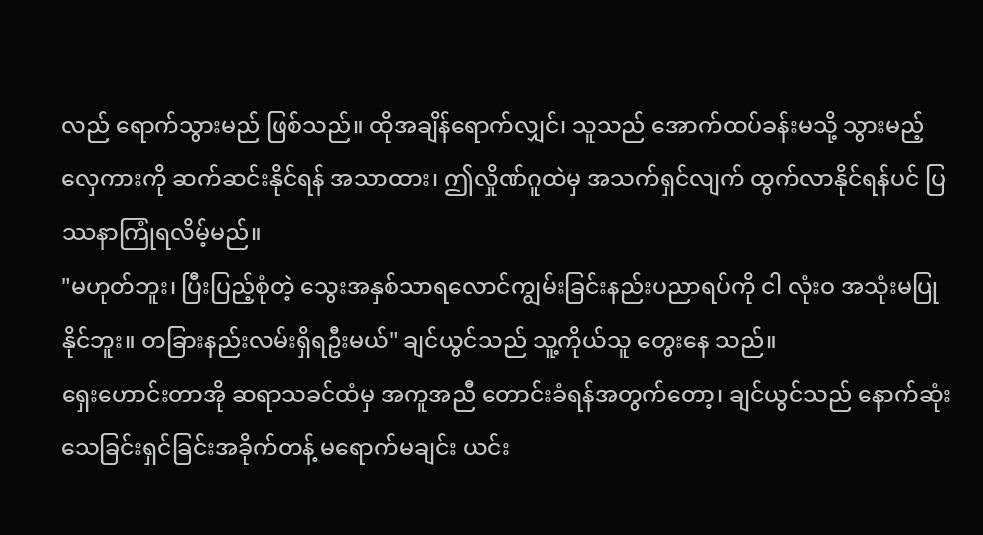လည် ရောက်သွားမည် ဖြစ်သည်။ ထိုအချိန်ရောက်လျှင်၊ သူသည် အောက်ထပ်ခန်းမသို့ သွားမည့် လှေကားကို ဆက်ဆင်းနိုင်ရန် အသာထား၊ ဤလှိုဏ်ဂူထဲမှ အသက်ရှင်လျက် ထွက်လာနိုင်ရန်ပင် ပြဿနာကြုံရလိမ့်မည်။
"မဟုတ်ဘူး၊ ပြီးပြည့်စုံတဲ့ သွေးအနှစ်သာရလောင်ကျွမ်းခြင်းနည်းပညာရပ်ကို ငါ လုံးဝ အသုံးမပြုနိုင်ဘူး။ တခြားနည်းလမ်းရှိရဦးမယ်" ချင်ယွင်သည် သူ့ကိုယ်သူ တွေးနေ သည်။
ရှေးဟောင်းတာအို ဆရာသခင်ထံမှ အကူအညီ တောင်းခံရန်အတွက်တော့၊ ချင်ယွင်သည် နောက်ဆုံး သေခြင်းရှင်ခြင်းအခိုက်တန့် မရောက်မချင်း ယင်း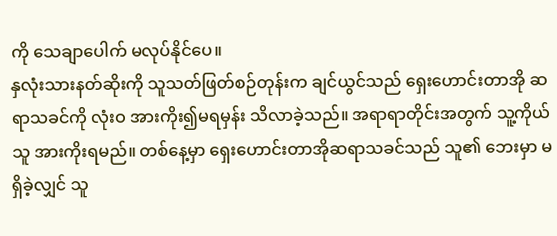ကို သေချာပေါက် မလုပ်နိုင်ပေ။
နှလုံးသားနတ်ဆိုးကို သူသတ်ဖြတ်စဉ်တုန်းက ချင်ယွင်သည် ရှေးဟောင်းတာအို ဆရာသခင်ကို လုံးဝ အားကိုး၍မရမှန်း သိလာခဲ့သည်။ အရာရာတိုင်းအတွက် သူ့ကိုယ်သူ အားကိုးရမည်။ တစ်နေ့မှာ ရှေးဟောင်းတာအိုဆရာသခင်သည် သူ၏ ဘေးမှာ မရှိခဲ့လျှင် သူ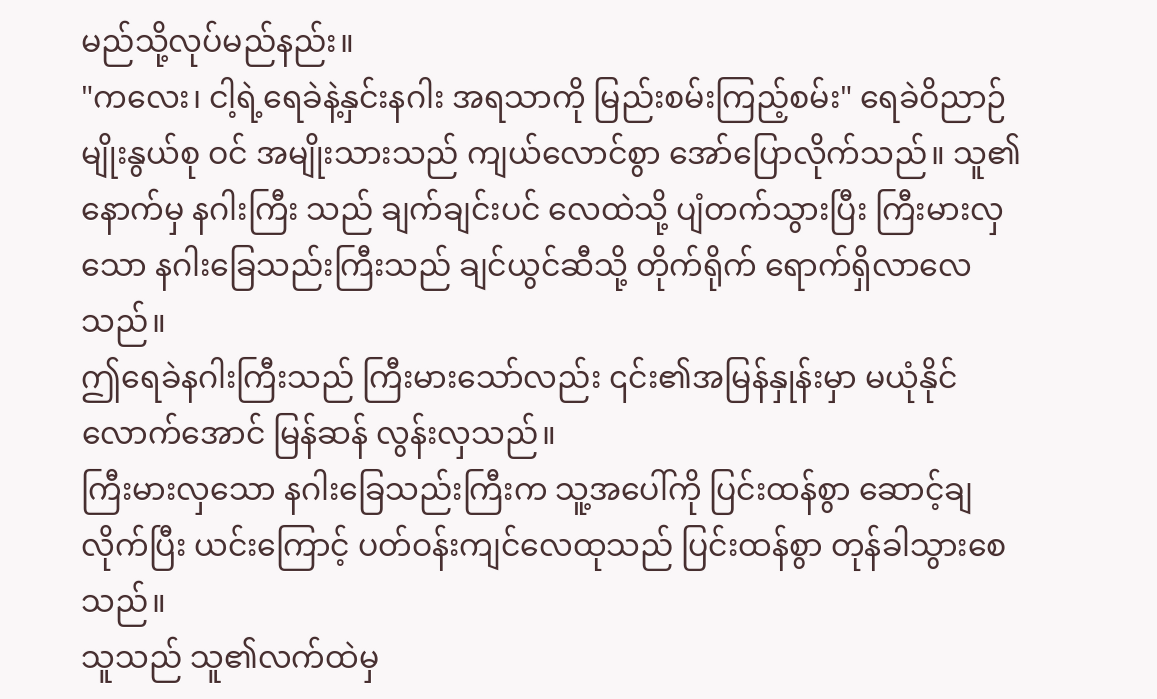မည်သို့လုပ်မည်နည်း။
"ကလေး၊ ငါ့ရဲ့ရေခဲနဲ့နှင်းနဂါး အရသာကို မြည်းစမ်းကြည့်စမ်း" ရေခဲဝိညာဉ် မျိုးနွယ်စု ဝင် အမျိုးသားသည် ကျယ်လောင်စွာ အော်ပြောလိုက်သည်။ သူ၏နောက်မှ နဂါးကြီး သည် ချက်ချင်းပင် လေထဲသို့ ပျံတက်သွားပြီး ကြီးမားလှသော နဂါးခြေသည်းကြီးသည် ချင်ယွင်ဆီသို့ တိုက်ရိုက် ရောက်ရှိလာလေသည်။
ဤရေခဲနဂါးကြီးသည် ကြီးမားသော်လည်း ၎င်း၏အမြန်နှုန်းမှာ မယုံနိုင်လောက်အောင် မြန်ဆန် လွန်းလှသည်။
ကြီးမားလှသော နဂါးခြေသည်းကြီးက သူ့အပေါ်ကို ပြင်းထန်စွာ ဆောင့်ချလိုက်ပြီး ယင်းကြောင့် ပတ်ဝန်းကျင်လေထုသည် ပြင်းထန်စွာ တုန်ခါသွားစေသည်။
သူသည် သူ၏လက်ထဲမှ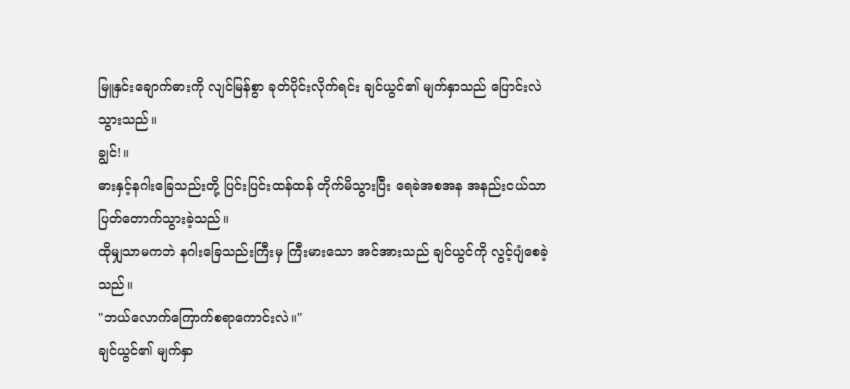မြူနှင်းချောက်ဓားကို လျင်မြန်စွာ ခုတ်ပိုင်းလိုက်ရင်း ချင်ယွင်၏ မျက်နှာသည် ပြောင်းလဲသွားသည်။
ချွင်!။
ဓားနှင့်နဂါးခြေသည်းတို့ ပြင်းပြင်းထန်ထန် တိုက်မိသွားပြီး ရေခဲအစအန အနည်းငယ်သာ ပြတ်တောက်သွားခဲ့သည်။
ထိုမျှသာမကဘဲ နဂါးခြေသည်းကြီးမှ ကြီးမားသော အင်အားသည် ချင်ယွင်ကို လွင့်ပျံစေခဲ့သည်။
"ဘယ်လောက်ကြောက်စရာကောင်းလဲ။"
ချင်ယွင်၏ မျက်နှာ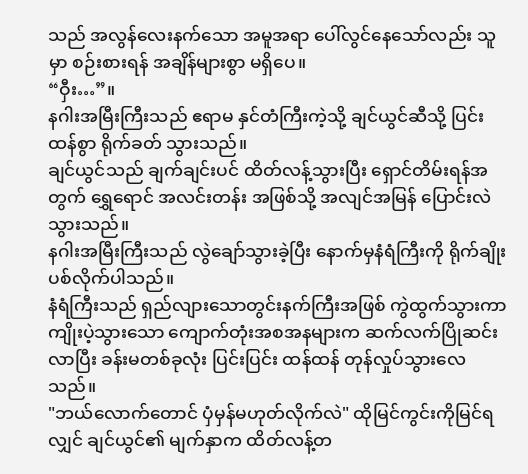သည် အလွန်လေးနက်သော အမူအရာ ပေါ်လွင်နေသော်လည်း သူမှာ စဉ်းစားရန် အချိန်များစွာ မရှိပေ။
“ဝှီး…”။
နဂါးအမြီးကြီးသည် ဧရာမ နှင်တံကြီးကဲ့သို့ ချင်ယွင်ဆီသို့ ပြင်းထန်စွာ ရိုက်ခတ် သွားသည်။
ချင်ယွင်သည် ချက်ချင်းပင် ထိတ်လန့်သွားပြီး ရှောင်တိမ်းရန်အတွက် ရွှေရောင် အလင်းတန်း အဖြစ်သို့ အလျင်အမြန် ပြောင်းလဲသွားသည်။
နဂါးအမြီးကြီးသည် လွဲချော်သွားခဲ့ပြီး နောက်မှနံရံကြီးကို ရိုက်ချိုး ပစ်လိုက်ပါသည်။
နံရံကြီးသည် ရှည်လျားသောတွင်းနက်ကြီးအဖြစ် ကွဲထွက်သွားကာ ကျိုးပဲ့သွားသော ကျောက်တုံးအစအနများက ဆက်လက်ပြိုဆင်းလာပြီး ခန်းမတစ်ခုလုံး ပြင်းပြင်း ထန်ထန် တုန်လှုပ်သွားလေသည်။
"ဘယ်လောက်တောင် ပှံမှန်မဟုတ်လိုက်လဲ" ထိုမြင်ကွင်းကိုမြင်ရလျှင် ချင်ယွင်၏ မျက်နှာက ထိတ်လန့်တ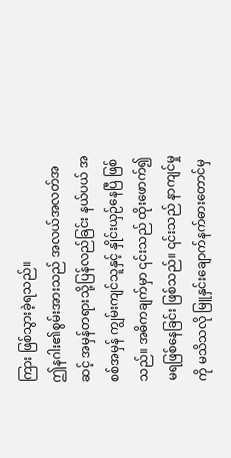ကြား ဖြစ်သွားခဲ့ရသည်။
ဤနဂါး၏စွမ်းအားသည် အလယ်အလတ်အဆင့် အမှန်တရားသို့ပြန်လည်ခြင်း နယ်ပယ် အစစ်အမှန် ကျွမ်းကျင်သူနှင့် နှိုင်းယှဉ်နေပြီ ဖြစ်သည်။ အဓိကချက်မှာ ၎င်းသည် ထိုးဖောက်၍မရဖြစ်နေခြင်း ဖြစ်သည်။ ၎င်းသည် နာကျင်မှုကို မသိသလို မြူနှင်းချောက်နက်ဓားတောင်မှ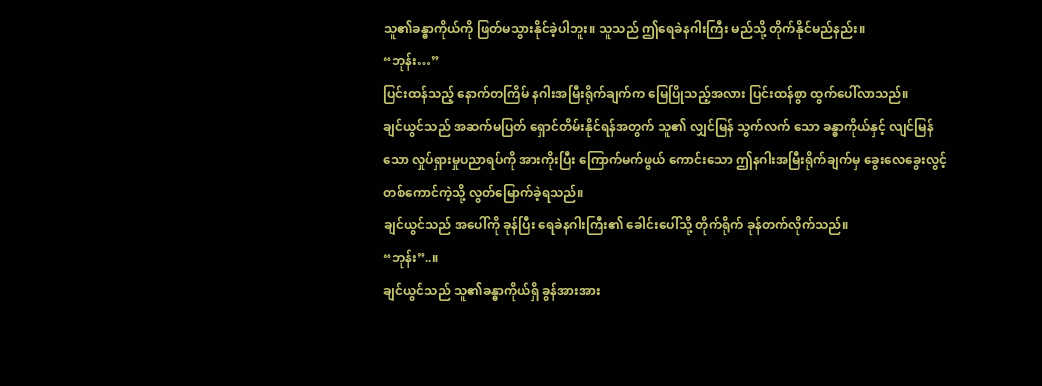သူ၏ခန္ဓာကိုယ်ကို ဖြတ်မသွားနိုင်ခဲ့ပါဘူး။ သူသည် ဤရေခဲနဂါးကြီး မည်သို့ တိုက်နိုင်မည်နည်း။
“ဘုန်း…”
ပြင်းထန်သည့် နောက်တကြိမ် နဂါးအမြီးရိုက်ချက်က မြေပြိုသည့်အလား ပြင်းထန်စွာ ထွက်ပေါ်လာသည်။
ချင်ယွင်သည် အဆက်မပြတ် ရှောင်တိမ်းနိုင်ရန်အတွက် သူ၏ လျှင်မြန် သွက်လက် သော ခန္ဓာကိုယ်နှင့် လျင်မြန်သော လှုပ်ရှားမှုပညာရပ်ကို အားကိုးပြီး ကြောက်မက်ဖွယ် ကောင်းသော ဤနဂါးအမြီးရိုက်ချက်မှ ခွေးလေခွေးလွင့် တစ်ကောင်ကဲ့သို့ လွတ်မြောက်ခဲ့ရသည်။
ချင်ယွင်သည် အပေါ်ကို ခုန်ပြီး ရေခဲနဂါးကြီး၏ ခေါင်းပေါ်သို့ တိုက်ရိုက် ခုန်တက်လိုက်သည်။
“ဘုန်း”..။
ချင်ယွင်သည် သူ၏ခန္ဓာကိုယ်ရှိ ခွန်အားအား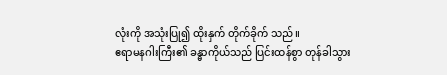လုံးကို အသုံးပြု၍ ထိုးနှက် တိုက်ခိုက် သည်။
ဧရာမနဂါးကြီး၏ ခန္ဓာကိုယ်သည် ပြင်းထန်စွာ တုန်ခါသွား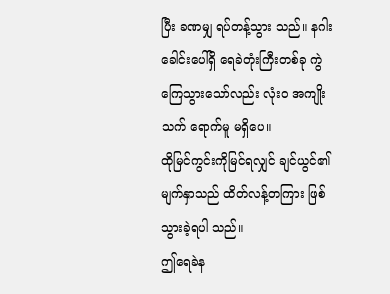ပြီး ခဏမျှ ရပ်တန့်သွား သည်။ နဂါးခေါင်းပေါ်ရှိ ရေခဲတုံးကြီးတစ်ခု ကွဲကြေသွားသော်လည်း လုံးဝ အကျိုးသက် ရောက်မူ မရှိပေ။
ထိုမြင်ကွင်းကိုမြင်ရလျှင် ချင်ယွင်၏မျက်နှာသည် ထိတ်လန့်တကြား ဖြစ်သွားခဲ့ရပါ သည်။
ဤရေခဲန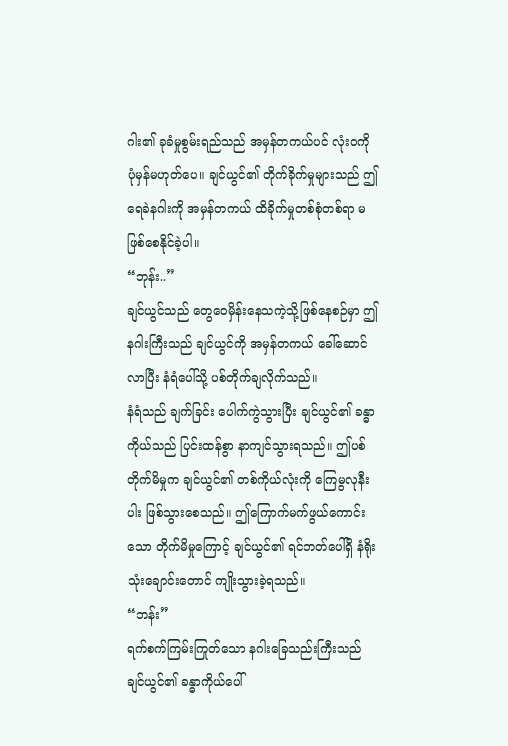ဂါး၏ ခုခံမှုစွမ်းရည်သည် အမှန်တကယ်ပင် လုံးဝကို ပုံမှန်မဟုတ်ပေ။ ချင်ယွင်၏ တိုက်ခိုက်မှုများသည် ဤရေခဲနဂါးကို အမှန်တကယ် ထိခိုက်မှုတစ်စုံတစ်ရာ မဖြစ်စေနိုင်ခဲ့ပါ။
“ဘုန်း..”
ချင်ယွင်သည် တွေဝေမှိန်းနေသကဲ့သို့ဖြစ်နေစဉ်မှာ ဤနဂါးကြီးသည် ချင်ယွင်ကို အမှန်တကယ် ခေါ်ဆောင်လာပြီး နံရံပေါ်သို့ ပစ်တိုက်ချလိုက်သည်။
နံရံသည် ချက်ခြင်း ပေါက်ကွဲသွားပြီး ချင်ယွင်၏ ခန္ဓာကိုယ်သည် ပြင်းထန်စွာ နာကျင်သွားရသည်။ ဤပစ်တိုက်မိမှုက ချင်ယွင်၏ တစ်ကိုယ်လုံးကို ကြေမွလုနီးပါး ဖြစ်သွားစေသည်။ ဤကြောက်မက်ဖွယ်ကောင်းသော တိုက်မိမှုကြောင့် ချင်ယွင်၏ ရင်ဘတ်ပေါ်ရှိ နံရိုးသုံးချောင်းတောင် ကျိုးသွားခဲ့ရသည်။
“ဘန်း”
ရက်စက်ကြမ်းကြုတ်သော နဂါးခြေသည်းကြီးသည် ချင်ယွင်၏ ခန္ဓာကိုယ်ပေါ်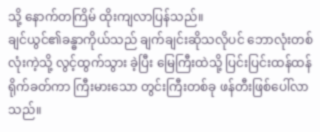သို့ နောက်တကြိမ် ထိုးကျလာပြန်သည်။
ချင်ယွင်၏ခန္ဓာကိုယ်သည် ချက်ချင်းဆိုသလိုပင် ဘောလုံးတစ်လုံးကဲ့သို့ လွင့်ထွက်သွား ခဲ့ပြီး မြေကြီးထဲသို့ ပြင်းပြင်းထန်ထန် ရိုက်ခတ်ကာ ကြီးမားသော တွင်းကြီးတစ်ခု ဖန်တီးဖြစ်ပေါ်လာသည်။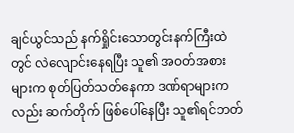ချင်ယွင်သည် နက်ရှိုင်းသောတွင်းနက်ကြီးထဲတွင် လဲလျောင်းနေရပြီး သူ၏ အဝတ်အစားများက စုတ်ပြတ်သတ်နေကာ ဒဏ်ရာများကလည်း ဆက်တိုက် ဖြစ်ပေါ်နေပြီး သူ၏ရင်ဘတ်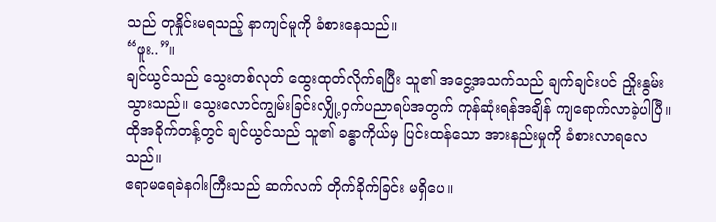သည် တုနှိုင်းမရသည့် နာကျင်မူကို ခံစားနေသည်။
“ဖူး..”။
ချင်ယွင်သည် သွေးတစ်လုတ် ထွေးထုတ်လိုက်ရပြီး သူ၏ အငွေ့အသက်သည် ချက်ချင်းပင် ညှိုးနွမ်းသွားသည်။ သွေးလောင်ကျွမ်းခြင်းလျှို့ဝှက်ပညာရပ်အတွက် ကုန်ဆုံးရန်အချိန် ကျရောက်လာခဲ့ပါပြီ။ ထိုအခိုက်တန့်တွင် ချင်ယွင်သည် သူ၏ ခန္ဓာကိုယ်မှ ပြင်းထန်သော အားနည်းမှုကို ခံစားလာရလေသည်။
ဧရာမရေခဲနဂါးကြီးသည် ဆက်လက် တိုက်ခိုက်ခြင်း မရှိပေ။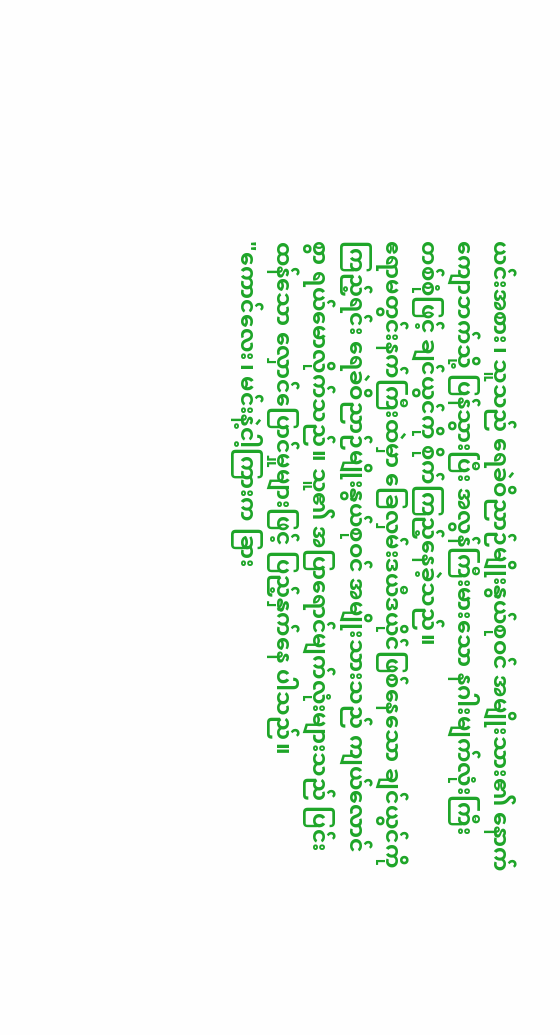ယင်းအစား၊ သူသည် ရေခဲဝိညာဉ်မျိုးနွယ်စုဝင် အမျိုးသား၏ နောက်ကျောဘက်သို့ ပြန်သွားပြီး အလွန်ကြီးမားသော နဂါးမျက်လုံးကြီး တစ်စုံဖြင့် ချင်ယွင်ကို စိုက်ကြည့်နေခဲ့သည်။
ဧရာမတွင်းနက်ကြီးထဲမှာ ခြေလှမ်းဒယီဒယိုင်ဖြစ်နေသော ချင်ယွင်ကိုကြည့်ရင်း ရေခဲဝိညာဉ်မျိုးနွယ်စုဝင် အမျိုးသားသည် ကျယ်လောင်စွာ ရယ်မောလိုက်သည်။ သူ၏ အပြာရောင်မျက်လုံးများသည် ပြင်းထန်သော လှောင်ပြောင်မှုများဖြင့် ပြည့်နှက်နေ ပါသည်။
"ကောင်လေး၊ မင်းနဲ့ငါ့ကြားက ခြား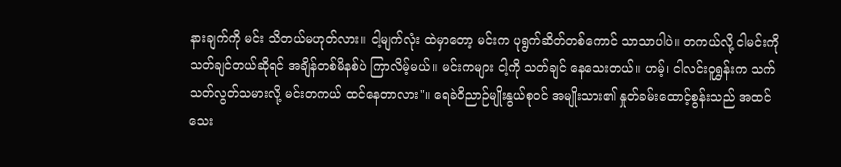နားချက်ကို မင်း သိတယ်မဟုတ်လား။ ငါ့မျက်လုံး ထဲမှာတော့ မင်းက ပုရွက်ဆိတ်တစ်ကောင် သာသာပါပဲ။ တကယ်လို့ ငါမင်းကို သတ်ချင်တယ်ဆိုရင် အချိန်တစ်မိနစ်ပဲ ကြာလိမ့်မယ်။ မင်းကများ ငါ့ကို သတ်ချင် နေသေးတယ်။ ဟမ့်၊ ငါလင်းဝူရွှန်းက သက်သတ်လွတ်သမားလို့ မင်းတကယ် ထင်နေတာလား"။ ရေခဲဝိညာဉ်မျိုးနွယ်စုဝင် အမျိုးသား၏ နှုတ်ခမ်းထောင့်စွန်းသည် အထင်သေး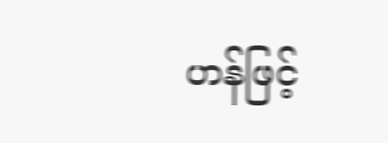ဟန်ဖြင့်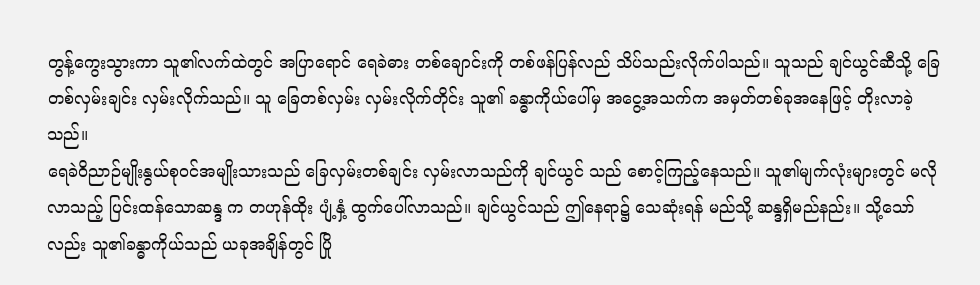တွန့်ကွေးသွားကာ သူ၏လက်ထဲတွင် အပြာရောင် ရေခဲဓား တစ်ချောင်းကို တစ်ဖန်ပြန်လည် သိပ်သည်းလိုက်ပါသည်။ သူသည် ချင်ယွင်ဆီသို့ ခြေတစ်လှမ်းချင်း လှမ်းလိုက်သည်။ သူ ခြေတစ်လှမ်း လှမ်းလိုက်တိုင်း သူ၏ ခန္ဓာကိုယ်ပေါ်မှ အငွေ့အသက်က အမှတ်တစ်ခုအနေဖြင့် တိုးလာခဲ့သည်။
ရေခဲဝိညာဉ်မျိုးနွယ်စုဝင်အမျိုးသားသည် ခြေလှမ်းတစ်ချင်း လှမ်းလာသည်ကို ချင်ယွင် သည် စောင့်ကြည့်နေသည်။ သူ၏မျက်လုံးများတွင် မလိုလာသည့် ပြင်းထန်သောဆန္ဒ က တဟုန်ထိုး ပျံ့နှံ့ ထွက်ပေါ်လာသည်။ ချင်ယွင်သည် ဤနေရာ၌ သေဆုံးရန် မည်သို့ ဆန္ဒရှိမည်နည်း။ သို့သော်လည်း သူ၏ခန္ဓာကိုယ်သည် ယခုအချိန်တွင် ပြို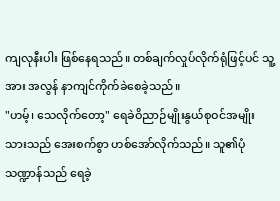ကျလုနီးပါး ဖြစ်နေရသည်။ တစ်ချက်လှုပ်လိုက်ရုံဖြင့်ပင် သူ့အား အလွန် နာကျင်ကိုက်ခဲစေခဲ့သည်။
"ဟမ့်၊ သေလိုက်တော့" ရေခဲဝိညာဉ်မျိုးနွယ်စုဝင်အမျိုးသားသည် အေးစက်စွာ ဟစ်အော်လိုက်သည်။ သူ၏ပုံသဏ္ဍာန်သည် ရေခဲ့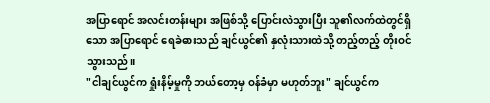အပြာရောင် အလင်းတန်းများ အဖြစ်သို့ ပြောင်းလဲသွားပြီး သူ၏လက်ထဲတွင်ရှိသော အပြာရောင် ရေခဲဓားသည် ချင်ယွင်၏ နှလုံးသားထဲသို့ တည့်တည့် တိုးဝင်သွားသည်။
"ငါချင်ယွင်က ရှုံးနိမ့်မှုကို ဘယ်တော့မှ ဝန်ခံမှာ မဟုတ်ဘူး" ချင်ယွင်က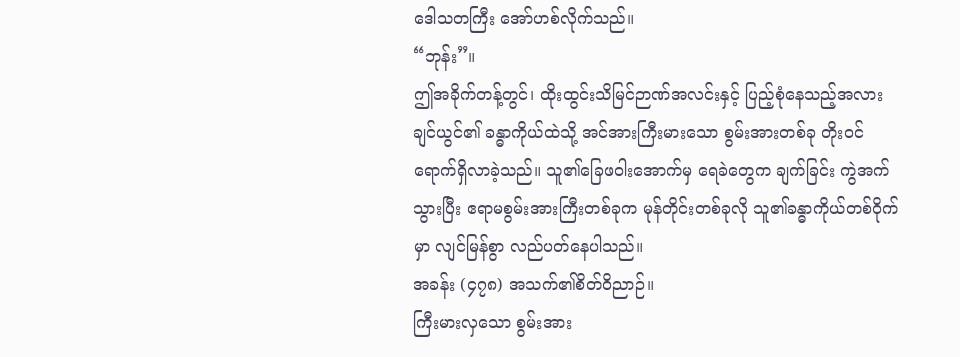ဒေါသတကြီး အော်ဟစ်လိုက်သည်။
“ဘုန်း”။
ဤအခိုက်တန့်တွင်၊ ထိုးထွင်းသိမြင်ဉာဏ်အလင်းနှင့် ပြည့်စုံနေသည့်အလား ချင်ယွင်၏ ခန္ဓာကိုယ်ထဲသို့ အင်အားကြီးမားသော စွမ်းအားတစ်ခု တိုးဝင် ရောက်ရှိလာခဲ့သည်။ သူ၏ခြေဖဝါးအောက်မှ ရေခဲတွေက ချက်ခြင်း ကွဲအက်သွားပြီး ဧရာမစွမ်းအားကြီးတစ်ခုက မုန်တိုင်းတစ်ခုလို သူ၏ခန္ဓာကိုယ်တစ်ဝိုက်မှာ လျင်မြန်စွာ လည်ပတ်နေပါသည်။
အခန်း (၄၇၈) အသက်၏စိတ်ဝိညာဉ်။
ကြီးမားလှသော စွမ်းအား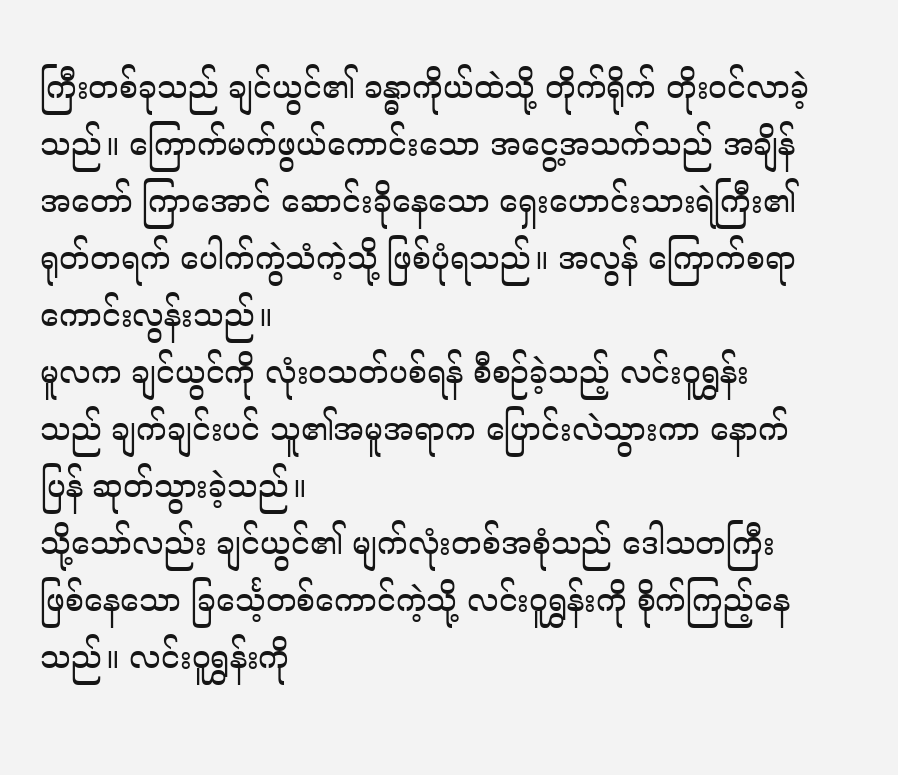ကြီးတစ်ခုသည် ချင်ယွင်၏ ခန္ဓာကိုယ်ထဲသို့ တိုက်ရိုက် တိုးဝင်လာခဲ့သည်။ ကြောက်မက်ဖွယ်ကောင်းသော အငွေ့အသက်သည် အချိန်အတော် ကြာအောင် ဆောင်းခိုနေသော ရှေးဟောင်းသားရဲကြီး၏ ရုတ်တရက် ပေါက်ကွဲသံကဲ့သို့ ဖြစ်ပုံရသည်။ အလွန် ကြောက်စရာကောင်းလွန်းသည်။
မူလက ချင်ယွင်ကို လုံးဝသတ်ပစ်ရန် စီစဉ်ခဲ့သည့် လင်းဝူရွှန်းသည် ချက်ချင်းပင် သူ၏အမူအရာက ပြောင်းလဲသွားကာ နောက်ပြန် ဆုတ်သွားခဲ့သည်။
သို့သော်လည်း ချင်ယွင်၏ မျက်လုံးတစ်အစုံသည် ဒေါသတကြီးဖြစ်နေသော ခြင်္သေ့တစ်ကောင်ကဲ့သို့ လင်းဝူရွှန်းကို စိုက်ကြည့်နေသည်။ လင်းဝူရွှန်းကို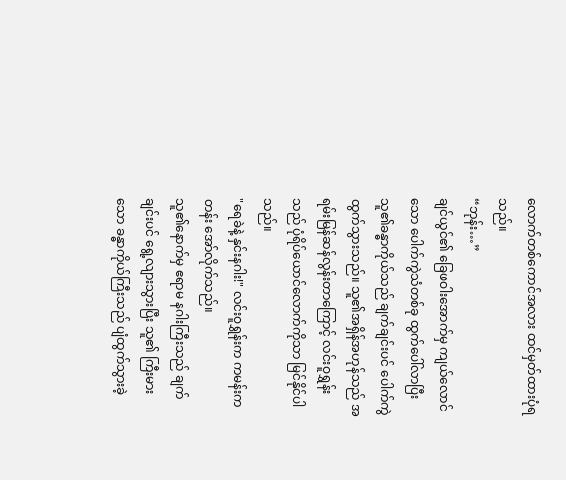လောက်တစ်ကောင်အလား ထင်မှတ်ထားပုံရသည်။
“ဘုန်း…”
ချင်ယွင်၏ ခြေဖဝါးအောက်မှ ကျယ်လောင်သော ပေါက်ကွဲသံတစ်ခု ထွက်ပေါ်လာပြီး သူ၏ခန္ဓာကိုယ်သည် ချက်ချင်းပင် ပေါက်ကွဲ ထွက်သွားသည်။ သူ၏အရှိန်အဟုန်သည် အရမ်းမြန်ဆန်လွန်းတာကြောင့် လင်းဝူရွှန်းသည် ပုံရိပ်ယောင်လောက်ကိုသာ မြင်နိုင်ပါ သည်။
"ရေခဲနဲ့ နှင်းနဂါး!" လင်းဝူရွှန်းက ကမန်းကတန်း အော်လိုက်သည်။
သူ၏နောက်မှ ဧရာမ နဂါးကြီးသည် ချက်ချင်းပင် ရွေ့လျားသွားပြီး သူ၏ ကြီးမားသော ခန္ဓာကိုယ်ကြီးသည် ပျံထွက်သွားခဲ့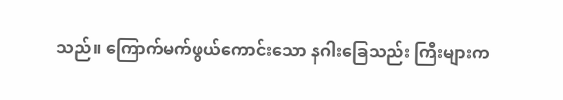သည်။ ကြောက်မက်ဖွယ်ကောင်းသော နဂါးခြေသည်း ကြီးများက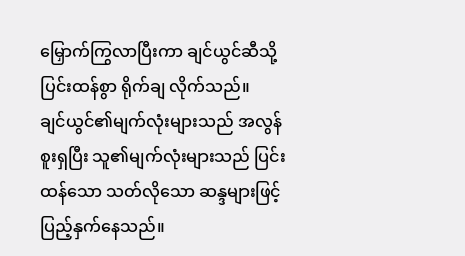မြှောက်ကြွလာပြီးကာ ချင်ယွင်ဆီသို့ ပြင်းထန်စွာ ရိုက်ချ လိုက်သည်။
ချင်ယွင်၏မျက်လုံးများသည် အလွန်စူးရှပြီး သူ၏မျက်လုံးများသည် ပြင်းထန်သော သတ်လိုသော ဆန္ဒများဖြင့် ပြည့်နှက်နေသည်။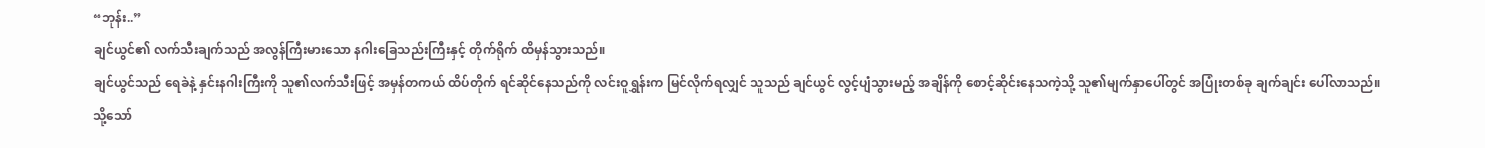“ဘုန်း..”
ချင်ယွင်၏ လက်သီးချက်သည် အလွန်ကြီးမားသော နဂါးခြေသည်းကြီးနှင့် တိုက်ရိုက် ထိမှန်သွားသည်။
ချင်ယွင်သည် ရေခဲနဲ့ နှင်းနဂါးကြီးကို သူ၏လက်သီးဖြင့် အမှန်တကယ် ထိပ်တိုက် ရင်ဆိုင်နေသည်ကို လင်းဝူရွှန်းက မြင်လိုက်ရလျှင် သူသည် ချင်ယွင် လွင့်ပျံသွားမည့် အချိန်ကို စောင့်ဆိုင်းနေသကဲ့သို့ သူ၏မျက်နှာပေါ်တွင် အပြုံးတစ်ခု ချက်ချင်း ပေါ်လာသည်။
သို့သော်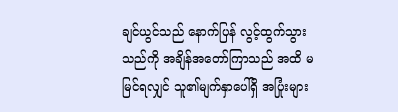ချင်ယွင်သည် နောက်ပြန် လွင့်ထွက်သွားသည်ကို အချိန်အတော်ကြာသည် အထိ မမြင်ရလျှင် သူ၏မျက်နှာပေါ်ရှိ အပြုံးများ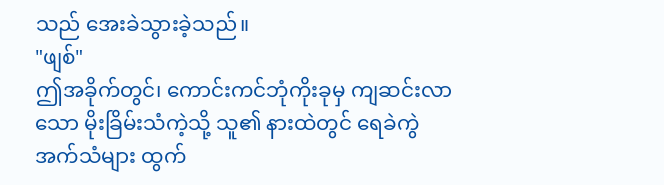သည် အေးခဲသွားခဲ့သည်။
"ဖျစ်"
ဤအခိုက်တွင်၊ ကောင်းကင်ဘုံကိုးခုမှ ကျဆင်းလာသော မိုးခြိမ်းသံကဲ့သို့ သူ၏ နားထဲတွင် ရေခဲကွဲအက်သံများ ထွက်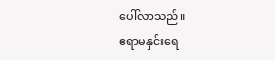ပေါ်လာသည်။
ဧရာမနှင်းရေ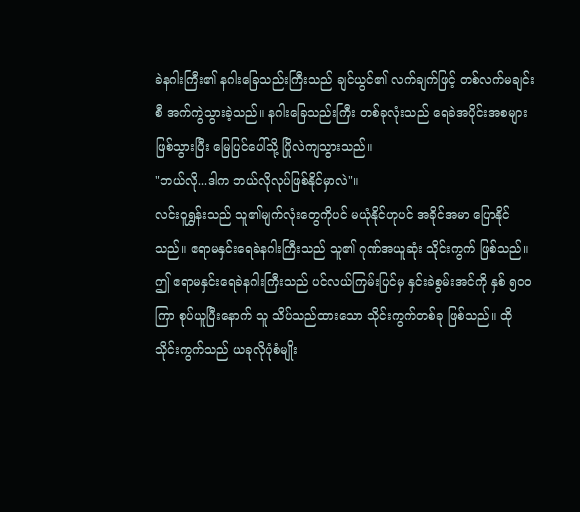ခဲနဂါးကြီး၏ နဂါးခြေသည်းကြီးသည် ချင်ယွင်၏ လက်ချက်ဖြင့် တစ်လက်မချင်းစီ အက်ကွဲသွားခဲ့သည်။ နဂါးခြေသည်းကြီး တစ်ခုလုံးသည် ရေခဲအပိုင်းအစများ ဖြစ်သွားပြီး မြေပြင်ပေါ်သို့ ပြိုလဲကျသွားသည်။
"ဘယ်လို...ဒါက ဘယ်လိုလုပ်ဖြစ်နိုင်မှာလဲ"။
လင်းဝူရွှန်းသည် သူ၏မျက်လုံးတွေကိုပင် မယုံနိုင်ဟုပင် အခိုင်အမာ ပြောနိုင်သည်။ ဧရာမနှင်းရေခဲနဂါးကြီးသည် သူ၏ ဂုဏ်အယူဆုံး သိုင်းကွက် ဖြစ်သည်။ ဤ ဧရာမနှင်းရေခဲနဂါးကြီးသည် ပင်လယ်ကြမ်းပြင်မှ နှင်းခဲစွမ်းအင်ကို နှစ် ၅၀၀ ကြာ စုပ်ယူပြီးနောက် သူ သိပ်သည်ထားသော သိုင်းကွက်တစ်ခု ဖြစ်သည်။ ထိုသိုင်းကွက်သည် ယခုလိုပုံစံမျိုး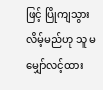ဖြင့် ပြိုကျသွားလိမ့်မည်ဟု သူ မမျှော်လင့်ထား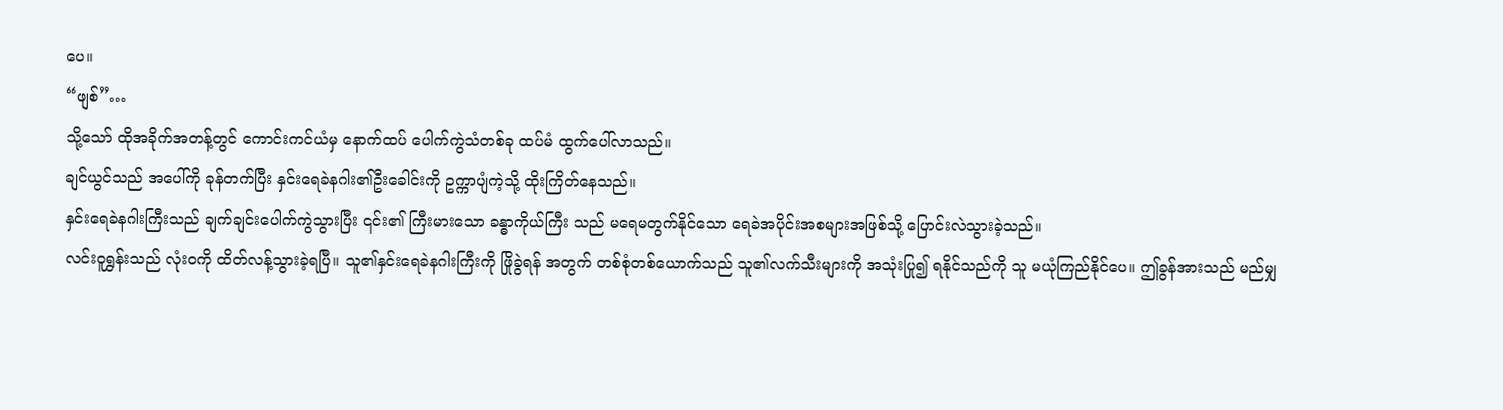ပေ။
“ဖျစ်”…
သို့သော် ထိုအခိုက်အတန့်တွင် ကောင်းကင်ယံမှ နောက်ထပ် ပေါက်ကွဲသံတစ်ခု ထပ်မံ ထွက်ပေါ်လာသည်။
ချင်ယွင်သည် အပေါ်ကို ခုန်တက်ပြီး နှင်းရေခဲနဂါး၏ဦးခေါင်းကို ဥက္ကာပျံကဲ့သို့ ထိုးကြိတ်နေသည်။
နှင်းရေခဲနဂါးကြီးသည် ချက်ချင်းပေါက်ကွဲသွားပြီး ၎င်း၏ ကြီးမားသော ခန္ဓာကိုယ်ကြီး သည် မရေမတွက်နိုင်သော ရေခဲအပိုင်းအစများအဖြစ်သို့ ပြောင်းလဲသွားခဲ့သည်။
လင်းဝူရွှန်းသည် လုံးဝကို ထိတ်လန့်သွားခဲ့ရပြီ။ သူ၏နှင်းရေခဲနဂါးကြီးကို ဖြိုခွဲရန် အတွက် တစ်စုံတစ်ယောက်သည် သူ၏လက်သီးများကို အသုံးပြု၍ ရနိုင်သည်ကို သူ မယုံကြည်နိုင်ပေ။ ဤခွန်အားသည် မည်မျှ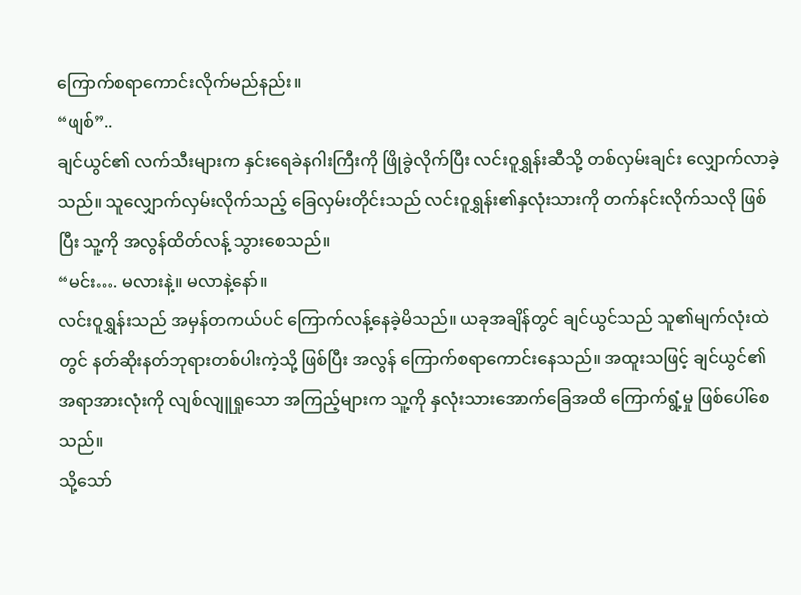ကြောက်စရာကောင်းလိုက်မည်နည်း။
“ဖျစ်”..
ချင်ယွင်၏ လက်သီးများက နှင်းရေခဲနဂါးကြီးကို ဖြိုခွဲလိုက်ပြီး လင်းဝူရွှန်းဆီသို့ တစ်လှမ်းချင်း လျှောက်လာခဲ့သည်။ သူလျှောက်လှမ်းလိုက်သည့် ခြေလှမ်းတိုင်းသည် လင်းဝူရွှန်း၏နှလုံးသားကို တက်နင်းလိုက်သလို ဖြစ်ပြီး သူ့ကို အလွန်ထိတ်လန့် သွားစေသည်။
“မင်း…. မလားနဲ့။ မလာနဲ့နော်။
လင်းဝူရွှန်းသည် အမှန်တကယ်ပင် ကြောက်လန့်နေခဲ့မိသည်။ ယခုအချိန်တွင် ချင်ယွင်သည် သူ၏မျက်လုံးထဲတွင် နတ်ဆိုးနတ်ဘုရားတစ်ပါးကဲ့သို့ ဖြစ်ပြီး အလွန် ကြောက်စရာကောင်းနေသည်။ အထူးသဖြင့် ချင်ယွင်၏ အရာအားလုံးကို လျစ်လျူရှုသော အကြည့်များက သူ့ကို နှလုံးသားအောက်ခြေအထိ ကြောက်ရွံ့မှု ဖြစ်ပေါ်စေသည်။
သို့သော်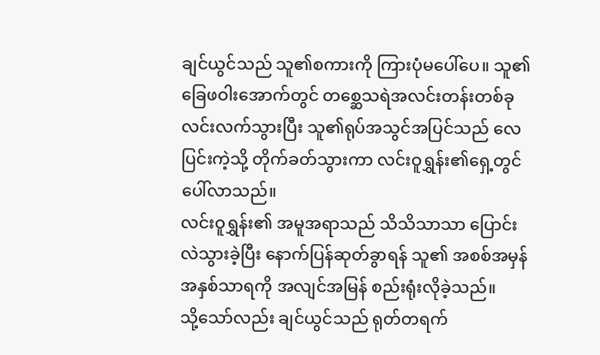ချင်ယွင်သည် သူ၏စကားကို ကြားပုံမပေါ်ပေ။ သူ၏ ခြေဖဝါးအောက်တွင် တစ္ဆေသရဲအလင်းတန်းတစ်ခု လင်းလက်သွားပြီး သူ၏ရုပ်အသွင်အပြင်သည် လေပြင်းကဲ့သို့ တိုက်ခတ်သွားကာ လင်းဝူရွှန်း၏ရှေ့တွင် ပေါ်လာသည်။
လင်းဝူရွှန်း၏ အမူအရာသည် သိသိသာသာ ပြောင်းလဲသွားခဲ့ပြီး နောက်ပြန်ဆုတ်ခွာရန် သူ၏ အစစ်အမှန်အနှစ်သာရကို အလျင်အမြန် စည်းရုံးလိုခဲ့သည်။
သို့သော်လည်း ချင်ယွင်သည် ရုတ်တရက်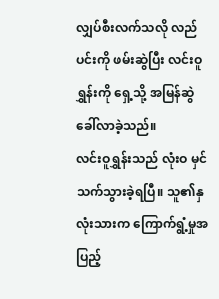လျှပ်စီးလက်သလို လည်ပင်းကို ဖမ်းဆွဲပြီး လင်းဝူရွှန်းကို ရှေ့သို့ အမြန်ဆွဲခေါ်လာခဲ့သည်။
လင်းဝူရွှန်းသည် လုံးဝ မှင်သက်သွားခဲ့ရပြီ။ သူ၏နှလုံးသားက ကြောက်ရွံ့မှုအပြည့်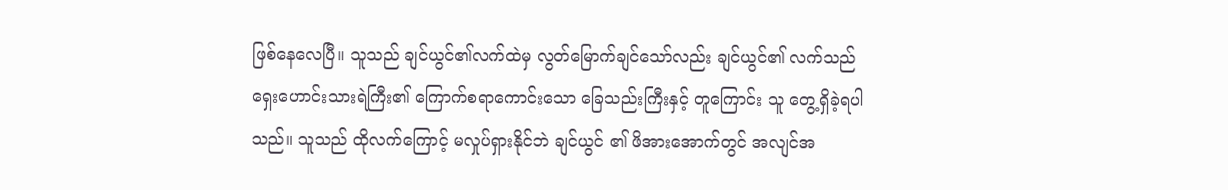ဖြစ်နေလေပြီ။ သူသည် ချင်ယွင်၏လက်ထဲမှ လွတ်မြောက်ချင်သော်လည်း ချင်ယွင်၏ လက်သည် ရှေးဟောင်းသားရဲကြီး၏ ကြောက်စရာကောင်းသော ခြေသည်းကြီးနှင့် တူကြောင်း သူ တွေ့ရှိခဲ့ရပါသည်။ သူသည် ထိုလက်ကြောင့် မလှုပ်ရှားနိုင်ဘဲ ချင်ယွင် ၏ ဖိအားအောက်တွင် အလျင်အ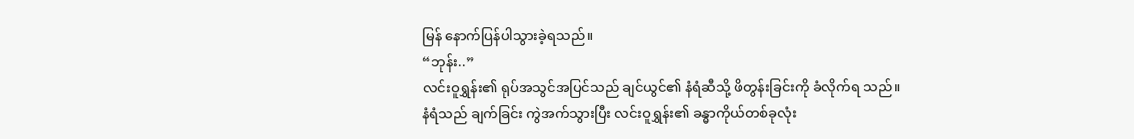မြန် နောက်ပြန်ပါသွားခဲ့ရသည်။
“ဘုန်း..”
လင်းဝူရွှန်း၏ ရုပ်အသွင်အပြင်သည် ချင်ယွင်၏ နံရံဆီသို့ ဖိတွန်းခြင်းကို ခံလိုက်ရ သည်။
နံရံသည် ချက်ခြင်း ကွဲအက်သွားပြီး လင်းဝူရွှန်း၏ ခန္ဓာကိုယ်တစ်ခုလုံး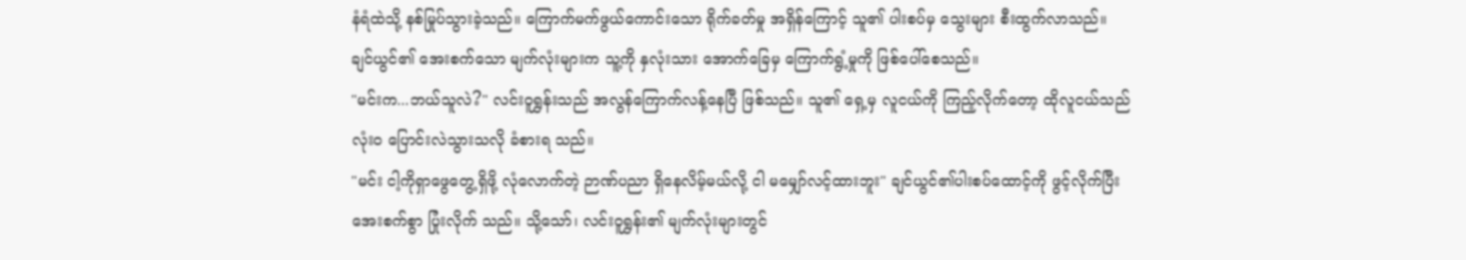နံရံထဲသို့ နစ်မြုပ်သွားခဲ့သည်။ ကြောက်မက်ဖွယ်ကောင်းသော ရိုက်ခတ်မှု အရှိန်ကြောင့် သူ၏ ပါးစပ်မှ သွေးများ စီးထွက်လာသည်။
ချင်ယွင်၏ အေးစက်သော မျက်လုံးများက သူ့ကို နှလုံးသား အောက်ခြေမှ ကြောက်ရွံ့မှုကို ဖြစ်ပေါ်စေသည်။
"မင်းက...ဘယ်သူလဲ?" လင်းဝူရွှန်းသည် အလွန်ကြောက်လန့်နေပြီ ဖြစ်သည်။ သူ၏ ရှေ့မှ လူငယ်ကို ကြည့်လိုက်တော့ ထိုလူငယ်သည် လုံးဝ ပြောင်းလဲသွားသလို ခံစားရ သည်။
"မင်း ငါ့ကိုရှာဖွေတွေ့ရှိဖို့ လုံလောက်တဲ့ ဉာဏ်ပညာ ရှိနေလိမ့်မယ်လို့ ငါ မမျှော်လင့်ထားဘူး" ချင်ယွင်၏ပါးစပ်ထောင့်ကို ဖွင့်လိုက်ပြီး အေးစက်စွာ ပြုံးလိုက် သည်။ သို့သော်၊ လင်းဝူရွှန်း၏ မျက်လုံးများတွင်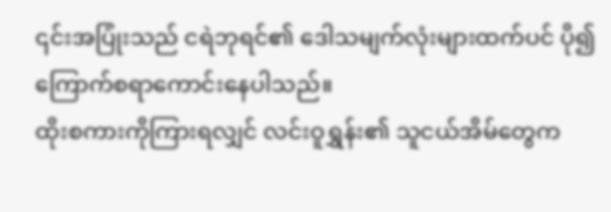၎င်းအပြုံးသည် ငရဲဘုရင်၏ ဒေါသမျက်လုံးများထက်ပင် ပို၍ ကြောက်စရာကောင်းနေပါသည်။
ထိုးစကားကိုကြားရလျှင် လင်းဝူရွှန်း၏ သူငယ်အိမ်တွေက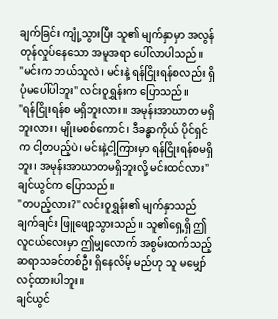ချက်ခြင်း ကျုံ့သွားပြီး သူ၏ မျက်နှာမှာ အလွန်တုန်လှုပ်နေသော အမူအရာ ပေါ်လာပါသည်။
"မင်းက ဘယ်သူလဲ၊ မင်းနဲ့ ရန်ငြိုးရန်စလည်း ရှိပုံမပေါ်ပါဘူး" လင်းဝူရွှန်းက ပြောသည်။
"ရန်ငြိုးရန်စ မရှိဘူးလား။ အမုန်းအာဃာတ မရှိဘူးလား၊ မျိုးမစစ်ကောင်၊ ဒီခန္ဓာကိုယ် ပိုင်ရှင်က ငါ့တပည့်ပဲ၊ မင်းနဲ့ငါ့ကြားမှာ ရန်ငြိုးရန်စမရှိဘူး၊ အမုန်းအာဃာတမရှိဘူးလို့ မင်းထင်လား" ချင်ယွင်က ပြောသည်။
"တပည့်လား?" လင်းဝူရွှန်း၏ မျက်နှာသည် ချက်ချင်း ဖြူဖျော့သွားသည်။ သူ၏ရှေ့ရှိ ဤလူငယ်လေးမှာ ဤမျှလောက် အစွမ်းထက်သည့် ဆရာသခင်တစ်ဦး ရှိနေလိမ့် မည်ဟု သူ မမျှော်လင့်ထားပါဘူး။
ချင်ယွင်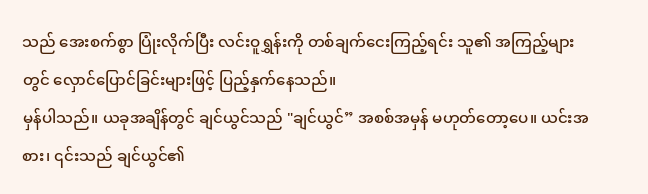သည် အေးစက်စွာ ပြုံးလိုက်ပြီး လင်းဝူရွှန်းကို တစ်ချက်ငေးကြည့်ရင်း သူ၏ အကြည့်များတွင် လှောင်ပြောင်ခြင်းများဖြင့် ပြည့်နှက်နေသည်။
မှန်ပါသည်။ ယခုအချိန်တွင် ချင်ယွင်သည် "ချင်ယွင်” အစစ်အမှန် မဟုတ်တော့ပေ။ ယင်းအစား၊ ၎င်းသည် ချင်ယွင်၏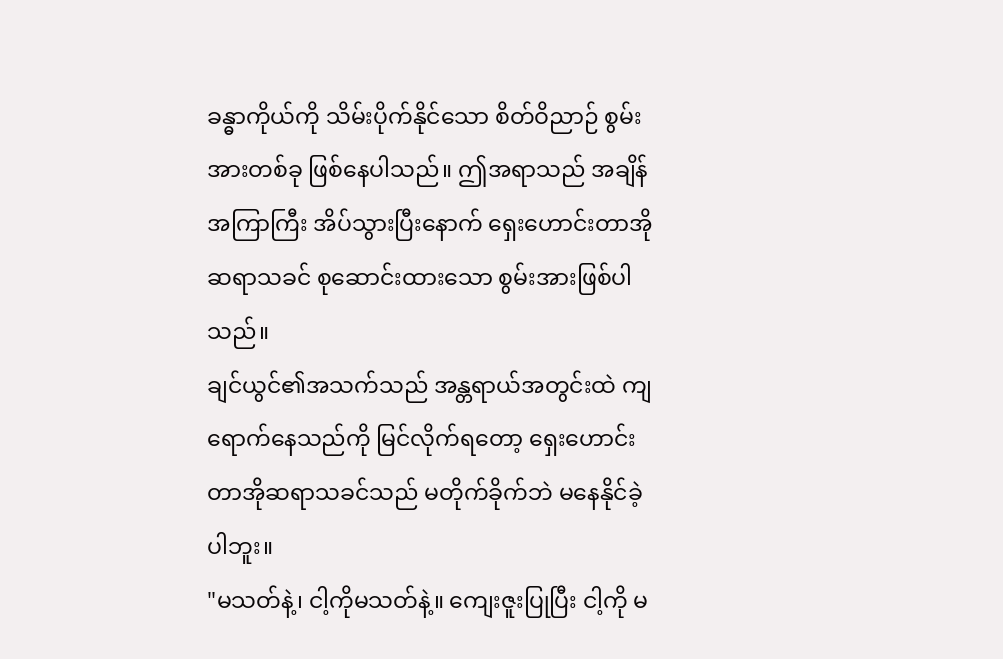ခန္ဓာကိုယ်ကို သိမ်းပိုက်နိုင်သော စိတ်ဝိညာဉ် စွမ်းအားတစ်ခု ဖြစ်နေပါသည်။ ဤအရာသည် အချိန်အကြာကြီး အိပ်သွားပြီးနောက် ရှေးဟောင်းတာအိုဆရာသခင် စုဆောင်းထားသော စွမ်းအားဖြစ်ပါသည်။
ချင်ယွင်၏အသက်သည် အန္တရာယ်အတွင်းထဲ ကျရောက်နေသည်ကို မြင်လိုက်ရတော့ ရှေးဟောင်းတာအိုဆရာသခင်သည် မတိုက်ခိုက်ဘဲ မနေနိုင်ခဲ့ပါဘူး။
"မသတ်နဲ့၊ ငါ့ကိုမသတ်နဲ့။ ကျေးဇူးပြုပြီး ငါ့ကို မ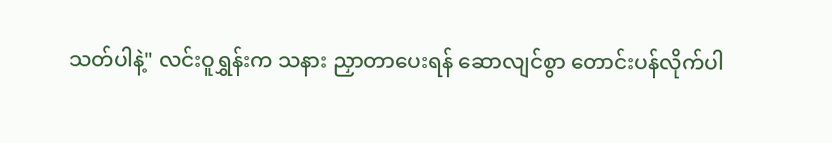သတ်ပါနဲ့" လင်းဝူရွှန်းက သနား ညှာတာပေးရန် ဆောလျင်စွာ တောင်းပန်လိုက်ပါ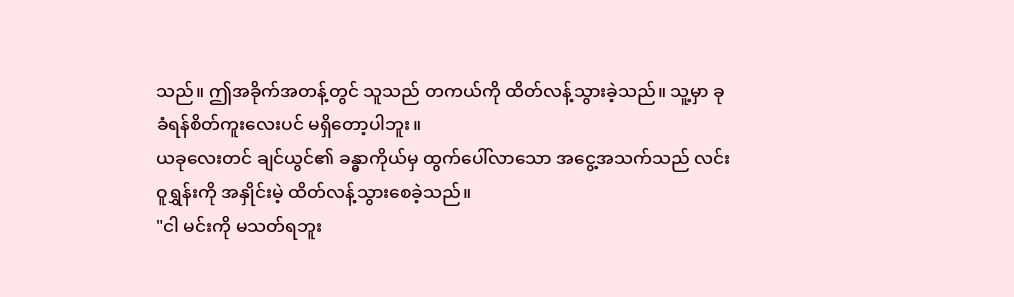သည်။ ဤအခိုက်အတန့်တွင် သူသည် တကယ်ကို ထိတ်လန့်သွားခဲ့သည်။ သူ့မှာ ခုခံရန်စိတ်ကူးလေးပင် မရှိတော့ပါဘူး။
ယခုလေးတင် ချင်ယွင်၏ ခန္ဓာကိုယ်မှ ထွက်ပေါ်လာသော အငွေ့အသက်သည် လင်းဝူရွှန်းကို အနှိုင်းမဲ့ ထိတ်လန့်သွားစေခဲ့သည်။
"ငါ မင်းကို မသတ်ရဘူး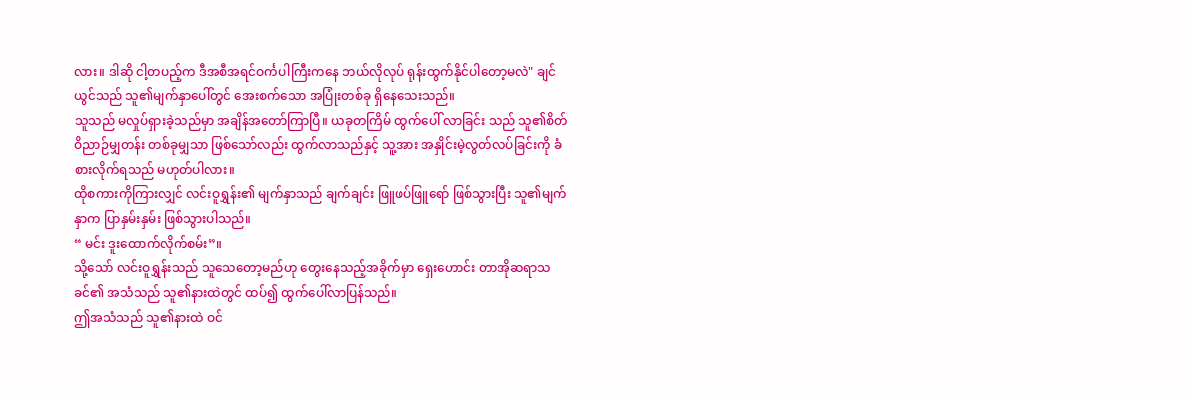လား။ ဒါဆို ငါ့တပည့်က ဒီအစီအရင်ဝင်္ကပါကြီးကနေ ဘယ်လိုလုပ် ရုန်းထွက်နိုင်ပါတော့မလဲ" ချင်ယွင်သည် သူ၏မျက်နှာပေါ်တွင် အေးစက်သော အပြုံးတစ်ခု ရှိနေသေးသည်။
သူသည် မလှုပ်ရှားခဲ့သည်မှာ အချိန်အတော်ကြာပြီ။ ယခုတကြိမ် ထွက်ပေါ် လာခြင်း သည် သူ၏စိတ်ဝိညာဉ်မျှတန်း တစ်ခုမျှသာ ဖြစ်သော်လည်း ထွက်လာသည်နှင့် သူ့အား အနှိုင်းမဲ့လွတ်လပ်ခြင်းကို ခံစားလိုက်ရသည် မဟုတ်ပါလား။
ထိုစကားကိုကြားလျှင် လင်းဝူရွှန်း၏ မျက်နှာသည် ချက်ချင်း ဖြူဖပ်ဖြူရော် ဖြစ်သွားပြီး သူ၏မျက်နှာက ပြာနှမ်းနှမ်း ဖြစ်သွားပါသည်။
“ မင်း ဒူးထောက်လိုက်စမ်း”။
သို့သော် လင်းဝူရွှန်းသည် သူသေတော့မည်ဟု တွေးနေသည့်အခိုက်မှာ ရှေးဟောင်း တာအိုဆရာသခင်၏ အသံသည် သူ၏နားထဲတွင် ထပ်၍ ထွက်ပေါ်လာပြန်သည်။
ဤအသံသည် သူ၏နားထဲ ဝင်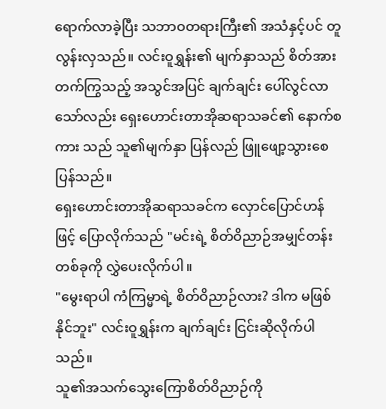ရောက်လာခဲ့ပြီး သဘာဝတရားကြီး၏ အသံနှင့်ပင် တူလွန်းလှသည်။ လင်းဝူရွှန်း၏ မျက်နှာသည် စိတ်အားတက်ကြွသည့် အသွင်အပြင် ချက်ချင်း ပေါ်လွင်လာသော်လည်း ရှေးဟောင်းတာအိုဆရာသခင်၏ နောက်စကား သည် သူ၏မျက်နှာ ပြန်လည် ဖြူဖျော့သွားစေပြန်သည်။
ရှေးဟောင်းတာအိုဆရာသခင်က လှောင်ပြောင်ဟန်ဖြင့် ပြောလိုက်သည် "မင်းရဲ့ စိတ်ဝိညာဉ်အမျှင်တန်းတစ်ခုကို လွှဲပေးလိုက်ပါ။
"မွေးရာပါ ကံကြမ္မာရဲ့ စိတ်ဝိညာဉ်လား? ဒါက မဖြစ်နိုင်ဘူး" လင်းဝူရွှန်းက ချက်ချင်း ငြင်းဆိုလိုက်ပါသည်။
သူ၏အသက်သွေးကြောစိတ်ဝိညာဉ်ကို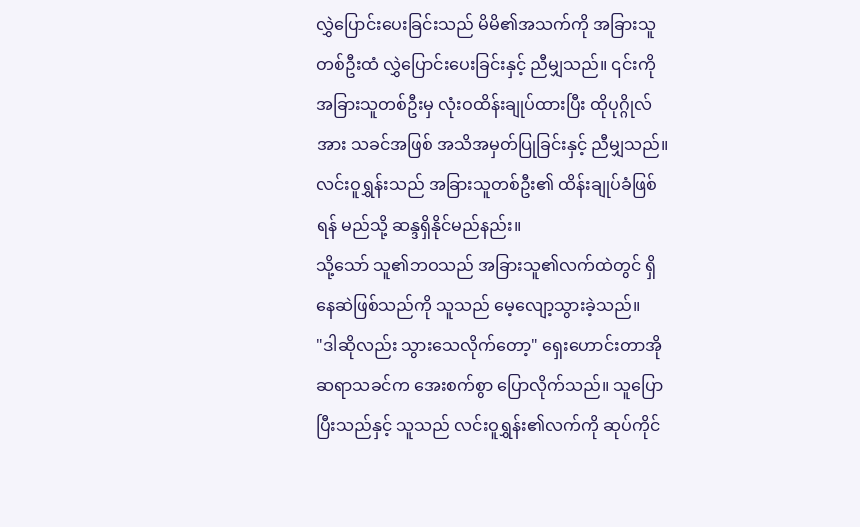လွှဲပြောင်းပေးခြင်းသည် မိမိ၏အသက်ကို အခြားသူတစ်ဦးထံ လွှဲပြောင်းပေးခြင်းနှင့် ညီမျှသည်။ ၎င်းကို အခြားသူတစ်ဦးမှ လုံးဝထိန်းချုပ်ထားပြီး ထိုပုဂ္ဂိုလ်အား သခင်အဖြစ် အသိအမှတ်ပြုခြင်းနှင့် ညီမျှသည်။ လင်းဝူရွှန်းသည် အခြားသူတစ်ဦး၏ ထိန်းချုပ်ခံဖြစ်ရန် မည်သို့ ဆန္ဒရှိနိုင်မည်နည်း။
သို့သော် သူ၏ဘဝသည် အခြားသူ၏လက်ထဲတွင် ရှိနေဆဲဖြစ်သည်ကို သူသည် မေ့လျော့သွားခဲ့သည်။
"ဒါဆိုလည်း သွားသေလိုက်တော့" ရှေးဟောင်းတာအိုဆရာသခင်က အေးစက်စွာ ပြောလိုက်သည်။ သူပြောပြီးသည်နှင့် သူသည် လင်းဝူရွှန်း၏လက်ကို ဆုပ်ကိုင်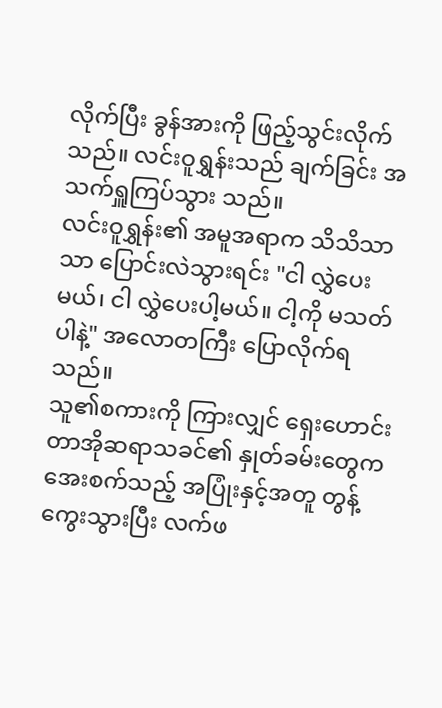လိုက်ပြီး ခွန်အားကို ဖြည့်သွင်းလိုက်သည်။ လင်းဝူရွှန်းသည် ချက်ခြင်း အသက်ရှူကြပ်သွား သည်။
လင်းဝူရွှန်း၏ အမူအရာက သိသိသာသာ ပြောင်းလဲသွားရင်း "ငါ လွှဲပေးမယ်၊ ငါ လွှဲပေးပါ့မယ်။ ငါ့ကို မသတ်ပါနဲ့" အလောတကြီး ပြောလိုက်ရသည်။
သူ၏စကားကို ကြားလျှင် ရှေးဟောင်းတာအိုဆရာသခင်၏ နှုတ်ခမ်းတွေက အေးစက်သည့် အပြုံးနှင့်အတူ တွန့်ကွေးသွားပြီး လက်ဖ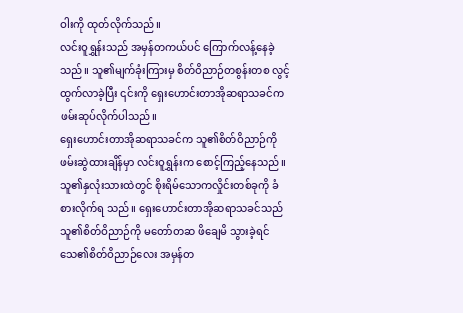ဝါးကို ထုတ်လိုက်သည်။
လင်းဝူရွှန်းသည် အမှန်တကယ်ပင် ကြောက်လန့်နေခဲ့သည်။ သူ၏မျက်ခုံးကြားမှ စိတ်ဝိညာဉ်တစွန်းတစ လွင့်ထွက်လာခဲ့ပြီး ၎င်းကို ရှေးဟောင်းတာအိုဆရာသခင်က ဖမ်းဆုပ်လိုက်ပါသည်။
ရှေးဟောင်းတာအိုဆရာသခင်က သူ၏စိတ်ဝိညာဉ်ကို ဖမ်းဆွဲထားချိန်မှာ လင်းဝူရွှန်းက စောင့်ကြည့်နေသည်။ သူ၏နှလုံးသားထဲတွင် စိုးရိမ်သောကလှိုင်းတစ်ခုကို ခံစားလိုက်ရ သည်။ ရှေးဟောင်းတာအိုဆရာသခင်သည် သူ၏စိတ်ဝိညာဉ်ကို မတော်တဆ ဖိချေမိ သွားခဲ့ရင် သေ၏စိတ်ဝိညာဉ်လေး အမှန်တ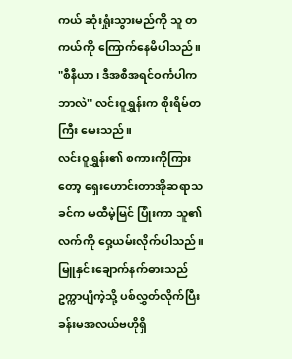ကယ် ဆုံးရှုံးသွားမည်ကို သူ တကယ်ကို ကြောက်နေမိပါသည်။
"စီနီယာ၊ ဒီအစီအရင်ဝင်္ကပါက ဘာလဲ" လင်းဝူရွှန်းက စိုးရိမ်တကြီး မေးသည်။
လင်းဝူရွှန်း၏ စကားကိုကြားတော့ ရှေးဟောင်းတာအိုဆရာသခင်က မထီမဲ့မြင် ပြုံးကာ သူ၏လက်ကို ဝှေ့ယမ်းလိုက်ပါသည်။ မြူနှင်းချောက်နက်ဓားသည် ဥက္ကာပျံကဲ့သို့ ပစ်လွှတ်လိုက်ပြီး ခန်းမအလယ်ဗဟိုရှိ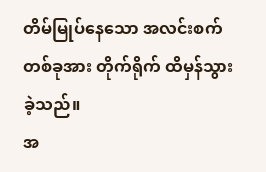တိမ်မြုပ်နေသော အလင်းစက်တစ်ခုအား တိုက်ရိုက် ထိမှန်သွားခဲ့သည်။
အ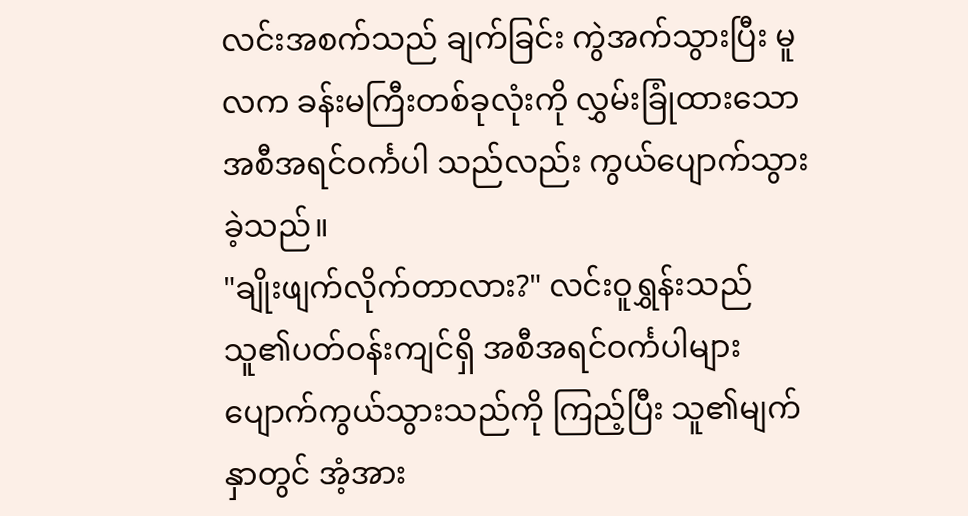လင်းအစက်သည် ချက်ခြင်း ကွဲအက်သွားပြီး မူလက ခန်းမကြီးတစ်ခုလုံးကို လွှမ်းခြုံထားသော အစီအရင်ဝင်္ကပါ သည်လည်း ကွယ်ပျောက်သွားခဲ့သည်။
"ချိုးဖျက်လိုက်တာလား?" လင်းဝူရွှန်းသည် သူ၏ပတ်ဝန်းကျင်ရှိ အစီအရင်ဝင်္ကပါများ ပျောက်ကွယ်သွားသည်ကို ကြည့်ပြီး သူ၏မျက်နှာတွင် အံ့အား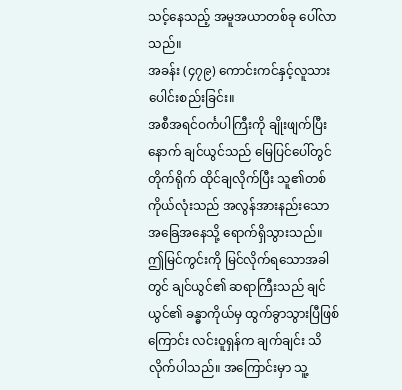သင့်နေသည့် အမူအယာတစ်ခု ပေါ်လာသည်။
အခန်း (၄၇၉) ကောင်းကင်နှင့်လူသားပေါင်းစည်းခြင်း။
အစီအရင်ဝင်္ကပါကြီးကို ချိုးဖျက်ပြီးနောက် ချင်ယွင်သည် မြေပြင်ပေါ်တွင် တိုက်ရိုက် ထိုင်ချလိုက်ပြီး သူ၏တစ်ကိုယ်လုံးသည် အလွန်အားနည်းသော အခြေအနေသို့ ရောက်ရှိသွားသည်။
ဤမြင်ကွင်းကို မြင်လိုက်ရသောအခါတွင် ချင်ယွင်၏ ဆရာကြီးသည် ချင်ယွင်၏ ခန္ဓာကိုယ်မှ ထွက်ခွာသွားပြီဖြစ်ကြောင်း လင်းဝူရှန်က ချက်ချင်း သိလိုက်ပါသည်။ အကြောင်းမှာ သူ့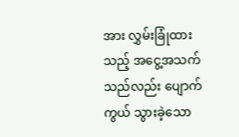အား လွှမ်းခြုံထားသည့် အငွေ့အသက်သည်လည်း ပျောက်ကွယ် သွားခဲ့သော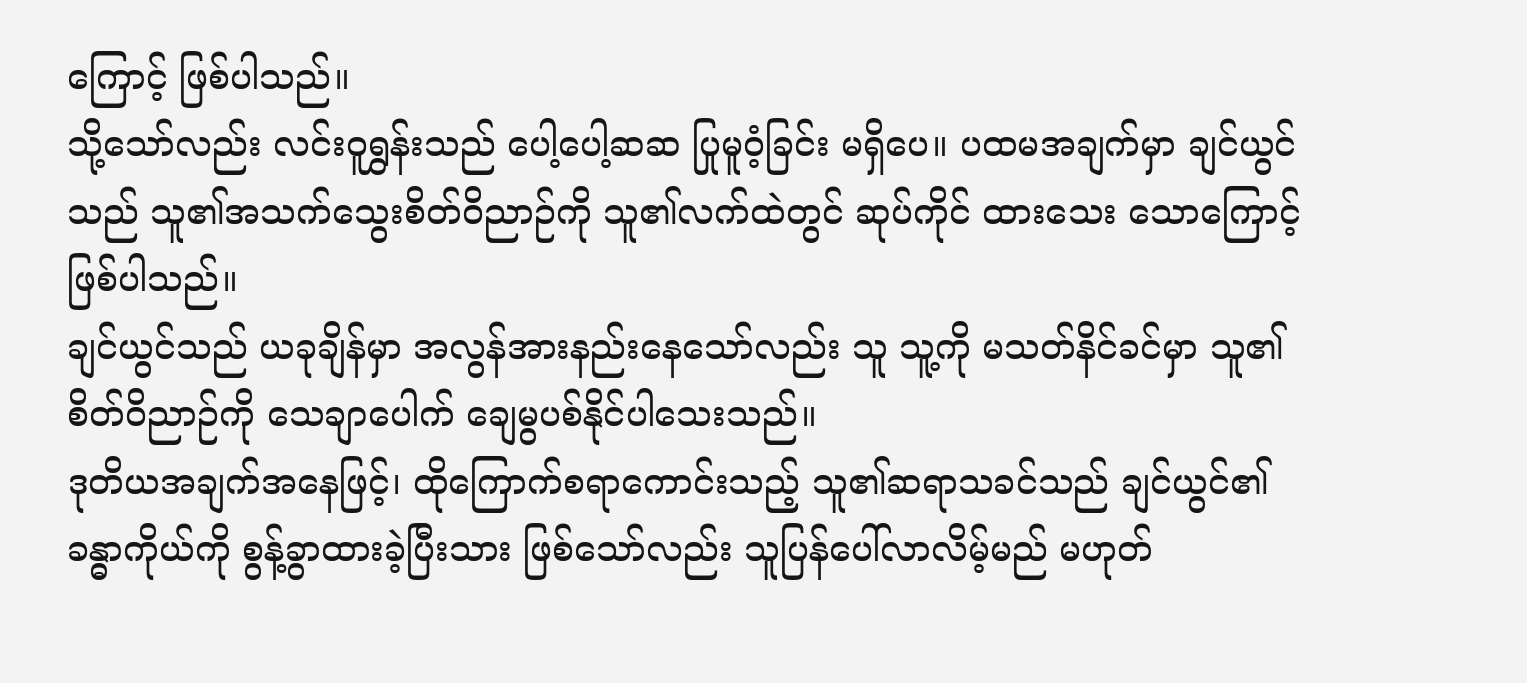ကြောင့် ဖြစ်ပါသည်။
သို့သော်လည်း လင်းဝူရွှန်းသည် ပေါ့ပေါ့ဆဆ ပြုမူဝံ့ခြင်း မရှိပေ။ ပထမအချက်မှာ ချင်ယွင်သည် သူ၏အသက်သွေးစိတ်ဝိညာဉ်ကို သူ၏လက်ထဲတွင် ဆုပ်ကိုင် ထားသေး သောကြောင့် ဖြစ်ပါသည်။
ချင်ယွင်သည် ယခုချိန်မှာ အလွန်အားနည်းနေသော်လည်း သူ သူ့ကို မသတ်နိင်ခင်မှာ သူ၏စိတ်ဝိညာဉ်ကို သေချာပေါက် ချေမွပစ်နိုင်ပါသေးသည်။
ဒုတိယအချက်အနေဖြင့်၊ ထိုကြောက်စရာကောင်းသည့် သူ၏ဆရာသခင်သည် ချင်ယွင်၏ ခန္ဓာကိုယ်ကို စွန့်ခွာထားခဲ့ပြီးသား ဖြစ်သော်လည်း သူပြန်ပေါ်လာလိမ့်မည် မဟုတ်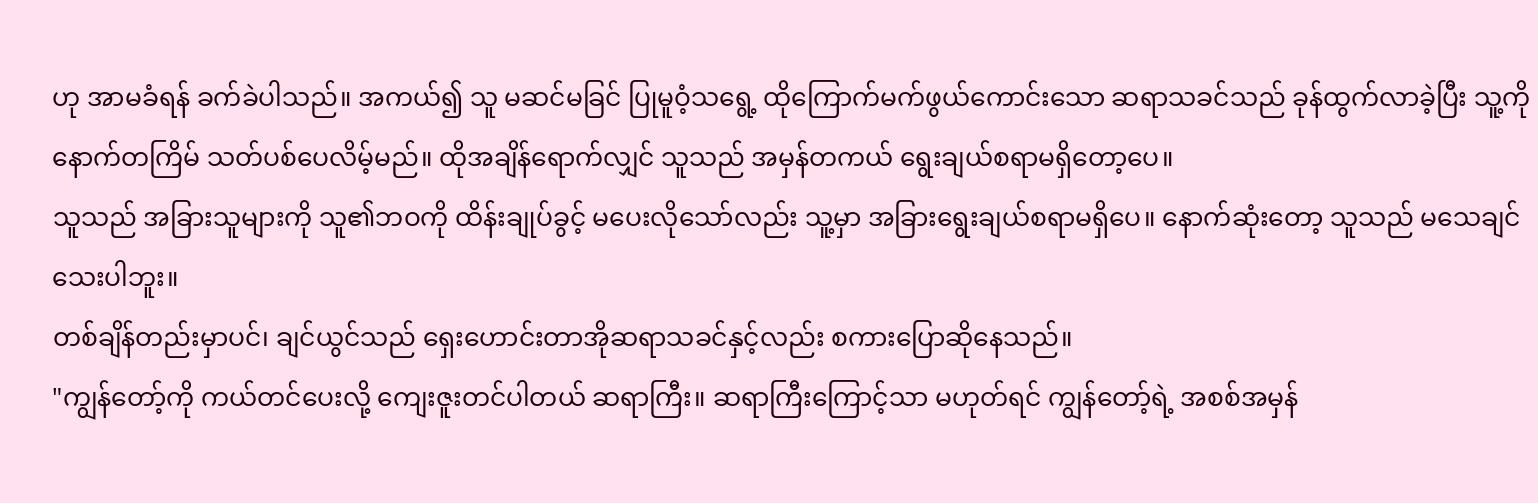ဟု အာမခံရန် ခက်ခဲပါသည်။ အကယ်၍ သူ မဆင်မခြင် ပြုမူဝံ့သရွေ့ ထိုကြောက်မက်ဖွယ်ကောင်းသော ဆရာသခင်သည် ခုန်ထွက်လာခဲ့ပြီး သူ့ကို နောက်တကြိမ် သတ်ပစ်ပေလိမ့်မည်။ ထိုအချိန်ရောက်လျှင် သူသည် အမှန်တကယ် ရွေးချယ်စရာမရှိတော့ပေ။
သူသည် အခြားသူများကို သူ၏ဘဝကို ထိန်းချုပ်ခွင့် မပေးလိုသော်လည်း သူ့မှာ အခြားရွေးချယ်စရာမရှိပေ။ နောက်ဆုံးတော့ သူသည် မသေချင်သေးပါဘူး။
တစ်ချိန်တည်းမှာပင်၊ ချင်ယွင်သည် ရှေးဟောင်းတာအိုဆရာသခင်နှင့်လည်း စကားပြောဆိုနေသည်။
"ကျွန်တော့်ကို ကယ်တင်ပေးလို့ ကျေးဇူးတင်ပါတယ် ဆရာကြီး။ ဆရာကြီးကြောင့်သာ မဟုတ်ရင် ကျွန်တော့်ရဲ့ အစစ်အမှန်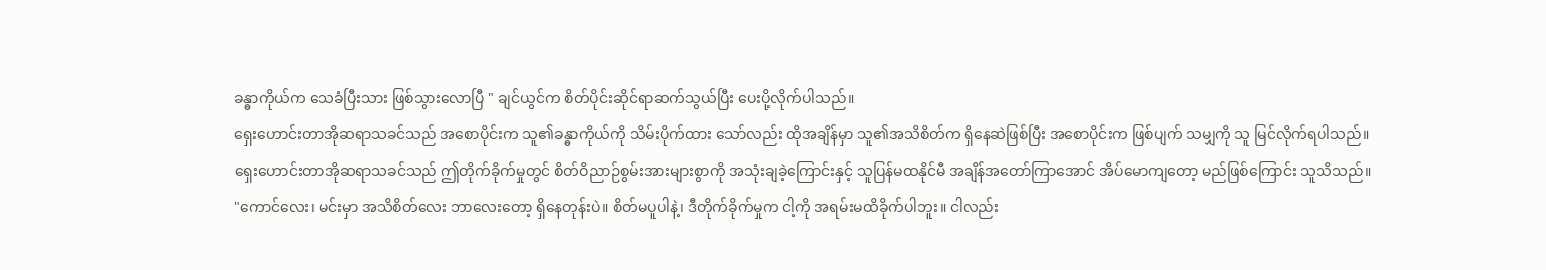ခန္ဓာကိုယ်က သေခံပြီးသား ဖြစ်သွားလောပြီ " ချင်ယွင်က စိတ်ပိုင်းဆိုင်ရာဆက်သွယ်ပြီး ပေးပို့လိုက်ပါသည်။
ရှေးဟောင်းတာအိုဆရာသခင်သည် အစောပိုင်းက သူ၏ခန္ဓာကိုယ်ကို သိမ်းပိုက်ထား သော်လည်း ထိုအချိန်မှာ သူ၏အသိစိတ်က ရှိနေဆဲဖြစ်ပြီး အစောပိုင်းက ဖြစ်ပျက် သမျှကို သူ မြင်လိုက်ရပါသည်။
ရှေးဟောင်းတာအိုဆရာသခင်သည် ဤတိုက်ခိုက်မှုတွင် စိတ်ဝိညာဉ်စွမ်းအားများစွာကို အသုံးချခဲ့ကြောင်းနှင့် သူပြန်မထနိုင်မီ အချိန်အတော်ကြာအောင် အိပ်မောကျတော့ မည်ဖြစ်ကြောင်း သူသိသည်။
"ကောင်လေး၊ မင်းမှာ အသိစိတ်လေး ဘာလေးတော့ ရှိနေတုန်းပဲ။ စိတ်မပူပါနဲ့၊ ဒီတိုက်ခိုက်မှုက ငါ့ကို အရမ်းမထိခိုက်ပါဘူး။ ငါလည်း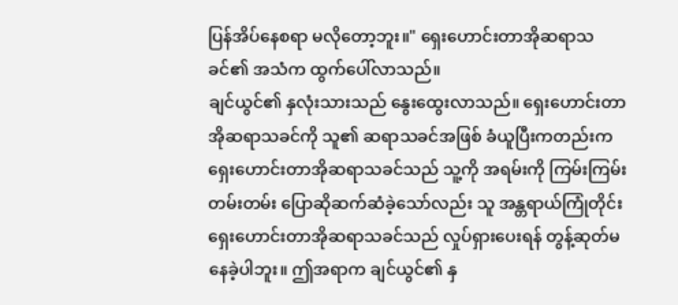ပြန်အိပ်နေစရာ မလိုတော့ဘူး။" ရှေးဟောင်းတာအိုဆရာသခင်၏ အသံက ထွက်ပေါ်လာသည်။
ချင်ယွင်၏ နှလုံးသားသည် နွေးထွေးလာသည်။ ရှေးဟောင်းတာအိုဆရာသခင်ကို သူ၏ ဆရာသခင်အဖြစ် ခံယူပြီးကတည်းက ရှေးဟောင်းတာအိုဆရာသခင်သည် သူ့ကို အရမ်းကို ကြမ်းကြမ်းတမ်းတမ်း ပြောဆိုဆက်ဆံခဲ့သော်လည်း သူ အန္တရာယ်ကြုံတိုင်း ရှေးဟောင်းတာအိုဆရာသခင်သည် လှုပ်ရှားပေးရန် တွန့်ဆုတ်မနေခဲ့ပါဘူး။ ဤအရာက ချင်ယွင်၏ နှ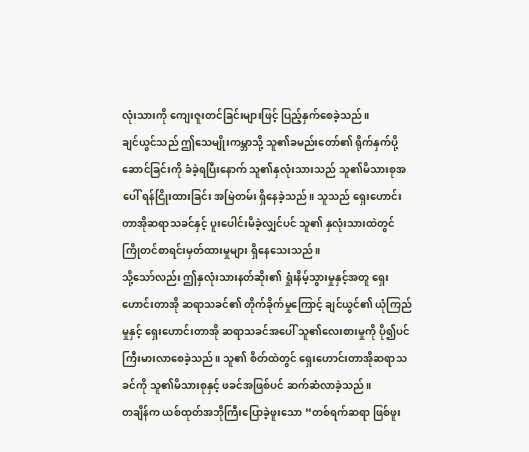လုံးသားကို ကျေးဇူးတင်ခြင်းများဖြင့် ပြည့်နှက်စေခဲ့သည်။
ချင်ယွင်သည် ဤသေမျိုးကမ္ဘာသို့ သူ၏ခမည်းတော်၏ ရိုက်နှက်ပို့ဆောင်ခြင်းကို ခံခဲ့ရပြီးနောက် သူ၏နှလုံးသားသည် သူ၏မိသားစုအပေါ် ရန်ငြိုးထားခြင်း အမြဲတမ်း ရှိနေခဲ့သည်။ သူသည် ရှေးဟောင်းတာအိုဆရာသခင်နှင့် ပူးပေါင်းမိခဲ့လျှင်ပင် သူ၏ နှလုံးသားထဲတွင် ကြိုတင်စာရင်းမှတ်ထားမှုများ ရှိနေသေးသည်။
သို့သော်လည်း ဤနှလုံးသားနတ်ဆိုး၏ ရှုံးနိမ့်သွားမှုနှင့်အတူ ရှေးဟောင်းတာအို ဆရာသခင်၏ တိုက်ခိုက်မှုကြောင့် ချင်ယွင်၏ ယုံကြည်မှုနှင့် ရှေးဟောင်းတာအို ဆရာသခင်အပေါ် သူ၏လေးစားမှုကို ပို၍ပင် ကြီးမားလာစေခဲ့သည်။ သူ၏ စိတ်ထဲတွင် ရှေးဟောင်းတာအိုဆရာသခင်ကို သူ၏မိသားစုနှင့် ဖခင်အဖြစ်ပင် ဆက်ဆံလာခဲ့သည်။
တချိန်က ယစ်ထုတ်အဘိုကြီးပြောခဲ့ဖူးသော “တစ်ရက်ဆရာ ဖြစ်ဖူး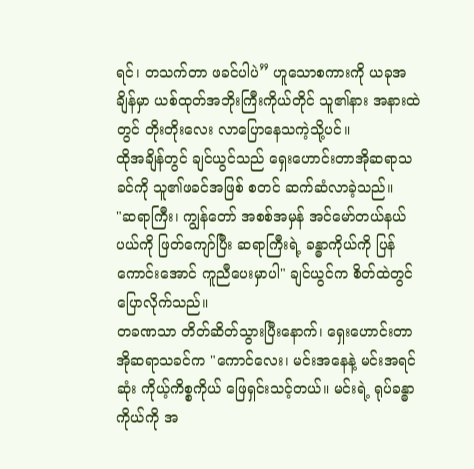ရင်၊ တသက်တာ ဖခင်ပါပဲ” ဟူသောစကားကို ယခုအချိန်မှာ ယစ်ထုတ်အဘိုးကြီးကိုယ်တိုင် သူ၏နား အနားထဲတွင် တိုးတိုးလေး လာပြောနေသကဲ့သို့ပင်။
ထိုအချိန်တွင် ချင်ယွင်သည် ရှေးဟောင်းတာအိုဆရာသခင်ကို သူ၏ဖခင်အဖြစ် စတင် ဆက်ဆံလာခဲ့သည်။
"ဆရာကြီး၊ ကျွန်တော် အစစ်အမှန် အင်မော်တယ်နယ်ပယ်ကို ဖြတ်ကျော်ပြီး ဆရာကြီးရဲ့ ခန္ဓာကိုယ်ကို ပြန်ကောင်းအောင် ကူညီပေးမှာပါ" ချင်ယွင်က စိတ်ထဲတွင် ပြောလိုက်သည်။
တခဏသာ တိတ်ဆိတ်သွားပြီးနောက်၊ ရှေးဟောင်းတာအိုဆရာသခင်က "ကောင်လေး၊ မင်းအနေနဲ့ မင်းအရင်ဆုံး ကိုယ့်ကိစ္စကိုယ် ဖြေရှင်းသင့်တယ်။ မင်းရဲ့ ရုပ်ခန္ဓာကိုယ်ကို အ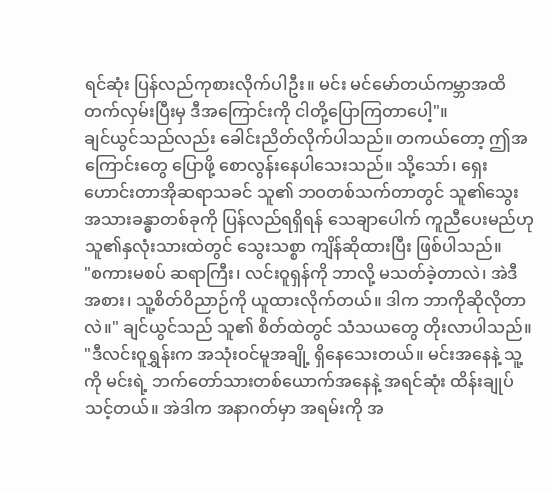ရင်ဆုံး ပြန်လည်ကုစားလိုက်ပါဦး။ မင်း မင်မော်တယ်ကမ္ဘာအထိ တက်လှမ်းပြီးမှ ဒီအကြောင်းကို ငါတို့ပြောကြတာပေါ့"။
ချင်ယွင်သည်လည်း ခေါင်းညိတ်လိုက်ပါသည်။ တကယ်တော့ ဤအကြောင်းတွေ ပြောဖို့ စောလွန်းနေပါသေးသည်။ သို့သော်၊ ရှေးဟောင်းတာအိုဆရာသခင် သူ၏ ဘဝတစ်သက်တာတွင် သူ၏သွေးအသားခန္ဓာတစ်ခုကို ပြန်လည်ရရှိရန် သေချာပေါက် ကူညီပေးမည်ဟု သူ၏နှလုံးသားထဲတွင် သွေးသစ္စာ ကျိန်ဆိုထားပြီး ဖြစ်ပါသည်။
"စကားမစပ် ဆရာကြီး၊ လင်းဝူရှန်ကို ဘာလို့ မသတ်ခဲ့တာလဲ၊ အဲဒီအစား၊ သူ့စိတ်ဝိညာဉ်ကို ယူထားလိုက်တယ်။ ဒါက ဘာကိုဆိုလိုတာလဲ။" ချင်ယွင်သည် သူ၏ စိတ်ထဲတွင် သံသယတွေ တိုးလာပါသည်။
"ဒီလင်းဝူရွှန်းက အသုံးဝင်မူအချို့ ရှိနေသေးတယ်။ မင်းအနေနဲ့ သူ့ကို မင်းရဲ့ ဘက်တော်သားတစ်ယောက်အနေနဲ့ အရင်ဆုံး ထိန်းချုပ်သင့်တယ်။ အဲဒါက အနာဂတ်မှာ အရမ်းကို အ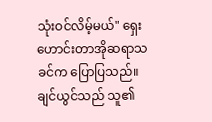သုံးဝင်လိမ့်မယ်" ရှေးဟောင်းတာအိုဆရာသခင်က ပြောပြသည်။
ချင်ယွင်သည် သူ၏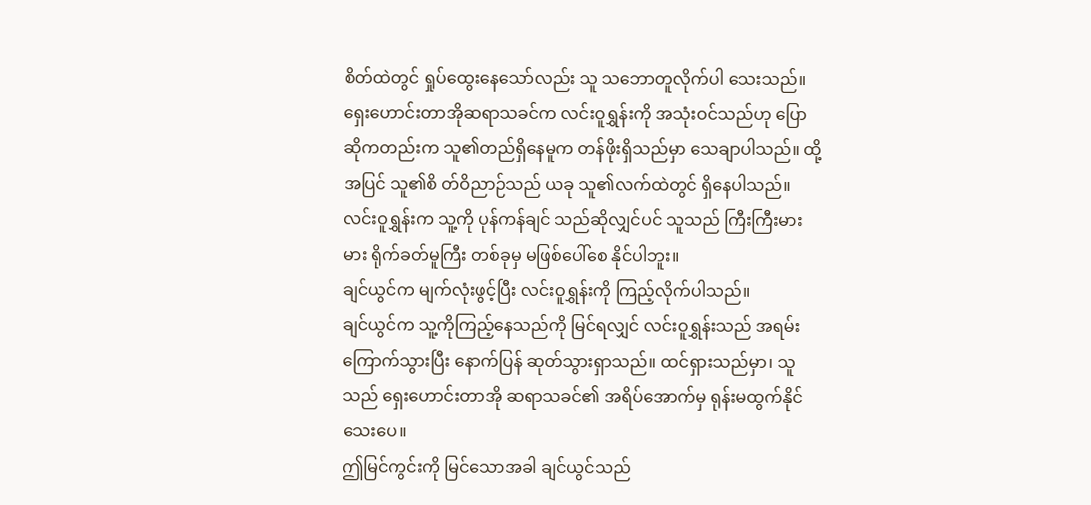စိတ်ထဲတွင် ရှုပ်ထွေးနေသော်လည်း သူ သဘောတူလိုက်ပါ သေးသည်။
ရှေးဟောင်းတာအိုဆရာသခင်က လင်းဝူရွှန်းကို အသုံးဝင်သည်ဟု ပြောဆိုကတည်းက သူ၏တည်ရှိနေမူက တန်ဖိုးရှိသည်မှာ သေချာပါသည်။ ထို့အပြင် သူ၏စိ တ်ဝိညာဉ်သည် ယခု သူ၏လက်ထဲတွင် ရှိနေပါသည်။ လင်းဝူရွှန်းက သူ့ကို ပုန်ကန်ချင် သည်ဆိုလျှင်ပင် သူသည် ကြီးကြီးမားမား ရိုက်ခတ်မူကြီး တစ်ခုမှ မဖြစ်ပေါ်စေ နိုင်ပါဘူး။
ချင်ယွင်က မျက်လုံးဖွင့်ပြီး လင်းဝူရွှန်းကို ကြည့်လိုက်ပါသည်။
ချင်ယွင်က သူ့ကိုကြည့်နေသည်ကို မြင်ရလျှင် လင်းဝူရွှန်းသည် အရမ်းကြောက်သွားပြီး နောက်ပြန် ဆုတ်သွားရှာသည်။ ထင်ရှားသည်မှာ၊ သူသည် ရှေးဟောင်းတာအို ဆရာသခင်၏ အရိပ်အောက်မှ ရုန်းမထွက်နိုင်သေးပေ။
ဤမြင်ကွင်းကို မြင်သောအခါ ချင်ယွင်သည်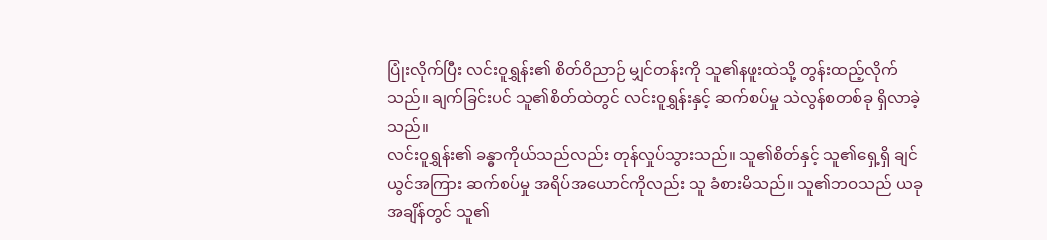ပြုံးလိုက်ပြီး လင်းဝူရွှန်း၏ စိတ်ဝိညာဉ် မျှင်တန်းကို သူ၏နဖူးထဲသို့ တွန်းထည့်လိုက်သည်။ ချက်ခြင်းပင် သူ၏စိတ်ထဲတွင် လင်းဝူရွှန်းနှင့် ဆက်စပ်မှု သဲလွန်စတစ်ခု ရှိလာခဲ့သည်။
လင်းဝူရွှန်း၏ ခန္ဓာကိုယ်သည်လည်း တုန်လှုပ်သွားသည်။ သူ၏စိတ်နှင့် သူ၏ရှေ့ရှိ ချင်ယွင်အကြား ဆက်စပ်မှု အရိပ်အယောင်ကိုလည်း သူ ခံစားမိသည်။ သူ၏ဘဝသည် ယခုအချိန်တွင် သူ၏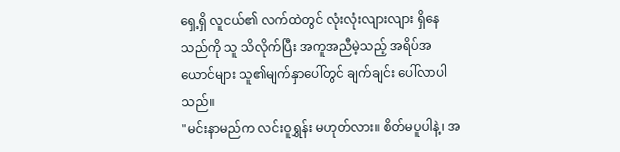ရှေ့ရှိ လူငယ်၏ လက်ထဲတွင် လုံးလုံးလျားလျား ရှိနေသည်ကို သူ သိလိုက်ပြီး အကူအညီမဲ့သည့် အရိပ်အယောင်များ သူ၏မျက်နှာပေါ်တွင် ချက်ချင်း ပေါ်လာပါသည်။
"မင်းနာမည်က လင်းဝူရွှန်း မဟုတ်လား။ စိတ်မပူပါနဲ့၊ အ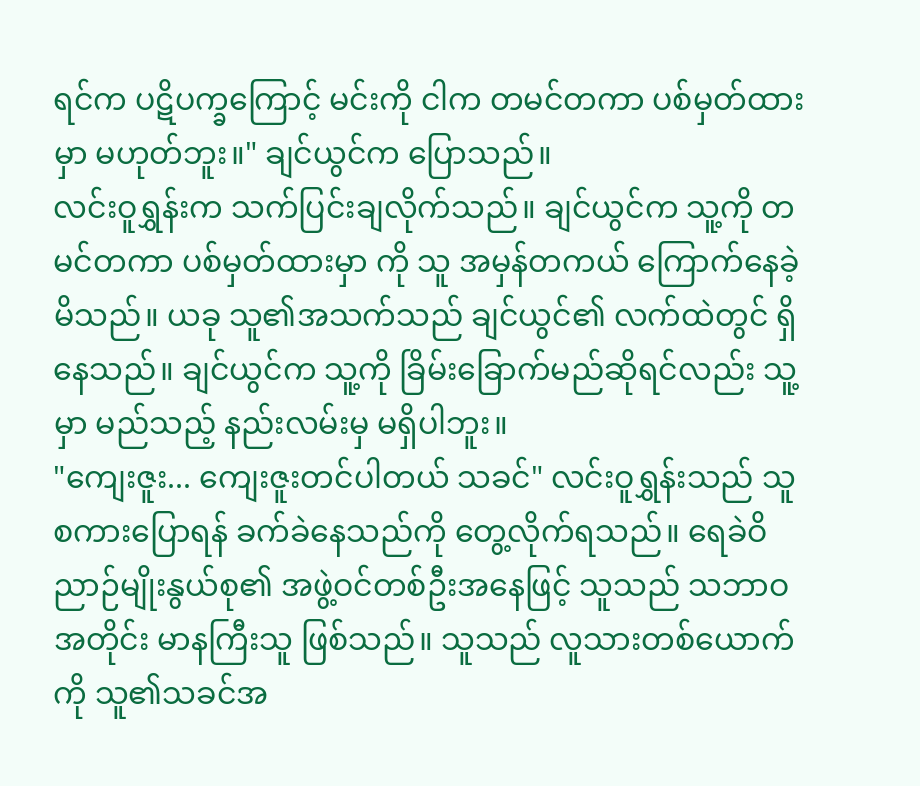ရင်က ပဋိပက္ခကြောင့် မင်းကို ငါက တမင်တကာ ပစ်မှတ်ထားမှာ မဟုတ်ဘူး။" ချင်ယွင်က ပြောသည်။
လင်းဝူရွှန်းက သက်ပြင်းချလိုက်သည်။ ချင်ယွင်က သူ့ကို တမင်တကာ ပစ်မှတ်ထားမှာ ကို သူ အမှန်တကယ် ကြောက်နေခဲ့မိသည်။ ယခု သူ၏အသက်သည် ချင်ယွင်၏ လက်ထဲတွင် ရှိနေသည်။ ချင်ယွင်က သူ့ကို ခြိမ်းခြောက်မည်ဆိုရင်လည်း သူ့မှာ မည်သည့် နည်းလမ်းမှ မရှိပါဘူး။
"ကျေးဇူး... ကျေးဇူးတင်ပါတယ် သခင်" လင်းဝူရွှန်းသည် သူစကားပြောရန် ခက်ခဲနေသည်ကို တွေ့လိုက်ရသည်။ ရေခဲဝိညာဉ်မျိုးနွယ်စု၏ အဖွဲ့ဝင်တစ်ဦးအနေဖြင့် သူသည် သဘာဝအတိုင်း မာနကြီးသူ ဖြစ်သည်။ သူသည် လူသားတစ်ယောက်ကို သူ၏သခင်အ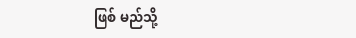ဖြစ် မည်သို့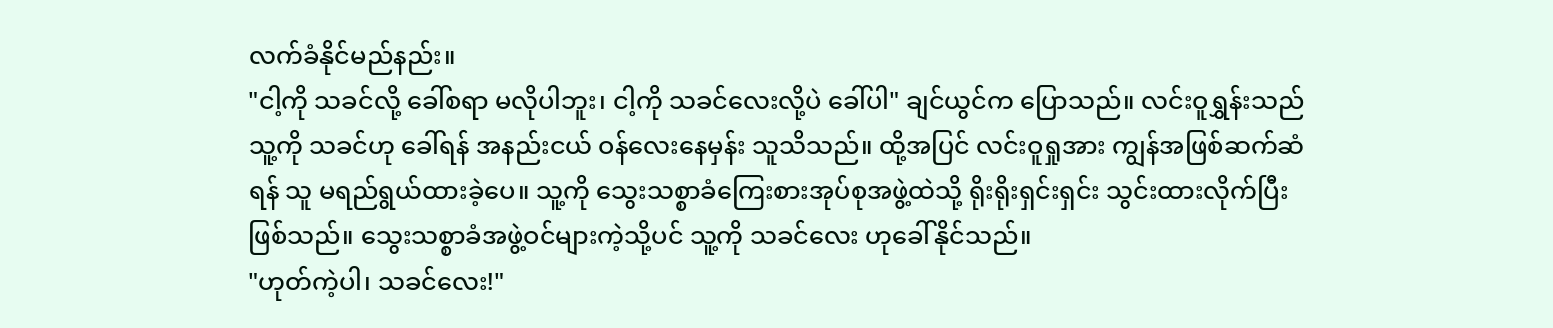လက်ခံနိုင်မည်နည်း။
"ငါ့ကို သခင်လို့ ခေါ်စရာ မလိုပါဘူး၊ ငါ့ကို သခင်လေးလို့ပဲ ခေါ်ပါ" ချင်ယွင်က ပြောသည်။ လင်းဝူရွှန်းသည် သူ့ကို သခင်ဟု ခေါ်ရန် အနည်းငယ် ဝန်လေးနေမှန်း သူသိသည်။ ထို့အပြင် လင်းဝူရှုအား ကျွန်အဖြစ်ဆက်ဆံရန် သူ မရည်ရွယ်ထားခဲ့ပေ။ သူ့ကို သွေးသစ္စာခံကြေးစားအုပ်စုအဖွဲ့ထဲသို့ ရိုးရိုးရှင်းရှင်း သွင်းထားလိုက်ပြီး ဖြစ်သည်။ သွေးသစ္စာခံအဖွဲ့ဝင်များကဲ့သို့ပင် သူ့ကို သခင်လေး ဟုခေါ်နိုင်သည်။
"ဟုတ်ကဲ့ပါ၊ သခင်လေး!"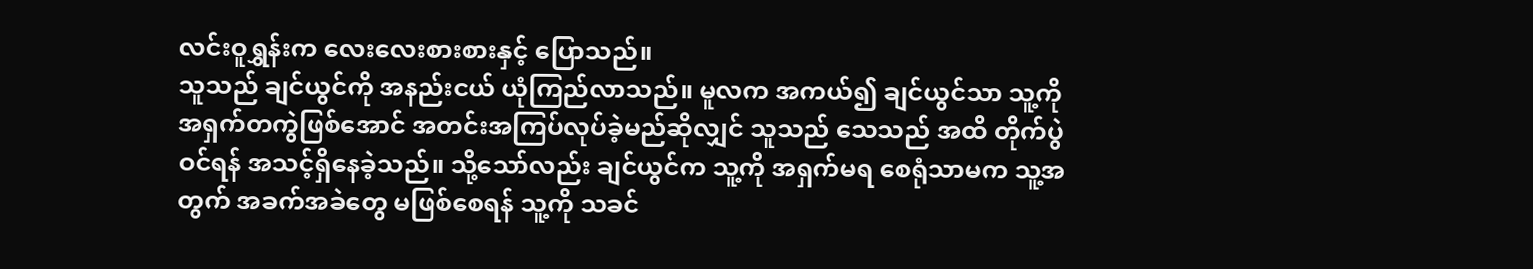လင်းဝူရွှန်းက လေးလေးစားစားနှင့် ပြောသည်။
သူသည် ချင်ယွင်ကို အနည်းငယ် ယုံကြည်လာသည်။ မူလက အကယ်၍ ချင်ယွင်သာ သူ့ကို အရှက်တကွဲဖြစ်အောင် အတင်းအကြပ်လုပ်ခဲ့မည်ဆိုလျှင် သူသည် သေသည် အထိ တိုက်ပွဲဝင်ရန် အသင့်ရှိနေခဲ့သည်။ သို့သော်လည်း ချင်ယွင်က သူ့ကို အရှက်မရ စေရုံသာမက သူ့အတွက် အခက်အခဲတွေ မဖြစ်စေရန် သူ့ကို သခင်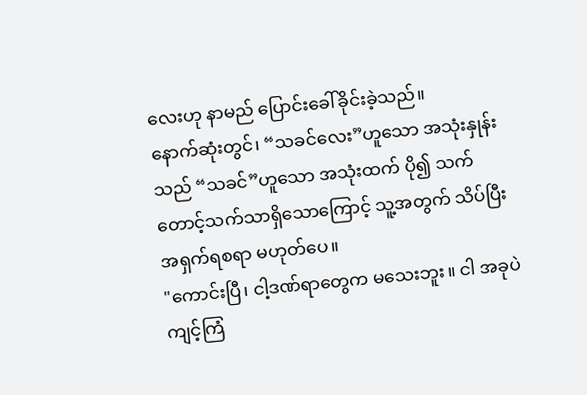လေးဟု နာမည် ပြောင်းခေါ်ခိုင်းခဲ့သည်။
နောက်ဆုံးတွင်၊ “သခင်လေး”ဟူသော အသုံးနှုန်းသည် “သခင်”ဟူသော အသုံးထက် ပို၍ သက်တောင့်သက်သာရှိသောကြောင့် သူ့အတွက် သိပ်ပြီး အရှက်ရစရာ မဟုတ်ပေ။
"ကောင်းပြီ၊ ငါ့ဒဏ်ရာတွေက မသေးဘူး။ ငါ အခုပဲ ကျင့်ကြံ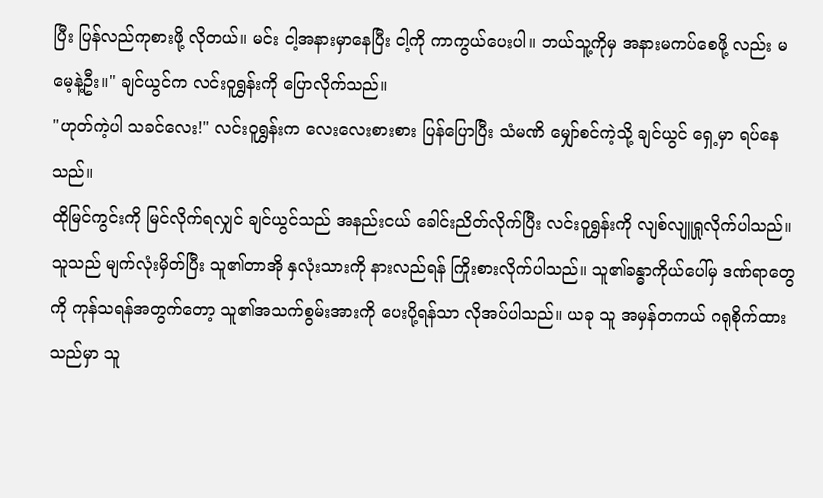ပြီး ပြန်လည်ကုစားဖို့ လိုတယ်။ မင်း ငါ့အနားမှာနေပြီး ငါ့ကို ကာကွယ်ပေးပါ။ ဘယ်သူ့ကိုမှ အနားမကပ်စေဖို့ လည်း မမေ့နဲ့ဦး။" ချင်ယွင်က လင်းဝူရွှန်းကို ပြောလိုက်သည်။
"ဟုတ်ကဲ့ပါ သခင်လေး!" လင်းဝူရွှန်းက လေးလေးစားစား ပြန်ပြောပြီး သံမဏိ မျှော်စင်ကဲ့သို့ ချင်ယွင် ရှေ့မှာ ရပ်နေသည်။
ထိုမြင်ကွင်းကို မြင်လိုက်ရလျှင် ချင်ယွင်သည် အနည်းငယ် ခေါင်းညိတ်လိုက်ပြီး လင်းဝူရွှန်းကို လျစ်လျူရှုလိုက်ပါသည်။ သူသည် မျက်လုံးမှိတ်ပြီး သူ၏တာအို နှလုံးသားကို နားလည်ရန် ကြိုးစားလိုက်ပါသည်။ သူ၏ခန္ဓာကိုယ်ပေါ်မှ ဒဏ်ရာတွေကို ကုန်သရန်အတွက်တော့ သူ၏အသက်စွမ်းအားကို ပေးပို့ရန်သာ လိုအပ်ပါသည်။ ယခု သူ အမှန်တကယ် ဂရုစိုက်ထားသည်မှာ သူ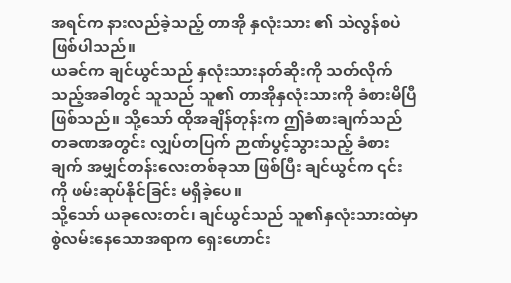အရင်က နားလည်ခဲ့သည့် တာအို နှလုံးသား ၏ သဲလွန်စပဲ ဖြစ်ပါသည်။
ယခင်က ချင်ယွင်သည် နှလုံးသားနတ်ဆိုးကို သတ်လိုက်သည့်အခါတွင် သူသည် သူ၏ တာအိုနှလုံးသားကို ခံစားမိပြီ ဖြစ်သည်။ သို့သော် ထိုအချိန်တုန်းက ဤခံစားချက်သည် တခဏအတွင်း လျှပ်တပြက် ဉာဏ်ပွင့်သွားသည့် ခံစားချက် အမျှင်တန်းလေးတစ်ခုသာ ဖြစ်ပြီး ချင်ယွင်က ၎င်းကို ဖမ်းဆုပ်နိုင်ခြင်း မရှိခဲ့ပေ။
သို့သော် ယခုလေးတင်၊ ချင်ယွင်သည် သူ၏နှလုံးသားထဲမှာ စွဲလမ်းနေသောအရာက ရှေးဟောင်း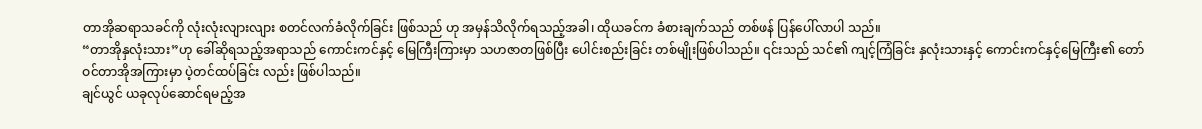တာအိုဆရာသခင်ကို လုံးလုံးလျားလျား စတင်လက်ခံလိုက်ခြင်း ဖြစ်သည် ဟု အမှန်သိလိုက်ရသည့်အခါ၊ ထိုယခင်က ခံစားချက်သည် တစ်ဖန် ပြန်ပေါ်လာပါ သည်။
“တာအိုနှလုံးသား”ဟု ခေါ်ဆိုရသည့်အရာသည် ကောင်းကင်နှင့် မြေကြီးကြားမှာ သဟဇာတဖြစ်ပြီး ပေါင်းစည်းခြင်း တစ်မျိုးဖြစ်ပါသည်။ ၎င်းသည် သင်၏ ကျင့်ကြံခြင်း နှလုံးသားနှင့် ကောင်းကင်နှင့်မြေကြီး၏ တော်ဝင်တာအိုအကြားမှာ ပဲ့တင်ထပ်ခြင်း လည်း ဖြစ်ပါသည်။
ချင်ယွင် ယခုလုပ်ဆောင်ရမည့်အ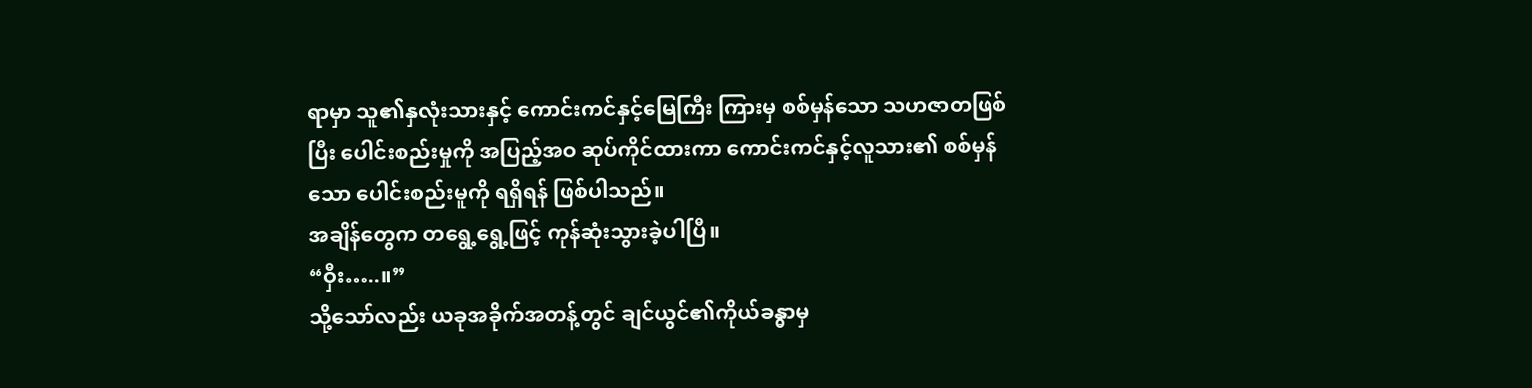ရာမှာ သူ၏နှလုံးသားနှင့် ကောင်းကင်နှင့်မြေကြီး ကြားမှ စစ်မှန်သော သဟဇာတဖြစ်ပြီး ပေါင်းစည်းမှုကို အပြည့်အဝ ဆုပ်ကိုင်ထားကာ ကောင်းကင်နှင့်လူသား၏ စစ်မှန်သော ပေါင်းစည်းမူကို ရရှိရန် ဖြစ်ပါသည်။
အချိန်တွေက တရွေ့ရွေ့ဖြင့် ကုန်ဆုံးသွားခဲ့ပါပြီ။
“ဝှီး…..။”
သို့သော်လည်း ယခုအခိုက်အတန့်တွင် ချင်ယွင်၏ကိုယ်ခန္ဓာမှ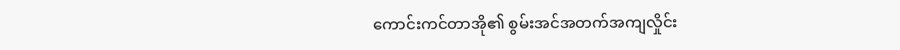ကောင်းကင်တာအို၏ စွမ်းအင်အတက်အကျလှိုင်း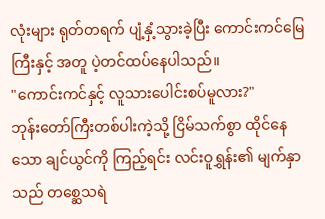လုံးများ ရုတ်တရက် ပျံ့နှံ့သွားခဲ့ပြီး ကောင်းကင်မြေကြီးနှင့် အတူ ပဲ့တင်ထပ်နေပါသည်။
"ကောင်းကင်နှင့် လူသားပေါင်းစပ်မူလား?"
ဘုန်းတော်ကြီးတစ်ပါးကဲ့သို့ ငြိမ်သက်စွာ ထိုင်နေသော ချင်ယွင်ကို ကြည့်ရင်း လင်းဝူရွှန်း၏ မျက်နှာသည် တစ္ဆေသရဲ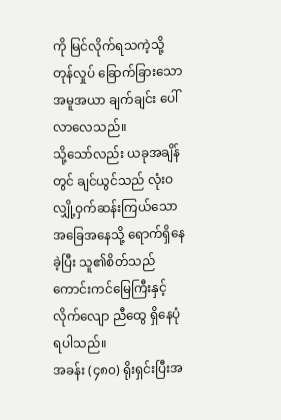ကို မြင်လိုက်ရသကဲ့သို့ တုန်လှုပ် ခြောက်ခြားသော အမူအယာ ချက်ချင်း ပေါ်လာလေသည်။
သို့သော်လည်း ယခုအချိန်တွင် ချင်ယွင်သည် လုံးဝလျှို့ဝှက်ဆန်းကြယ်သော အခြေအနေသို့ ရောက်ရှိနေခဲ့ပြီး သူ၏စိတ်သည် ကောင်းကင်မြေကြီးနှင့် လိုက်လျော ညီထွေ ရှိနေပုံရပါသည်။
အခန်း (၄၈၀) ရိုးရှင်းပြီးအ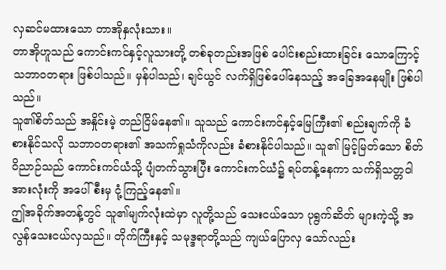လှဆင်မထားသော တာအိုနှလုံးသား။
တာအိုဟူသည် ကောင်းကင်နှင့်လူသားတို့ တစ်ခုတည်းအဖြစ် ပေါင်းစည်းထားခြင်း သောကြောင့် သဘာဝတရား ဖြစ်ပါသည်။ မှန်ပါသည်၊ ချင်ယွင် လက်ရှိဖြစ်ပေါ်နေသည့် အခြေအနေမျိုး ဖြစ်ပါသည်။
သူ၏စိတ်သည် အနှိုင်းမဲ့ တည်ငြိမ်နေ၏။ သူသည် ကောင်းကင်နှင့်မြေကြီး၏ စည်းချက်ကို ခံစားနိုင်သလို သဘာဝတရား၏ အသက်ရှုသံကိုလည်း ခံစားနိုင်ပါသည်။ သူ၏ မြင့်မြတ်သော စိတ်ဝိညာဉ်သည် ကောင်းကင်ယံသို့ ပျံတက်သွားပြီး ကောင်းကင်ယံ၌ ရပ်တန့်နေကာ သက်ရှိသတ္တဝါ အားလုံးကို အပေါ်စီးမှ ငုံ့ကြည့်နေ၏။
ဤအခိုက်အတန့်တွင် သူ၏မျက်လုံးထဲမှာ လူတို့သည် သေးငယ်သော ပုရွက်ဆိတ် များကဲ့သို့ အလွန်သေးငယ်လှသည်။ တိုက်ကြီးနှင့် သမုဒ္ဒရာတို့သည် ကျယ်ပြောလှ သော်လည်း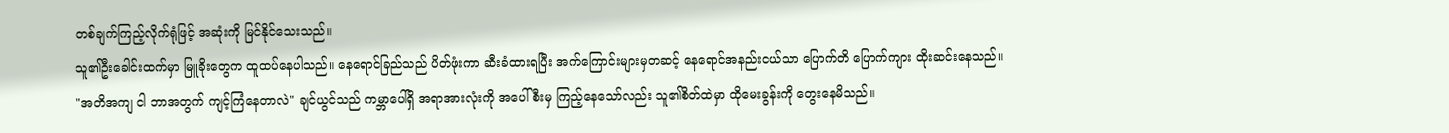တစ်ချက်ကြည့်လိုက်ရုံဖြင့် အဆုံးကို မြင်နိုင်သေးသည်။
သူ၏ဦးခေါင်းထက်မှာ မြူခိုးတွေက ထူထပ်နေပါသည်။ နေရောင်ခြည်သည် ပိတ်ဖုံးကာ ဆီးခံထားရပြီး အက်ကြောင်းများမှတဆင့် နေရောင်အနည်းငယ်သာ ပြောက်တိ ပြောက်ကျား ထိုးဆင်းနေသည်။
"အတိအကျ ငါ ဘာအတွက် ကျင့်ကြံနေတာလဲ" ချင်ယွင်သည် ကမ္ဘာပေါ်ရှိ အရာအားလုံးကို အပေါ်စီးမှ ကြည့်နေသော်လည်း သူ၏စိတ်ထဲမှာ ထိုမေးခွန်းကို တွေးနေမိသည်။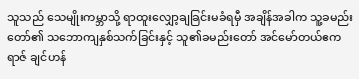သူသည် သေမျိုးကမ္ဘာသို့ ရာထူးလျှော့ချခြင်းမခံရမှီ အချိန်အခါက သူ့ခမည်းတော်၏ သဘောကျနှစ်သက်ခြင်းနှင့် သူ၏ခမည်းတော် အင်မော်တယ်ဧကရာဇ် ချင်ဟန်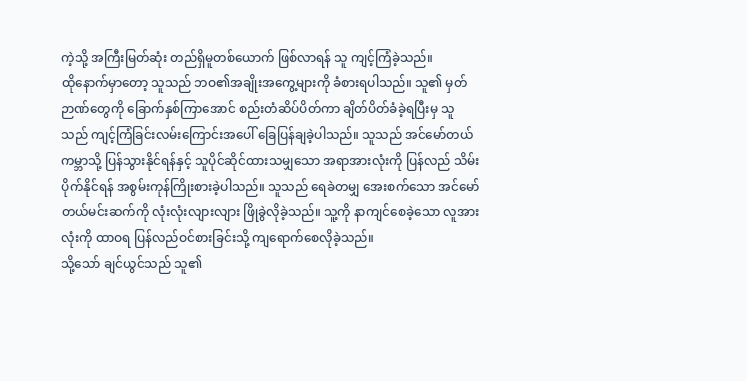ကဲ့သို့ အကြီးမြတ်ဆုံး တည်ရှိမူတစ်ယောက် ဖြစ်လာရန် သူ ကျင့်ကြံခဲ့သည်။
ထိုနောက်မှာတော့ သူသည် ဘဝ၏အချိုးအကွေ့များကို ခံစားရပါသည်။ သူ၏ မှတ်ဉာဏ်တွေကို ခြောက်နှစ်ကြာအောင် စည်းတံဆိပ်ပိတ်ကာ ချိတ်ပိတ်ခံခဲ့ရပြီးမှ သူသည် ကျင့်ကြံခြင်းလမ်းကြောင်းအပေါ် ခြေပြန်ချခဲ့ပါသည်။ သူသည် အင်မော်တယ် ကမ္ဘာသို့ ပြန်သွားနိုင်ရန်နှင့် သူပိုင်ဆိုင်ထားသမျှသော အရာအားလုံးကို ပြန်လည် သိမ်းပိုက်နိုင်ရန် အစွမ်းကုန်ကြိုးစားခဲ့ပါသည်။ သူသည် ရေခဲတမျှ အေးစက်သော အင်မော်တယ်မင်းဆက်ကို လုံးလုံးလျားလျား ဖြိုခွဲလိုခဲ့သည်။ သူ့ကို နာကျင်စေခဲ့သော လူအားလုံးကို ထာဝရ ပြန်လည်ဝင်စားခြင်းသို့ ကျရောက်စေလိုခဲ့သည်။
သို့သော် ချင်ယွင်သည် သူ၏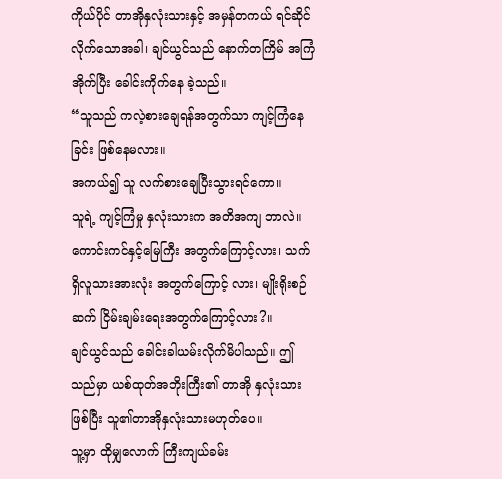ကိုယ်ပိုင် တာအိုနှလုံးသားနှင့် အမှန်တကယ် ရင်ဆိုင်လိုက်သောအခါ၊ ချင်ယွင်သည် နောက်တကြိမ် အကြံအိုက်ပြီး ခေါင်းကိုက်နေ ခဲ့သည်။
“သူသည် ကလဲ့စားချေရန်အတွက်သာ ကျင့်ကြံနေခြင်း ဖြစ်နေမလား။
အကယ်၍ သူ လက်စားချေပြီးသွားရင်ကော။
သူရဲ့ ကျင့်ကြံမှု နှလုံးသားက အတိအကျ ဘာလဲ။
ကောင်းကင်နှင့်မြေကြီး အတွက်ကြောင့်လား၊ သက်ရှိလူသားအားလုံး အတွက်ကြောင့် လား၊ မျိုးရိုးစဉ်ဆက် ငြိမ်းချမ်းရေးအတွက်ကြောင့်လား?။
ချင်ယွင်သည် ခေါင်းခါယမ်းလိုက်မိပါသည်။ ဤသည်မှာ ယစ်ထုတ်အဘိုးကြီး၏ တာအို နှလုံးသားဖြစ်ပြီး သူ၏တာအိုနှလုံးသားမဟုတ်ပေ။
သူ့မှာ ထိုမျှလောက် ကြီးကျယ်ခမ်း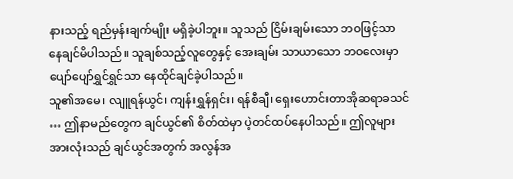နားသည့် ရည်မှန်းချက်မျိုး မရှိခဲ့ပါဘူး။ သူသည် ငြိမ်းချမ်းသော ဘဝဖြင့်သာ နေချင်မိပါသည်။ သူချစ်သည့်လူတွေနှင့် အေးချမ်း သာယာသော ဘဝလေးမှာ ပျော်ပျော်ရွှင်ရွှင်သာ နေထိုင်ချင်ခဲ့ပါသည်။
သူ၏အမေ၊ လျူရန်ယွင်၊ ကျန်းရွှန်ရှင်း၊ ရန်စီချီ၊ ရှေးဟောင်းတာအိုဆရာခသင် … ဤနာမည်တွေက ချင်ယွင်၏ စိတ်ထဲမှာ ပဲ့တင်ထပ်နေပါသည်။ ဤလူများ အားလုံးသည် ချင်ယွင်အတွက် အလွန်အ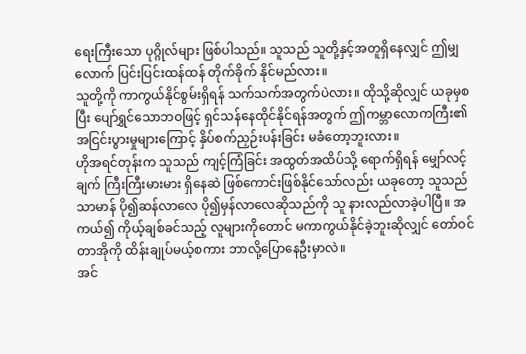ရေးကြီးသော ပုဂ္ဂိုလ်များ ဖြစ်ပါသည်။ သူသည် သူတို့နှင့်အတူရှိနေလျှင် ဤမျှလောက် ပြင်းပြင်းထန်ထန် တိုက်ခိုက် နိုင်မည်လား။
သူတို့ကို ကာကွယ်နိုင်စွမ်းရှိရန် သက်သက်အတွက်ပဲလား။ ထိုသို့ဆိုလျှင် ယခုမှစပြီး ပျော်ရွှင်သောဘဝဖြင့် ရှင်သန်နေထိုင်နိုင်ရန်အတွက် ဤကမ္ဘာလောကကြီး၏ အငြင်းပွားမှုများကြောင့် နှိပ်စက်ညှဉ်းပန်းခြင်း မခံတော့ဘူးလား။
ဟိုအရင်တုန်းက သူသည် ကျင့်ကြံခြင်း အထွတ်အထိပ်သို့ ရောက်ရှိရန် မျှော်လင့်ချက် ကြီးကြီးမားမား ရှိနေဆဲ ဖြစ်ကောင်းဖြစ်နိုင်သော်လည်း ယခုတော့ သူသည် သာမာန် ပို၍ဆန်လာလေ ပို၍မှန်လာလေဆိုသည်ကို သူ နားလည်လာခဲ့ပါပြီ။ အကယ်၍ ကိုယ့်ချစ်ခင်သည့် လူများကိုတောင် မကာကွယ်နိုင်ခဲ့ဘူးဆိုလျှင် တော်ဝင်တာအိုကို ထိန်းချုပ်မယ့်စကား ဘာလို့ပြောနေဦးမှာလဲ။
အင်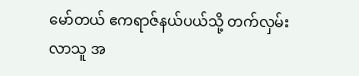မော်တယ် ဧကရာဇ်နယ်ပယ်သို့ တက်လှမ်းလာသူ အ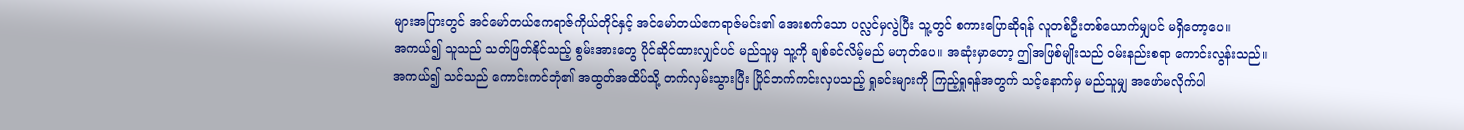များအပြားတွင် အင်မော်တယ်ဧကရာဇ်ကိုယ်တိုင်နှင့် အင်မော်တယ်ဧကရာဇ်မင်း၏ အေးစက်သော ပလ္လင်မှလွဲပြီး သူ့တွင် စကားပြောဆိုရန် လူတစ်ဦးတစ်ယောက်မျှပင် မရှိတော့ပေ။
အကယ်၍ သူသည် သတ်ဖြတ်နိုင်သည့် စွမ်းအားတွေ ပိုင်ဆိုင်ထားလျှင်ပင် မည်သူမှ သူ့ကို ချစ်ခင်လိမ့်မည် မဟုတ်ပေ။ အဆုံးမှာတော့ ဤအဖြစ်မျိုးသည် ဝမ်းနည်းစရာ ကောင်းလွန်းသည်။
အကယ်၍ သင်သည် ကောင်းကင်ဘုံ၏ အထွတ်အထိပ်သို့ တက်လှမ်းသွားပြီး ပြိုင်ဘက်ကင်းလှပသည့် ရှုခင်းများကို ကြည့်ရှုရန်အတွက် သင့်နောက်မှ မည်သူမျှ အဖော်မလိုက်ပါ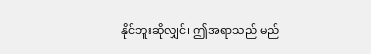နိုင်ဘူးဆိုလျှင်၊ ဤအရာသည် မည်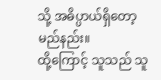သို့ အဓိပ္ပာယ်ရှိတော့မည်နည်း။
ထို့ကြောင့် သူသည် သူ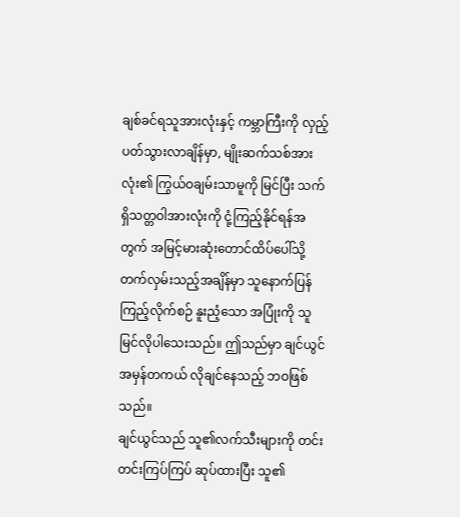ချစ်ခင်ရသူအားလုံးနှင့် ကမ္ဘာကြီးကို လှည့်ပတ်သွားလာချိန်မှာ, မျိုးဆက်သစ်အားလုံး၏ ကြွယ်ဝချမ်းသာမူကို မြင်ပြီး သက်ရှိသတ္တဝါအားလုံးကို ငုံ့ကြည့်နိုင်ရန်အတွက် အမြင့်မားဆုံးတောင်ထိပ်ပေါ်သို့ တက်လှမ်းသည့်အချိန်မှာ သူနောက်ပြန်ကြည့်လိုက်စဉ် နူးညံ့သော အပြုံးကို သူ မြင်လိုပါသေးသည်။ ဤသည်မှာ ချင်ယွင် အမှန်တကယ် လိုချင်နေသည့် ဘဝဖြစ်သည်။
ချင်ယွင်သည် သူ၏လက်သီးများကို တင်းတင်းကြပ်ကြပ် ဆုပ်ထားပြီး သူ၏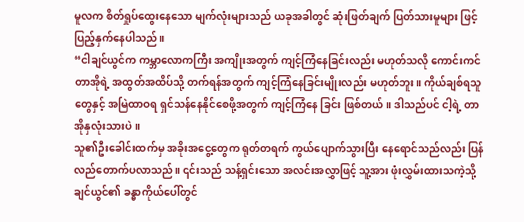မူလက စိတ်ရှုပ်ထွေးနေသော မျက်လုံးများသည် ယခုအခါတွင် ဆုံးဖြတ်ချက် ပြတ်သားမူများ ဖြင့် ပြည့်နှက်နေပါသည်။
“ငါချင်ယွင်က ကမ္ဘာလောကကြီး အကျိုးအတွက် ကျင့်ကြံနေခြင်းလည်း မဟုတ်သလို ကောင်းကင်တာအိုရဲ့ အထွတ်အထိပ်သို့ တက်ရန်အတွက် ကျင့်ကြံနေခြင်းမျိုးလည်း မဟုတ်ဘူး။ ကိုယ်ချစ်ရသူတွေနှင့် အမြဲထာဝရ ရှင်သန်နေနိုင်စေဖို့အတွက် ကျင့်ကြံနေ ခြင်း ဖြစ်တယ်။ ဒါသည်ပင် ငါ့ရဲ့ တာအိုနှလုံးသားပဲ။
သူ၏ဦးခေါင်းထက်မှ အခိုးအငွေ့တွေက ရုတ်တရက် ကွယ်ပျောက်သွားပြီး နေရောင်သည်လည်း ပြန်လည်တောက်ပလာသည်။ ၎င်းသည် သန့်ရှင်းသော အလင်းအလွှာဖြင့် သူ့အား ဖုံးလွှမ်းထားသကဲ့သို့ ချင်ယွင်၏ ခန္ဓာကိုယ်ပေါ်တွင်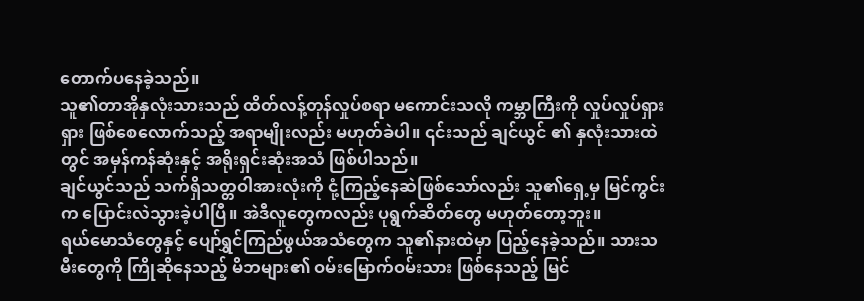တောက်ပနေခဲ့သည်။
သူ၏တာအိုနှလုံးသားသည် ထိတ်လန့်တုန်လှုပ်စရာ မကောင်းသလို ကမ္ဘာကြီးကို လှုပ်လှုပ်ရှားရှား ဖြစ်စေလောက်သည့် အရာမျိုးလည်း မဟုတ်ခဲပါ။ ၎င်းသည် ချင်ယွင် ၏ နှလုံးသားထဲတွင် အမှန်ကန်ဆုံးနှင့် အရိုးရှင်းဆုံးအသံ ဖြစ်ပါသည်။
ချင်ယွင်သည် သက်ရှိသတ္တဝါအားလုံးကို ငုံ့ကြည့်နေဆဲဖြစ်သော်လည်း သူ၏ရှေ့မှ မြင်ကွင်းက ပြောင်းလဲသွားခဲ့ပါပြီ။ အဲဒီလူတွေကလည်း ပုရွက်ဆိတ်တွေ မဟုတ်တော့ဘူး။
ရယ်မောသံတွေနှင့် ပျော်ရွှင်ကြည်ဖွယ်အသံတွေက သူ၏နားထဲမှာ ပြည့်နေခဲ့သည်။ သားသမီးတွေကို ကြိုဆိုနေသည့် မိဘများ၏ ဝမ်းမြောက်ဝမ်းသား ဖြစ်နေသည့် မြင်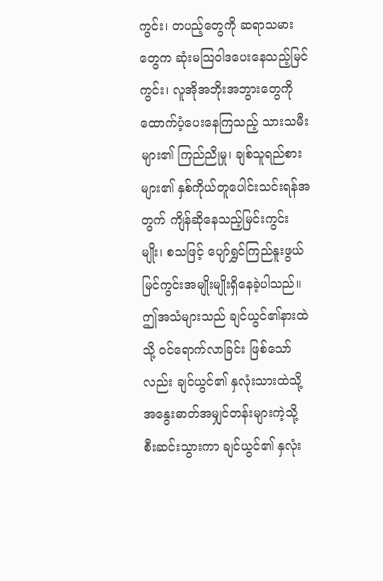ကွင်း၊ တပည့်တွေကို ဆရာသမားတွေက ဆုံးမသြဝါဒပေးနေသည့်မြင်ကွင်း၊ လူအိုအဘိုးအဘွားတွေကို ထောက်ပံ့ပေးနေကြသည့် သားသမီးများ၏ ကြည်ညိုမှု၊ ချစ်သူရည်စားများ၏ နှစ်ကိုယ်တူပေါင်းသင်းရန်အတွက် ကျိန်ဆိုနေသည့်မြင်းကွင်းမျိုး၊ စသဖြင့် ပျော်ရွှင်ကြည်နူးဖွယ် မြင်ကွင်းအမျိုးမျိုးရှိနေခဲ့ပါသည်။
ဤအသံများသည် ချင်ယွင်၏နားထဲသို့ ဝင်ရောက်လာခြင်း ဖြစ်သော်လည်း ချင်ယွင်၏ နှလုံးသားထဲသို့ အနွေးဓာတ်အမျှင်တန်းများကဲ့သို့ စီးဆင်းသွားကာ ချင်ယွင်၏ နှလုံး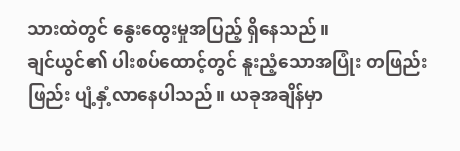သားထဲတွင် နွေးထွေးမှုအပြည့် ရှိနေသည်။
ချင်ယွင်၏ ပါးစပ်ထောင့်တွင် နူးညံ့သောအပြုံး တဖြည်းဖြည်း ပျံ့နှံ့လာနေပါသည်။ ယခုအချိန်မှာ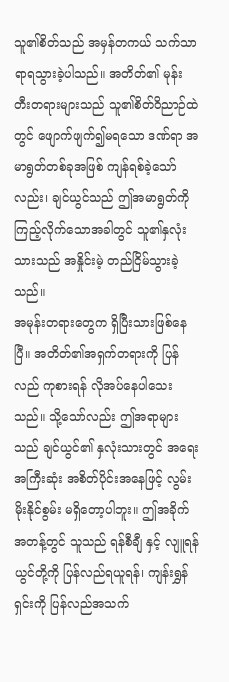သူ၏စိတ်သည် အမှန်တကယ် သက်သာရာရသွားခဲ့ပါသည်။ အတိတ်၏ မုန်းတီးတရားများသည် သူ၏စိတ်ဝိညာဉ်ထဲတွင် ဖျောက်ဖျက်၍မရသော ဒဏ်ရာ အမာရွတ်တစ်ခုအဖြစ် ကျန်ရစ်ခဲ့သော်လည်း၊ ချင်ယွင်သည် ဤအမာရွတ်ကို ကြည့်လိုက်သောအခါတွင် သူ၏နှလုံးသားသည် အနှိုင်းမဲ့ တည်ငြိမ်သွားခဲ့သည်။
အမုန်းတရားတွေက ရှိပြီးသားဖြစ်နေပြီ။ အတိတ်၏အရှက်တရားကို ပြန်လည် ကုစားရန် လိုအပ်နေပါသေးသည်။ သို့သော်လည်း ဤအရာများသည် ချင်ယွင်၏ နှလုံးသားတွင် အရေးအကြီးဆုံး အစိတ်ပိုင်းအနေဖြင့် လွမ်းမိုးနိုင်စွမ်း မရှိတော့ပါဘူး။ ဤအခိုက်အတန့်တွင် သူသည် ရန်စီချီ နှင့် လျူရန်ယွင်တို့ကို ပြန်လည်ရယူရန်၊ ကျန်းရွှန်ရှင်းကို ပြန်လည်အသက်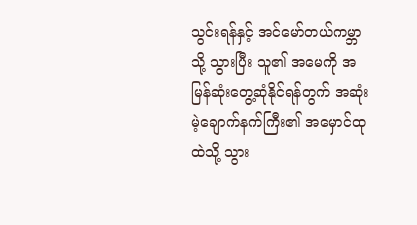သွင်းရန်နှင့် အင်မော်တယ်ကမ္ဘာသို့ သွားပြီး သူ၏ အမေကို အမြန်ဆုံးတွေ့ဆုံနိုင်ရန်တွက် အဆုံးမဲ့ချောက်နက်ကြီး၏ အမှောင်ထုထဲသို့ သွား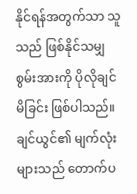နိုင်ရန်အတွက်သာ သူသည် ဖြစ်နိုင်သမျှ စွမ်းအားကို ပိုလိုချင်မိခြင်း ဖြစ်ပါသည်။
ချင်ယွင်၏ မျက်လုံးများသည် တောက်ပ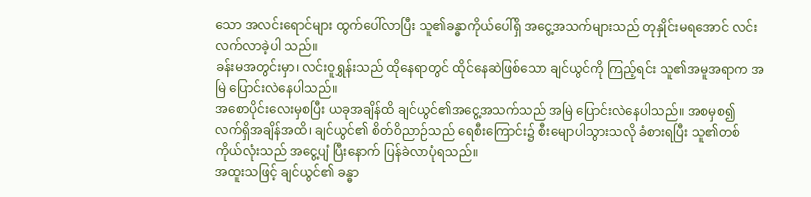သော အလင်းရောင်များ ထွက်ပေါ်လာပြီး သူ၏ခန္ဓာကိုယ်ပေါ်ရှိ အငွေ့အသက်များသည် တုနှိုင်းမရအောင် လင်းလက်လာခဲ့ပါ သည်။
ခန်းမအတွင်းမှာ၊ လင်းဝူရွှန်းသည် ထိုနေရာတွင် ထိုင်နေဆဲဖြစ်သော ချင်ယွင်ကို ကြည့်ရင်း သူ၏အမူအရာက အမြဲ ပြောင်းလဲနေပါသည်။
အစောပိုင်းလေးမှစပြီး ယခုအချိန်ထိ ချင်ယွင်၏အငွေ့အသက်သည် အမြဲ ပြောင်းလဲနေပါသည်။ အစမှစ၍ လက်ရှိအချိန်အထိ၊ ချင်ယွင်၏ စိတ်ဝိညာဉ်သည် ရေစီးကြောင်း၌ စီးမျောပါသွားသလို ခံစားရပြီး သူ၏တစ်ကိုယ်လုံးသည် အငွေ့ပျံ ပြီးနောက် ပြန်ခဲလာပုံရသည်။
အထူးသဖြင့် ချင်ယွင်၏ ခန္ဓာ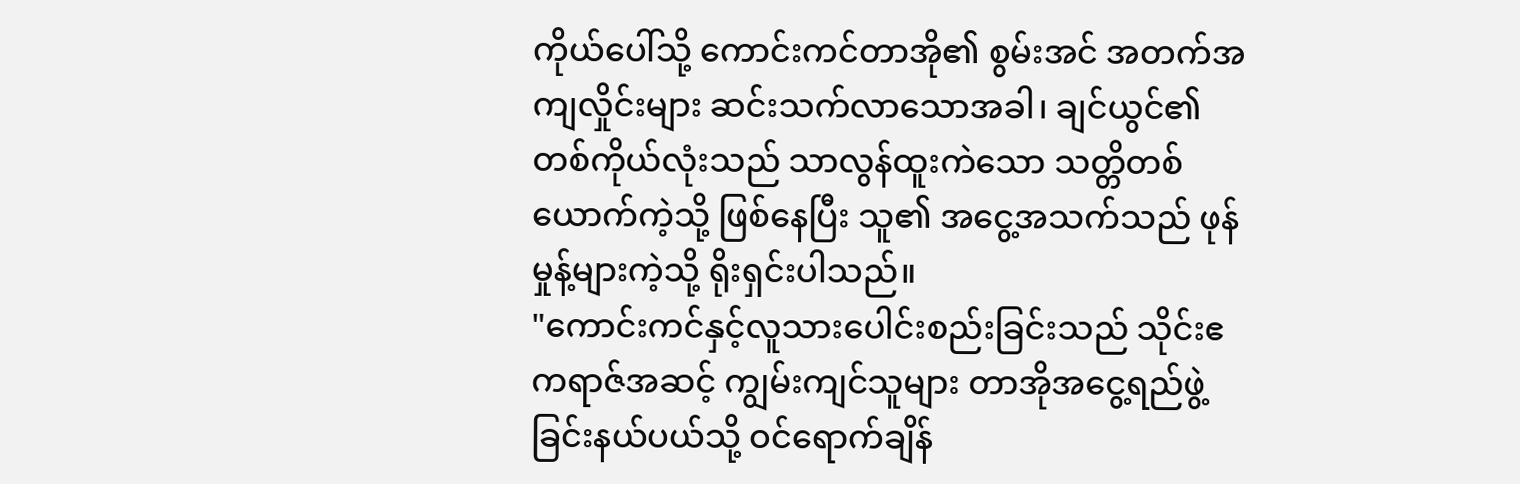ကိုယ်ပေါ်သို့ ကောင်းကင်တာအို၏ စွမ်းအင် အတက်အကျလှိုင်းများ ဆင်းသက်လာသောအခါ၊ ချင်ယွင်၏ တစ်ကိုယ်လုံးသည် သာလွန်ထူးကဲသော သတ္တိတစ်ယောက်ကဲ့သို့ ဖြစ်နေပြီး သူ၏ အငွေ့အသက်သည် ဖုန်မှုန့်များကဲ့သို့ ရိုးရှင်းပါသည်။
"ကောင်းကင်နှင့်လူသားပေါင်းစည်းခြင်းသည် သိုင်းဧကရာဇ်အဆင့် ကျွမ်းကျင်သူများ တာအိုအငွေ့ရည်ဖွဲ့ခြင်းနယ်ပယ်သို့ ဝင်ရောက်ချိန်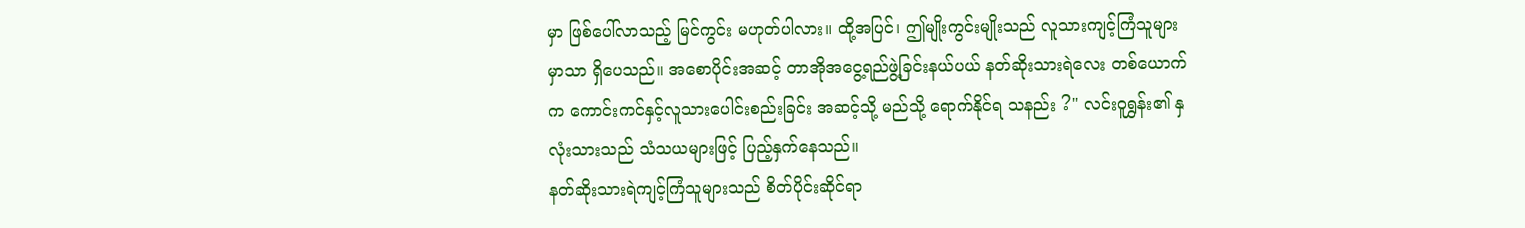မှာ ဖြစ်ပေါ်လာသည့် မြင်ကွင်း မဟုတ်ပါလား။ ထို့အပြင်၊ ဤမျိုးကွင်းမျိုးသည် လူသားကျင့်ကြံသူများမှာသာ ရှိပေသည်။ အစောပိုင်းအဆင့် တာအိုအငွေ့ရည်ဖွဲ့ခြင်းနယ်ပယ် နတ်ဆိုးသားရဲလေး တစ်ယောက်က ကောင်းကင်နှင့်လူသားပေါင်းစည်းခြင်း အဆင့်သို့ မည်သို့ ရောက်နိုင်ရ သနည်း ?" လင်းဝူရွှန်း၏ နှလုံးသားသည် သံသယများဖြင့် ပြည့်နှက်နေသည်။
နတ်ဆိုးသားရဲကျင့်ကြံသူများသည် စိတ်ပိုင်းဆိုင်ရာ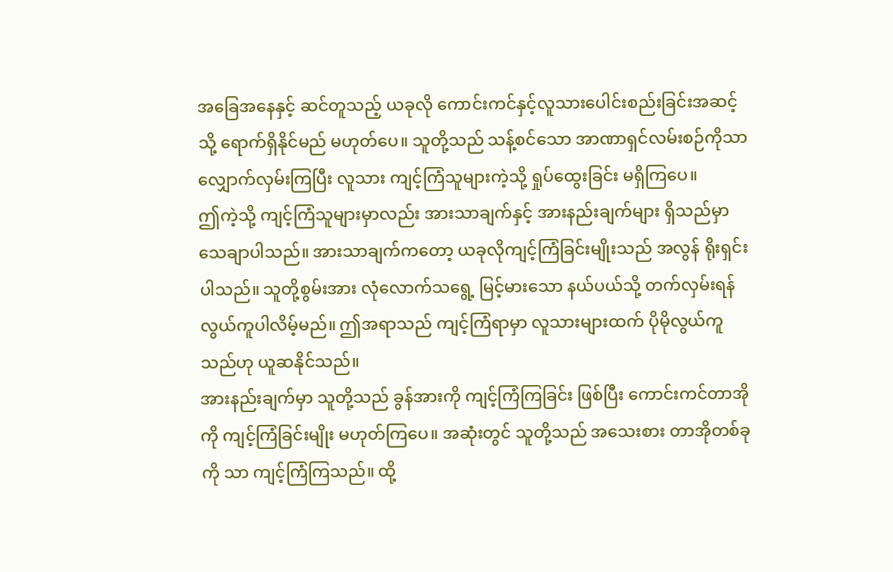အခြေအနေနှင့် ဆင်တူသည့် ယခုလို ကောင်းကင်နှင့်လူသားပေါင်းစည်းခြင်းအဆင့်သို့ ရောက်ရှိနိုင်မည် မဟုတ်ပေ။ သူတို့သည် သန့်စင်သော အာဏာရှင်လမ်းစဉ်ကိုသာ လျှောက်လှမ်းကြပြီး လူသား ကျင့်ကြံသူများကဲ့သို့ ရှုပ်ထွေးခြင်း မရှိကြပေ။
ဤကဲ့သို့ ကျင့်ကြံသူများမှာလည်း အားသာချက်နှင့် အားနည်းချက်များ ရှိသည်မှာ သေချာပါသည်။ အားသာချက်ကတော့ ယခုလိုကျင့်ကြံခြင်းမျိုးသည် အလွန် ရိုးရှင်းပါသည်။ သူတို့စွမ်းအား လုံလောက်သရွေ့ မြင့်မားသော နယ်ပယ်သို့ တက်လှမ်းရန် လွယ်ကူပါလိမ့်မည်။ ဤအရာသည် ကျင့်ကြံရာမှာ လူသားများထက် ပိုမိုလွယ်ကူသည်ဟု ယူဆနိုင်သည်။
အားနည်းချက်မှာ သူတို့သည် ခွန်အားကို ကျင့်ကြံကြခြင်း ဖြစ်ပြီး ကောင်းကင်တာအို ကို ကျင့်ကြံခြင်းမျိုး မဟုတ်ကြပေ။ အဆုံးတွင် သူတို့သည် အသေးစား တာအိုတစ်ခုကို သာ ကျင့်ကြံကြသည်။ ထို့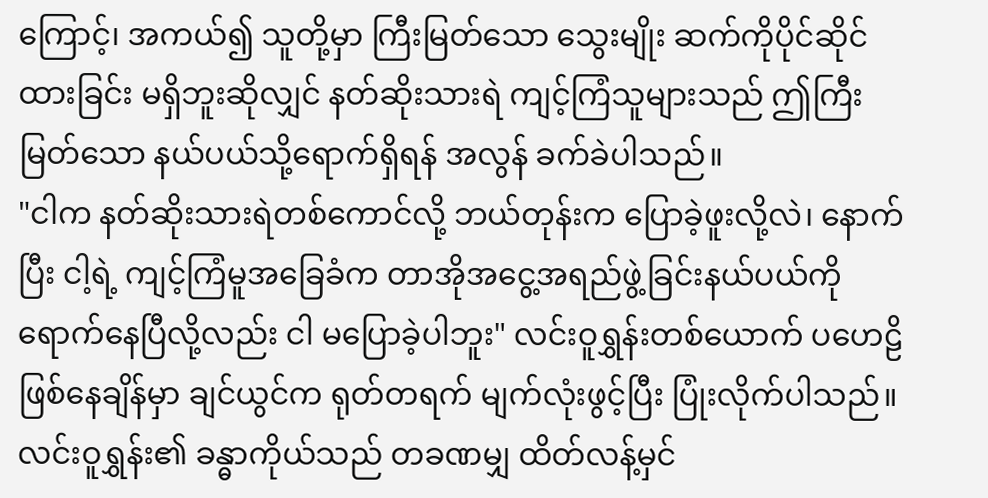ကြောင့်၊ အကယ်၍ သူတို့မှာ ကြီးမြတ်သော သွေးမျိုး ဆက်ကိုပိုင်ဆိုင်ထားခြင်း မရှိဘူးဆိုလျှင် နတ်ဆိုးသားရဲ ကျင့်ကြံသူများသည် ဤကြီးမြတ်သော နယ်ပယ်သို့ရောက်ရှိရန် အလွန် ခက်ခဲပါသည်။
"ငါက နတ်ဆိုးသားရဲတစ်ကောင်လို့ ဘယ်တုန်းက ပြောခဲ့ဖူးလို့လဲ၊ နောက်ပြီး ငါ့ရဲ့ ကျင့်ကြံမူအခြေခံက တာအိုအငွေ့အရည်ဖွဲ့ခြင်းနယ်ပယ်ကို ရောက်နေပြီလို့လည်း ငါ မပြောခဲ့ပါဘူး" လင်းဝူရွှန်းတစ်ယောက် ပဟေဠိဖြစ်နေချိန်မှာ ချင်ယွင်က ရုတ်တရက် မျက်လုံးဖွင့်ပြီး ပြုံးလိုက်ပါသည်။
လင်းဝူရွှန်း၏ ခန္ဓာကိုယ်သည် တခဏမျှ ထိတ်လန့်မှင်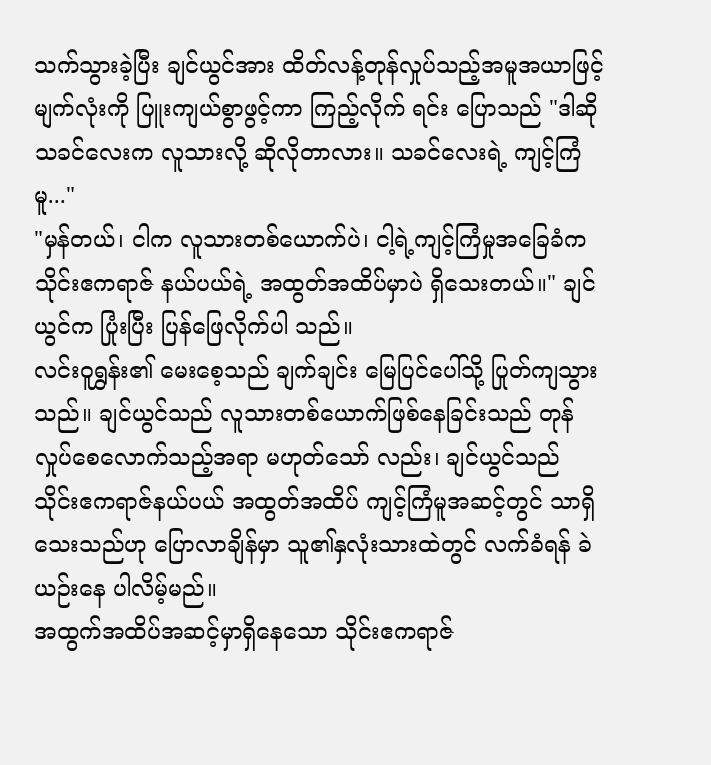သက်သွားခဲ့ပြီး ချင်ယွင်အား ထိတ်လန့်တုန်လှုပ်သည့်အမူအယာဖြင့် မျက်လုံးကို ပြူးကျယ်စွာဖွင့်ကာ ကြည့်လိုက် ရင်း ပြောသည် "ဒါဆို သခင်လေးက လူသားလို့ ဆိုလိုတာလား။ သခင်လေးရဲ့ ကျင့်ကြံမူ..."
"မှန်တယ်၊ ငါက လူသားတစ်ယောက်ပဲ၊ ငါ့ရဲ့ကျင့်ကြံမှုအခြေခံက သိုင်းဧကရာဇ် နယ်ပယ်ရဲ့ အထွတ်အထိပ်မှာပဲ ရှိသေးတယ်။" ချင်ယွင်က ပြုံးပြီး ပြန်ဖြေလိုက်ပါ သည်။
လင်းဝူရွှန်း၏ မေးစေ့သည် ချက်ချင်း မြေပြင်ပေါ်သို့ ပြုတ်ကျသွားသည်။ ချင်ယွင်သည် လူသားတစ်ယောက်ဖြစ်နေခြင်းသည် တုန်လှုပ်စေလောက်သည့်အရာ မဟုတ်သော် လည်း၊ ချင်ယွင်သည် သိုင်းဧကရာဇ်နယ်ပယ် အထွတ်အထိပ် ကျင့်ကြံမူအဆင့်တွင် သာရှိသေးသည်ဟု ပြောလာချိန်မှာ သူ၏နှလုံးသားထဲတွင် လက်ခံရန် ခဲယဉ်းနေ ပါလိမ့်မည်။
အထွက်အထိပ်အဆင့်မှာရှိနေသော သိုင်းဧကရာဇ်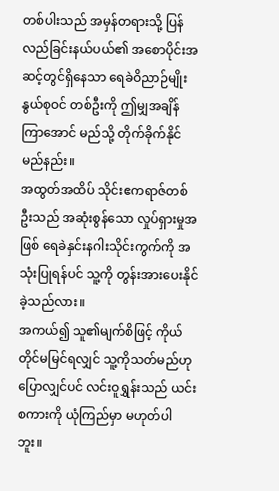တစ်ပါးသည် အမှန်တရားသို့ ပြန်လည်ခြင်းနယ်ပယ်၏ အစောပိုင်းအဆင့်တွင်ရှိနေသာ ရေခဲဝိညာဉ်မျိုးနွယ်စုဝင် တစ်ဦးကို ဤမျှအချိန်ကြာအောင် မည်သို့ တိုက်ခိုက်နိုင်မည်နည်း။
အထွတ်အထိပ် သိုင်းဧကရာဇ်တစ်ဦးသည် အဆုံးစွန်သော လှုပ်ရှားမှုအဖြစ် ရေခဲနှင်းနဂါးသိုင်းကွက်ကို အသုံးပြုရန်ပင် သူ့ကို တွန်းအားပေးနိုင်ခဲ့သည်လား။
အကယ်၍ သူ၏မျက်စိဖြင့် ကိုယ်တိုင်မမြင်ရလျှင် သူ့ကိုသတ်မည်ဟု ပြောလျှင်ပင် လင်းဝူရွှန်းသည် ယင်းစကားကို ယုံကြည်မှာ မဟုတ်ပါဘူး။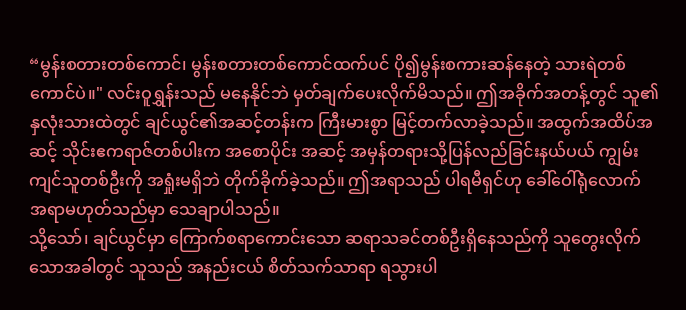“မွန်းစတားတစ်ကောင်၊ မွန်းစတားတစ်ကောင်ထက်ပင် ပို၍မွန်းစကားဆန်နေတဲ့ သားရဲတစ်ကောင်ပဲ။" လင်းဝူရွှန်းသည် မနေနိုင်ဘဲ မှတ်ချက်ပေးလိုက်မိသည်။ ဤအခိုက်အတန့်တွင် သူ၏နှလုံးသားထဲတွင် ချင်ယွင်၏အဆင့်တန်းက ကြီးမားစွာ မြင့်တက်လာခဲ့သည်။ အထွက်အထိပ်အဆင့် သိုင်းဧကရာဇ်တစ်ပါးက အစောပိုင်း အဆင့် အမှန်တရားသို့ပြန်လည်ခြင်းနယ်ပယ် ကျွမ်းကျင်သူတစ်ဦးကို အရှုံးမရှိဘဲ တိုက်ခိုက်ခဲ့သည်။ ဤအရာသည် ပါရမီရှင်ဟု ခေါ်ဝေါ်ရုံလောက် အရာမဟုတ်သည်မှာ သေချာပါသည်။
သို့သော်၊ ချင်ယွင်မှာ ကြောက်စရာကောင်းသော ဆရာသခင်တစ်ဦးရှိနေသည်ကို သူတွေးလိုက်သောအခါတွင် သူသည် အနည်းငယ် စိတ်သက်သာရာ ရသွားပါ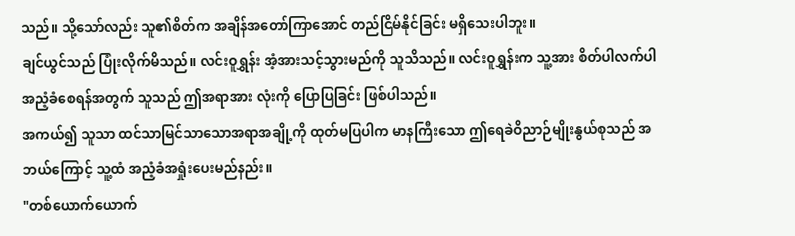သည်။ သို့သော်လည်း သူ၏စိတ်က အချိန်အတော်ကြာအောင် တည်ငြိမ်နိုင်ခြင်း မရှိသေးပါဘူး။
ချင်ယွင်သည် ပြုံးလိုက်မိသည်။ လင်းဝူရွှန်း အံ့အားသင့်သွားမည်ကို သူသိသည်။ လင်းဝူရွှန်းက သူ့အား စိတ်ပါလက်ပါ အညံ့ခံစေရန်အတွက် သူသည် ဤအရာအား လုံးကို ပြောပြခြင်း ဖြစ်ပါသည်။
အကယ်၍ သူသာ ထင်သာမြင်သာသောအရာအချို့ကို ထုတ်မပြပါက မာနကြီးသော ဤရေခဲဝိညာဉ်မျိုးနွယ်စုသည် အဘယ်ကြောင့် သူ့ထံ အညံ့ခံအရှုံးပေးမည်နည်း။
"တစ်ယောက်ယောက်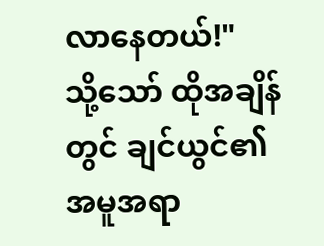လာနေတယ်!"
သို့သော် ထိုအချိန်တွင် ချင်ယွင်၏အမူအရာ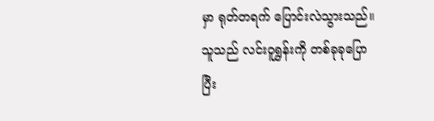မှာ ရုတ်တရက် ပြောင်းလဲသွားသည်။ သူသည် လင်းဝူရွှန်းကို တစ်ခုခုပြောပြီး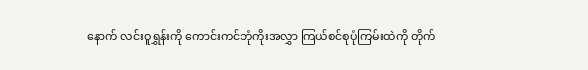နောက် လင်းဝူရွှန်းကို ကောင်းကင်ဘုံကိုးအလွှာ ကြယ်စင်စုပုံကြမ်းထဲကို တိုက်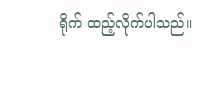ရိုက် ထည့်လိုက်ပါသည်။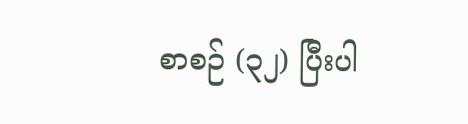စာစဉ် (၃၂) ပြီးပါ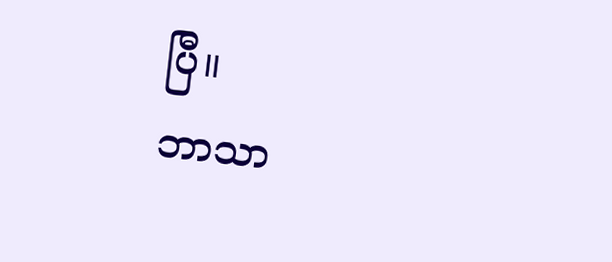ပြီ။
ဘာသာ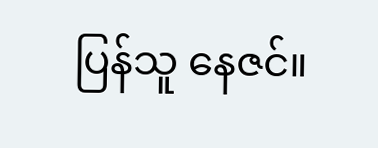ပြန်သူ နေဇင်။